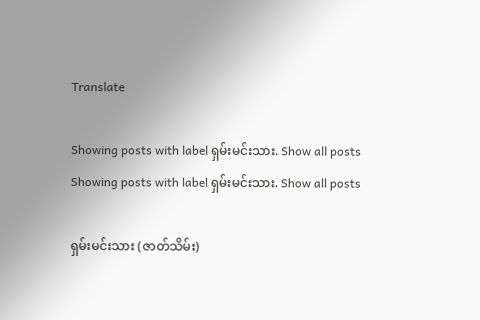Translate

Showing posts with label ရှမ်းမင်းသား. Show all posts
Showing posts with label ရှမ်းမင်းသား. Show all posts

ရှမ်းမင်းသား (ဇာတ်သိမ်း)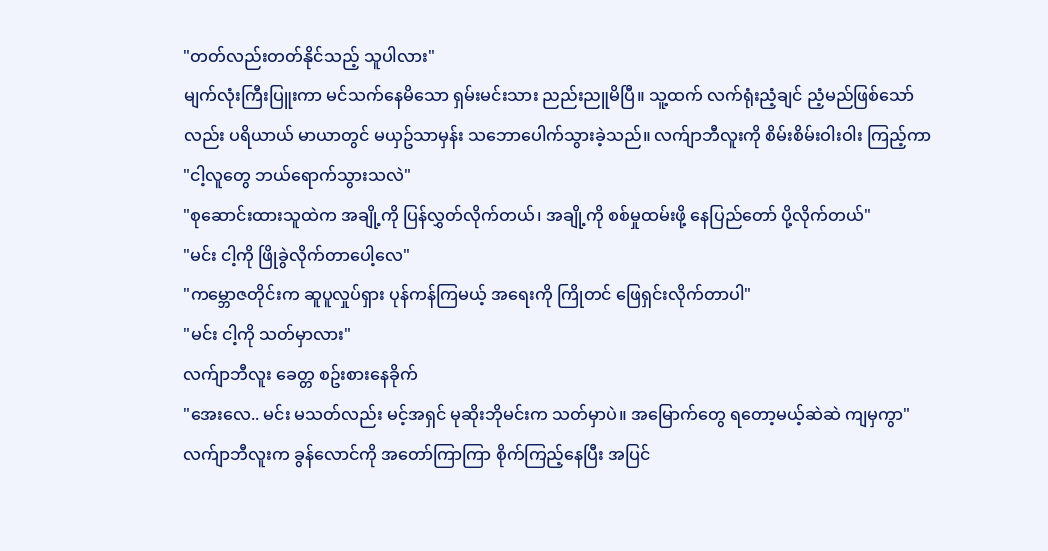"တတ်လည်းတတ်နိုင်သည့် သူပါလား"
မျက်လုံးကြီးပြူးကာ မင်သက်နေမိသော ရှမ်းမင်းသား ညည်းညူမိပြီ။ သူ့ထက် လက်ရုံးညံ့ချင် ညံ့မည်ဖြစ်သော်လည်း ပရိယာယ် မာယာတွင် မယှဥ်သာမှန်း သဘောပေါက်သွားခဲ့သည်။ လက်ျာဘီလူးကို စိမ်းစိမ်းဝါးဝါး ကြည့်ကာ
"ငါ့လူတွေ ဘယ်ရောက်သွားသလဲ"
"စုဆောင်းထားသူထဲက အချို့ကို ပြန်လွှတ်လိုက်တယ်၊ အချို့ကို စစ်မှုထမ်းဖို့ နေပြည်တော် ပို့လိုက်တယ်"
"မင်း ငါ့ကို ဖြိုခွဲလိုက်တာပေါ့လေ"
"ကမ္ဘောဇတိုင်းက ဆူပူလှုပ်ရှား ပုန်ကန်ကြမယ့် အရေးကို ကြိုတင် ဖြေရှင်းလိုက်တာပါ"
"မင်း ငါ့ကို သတ်မှာလား"
လက်ျာဘီလူး ခေတ္တ စဥ်းစားနေခိုက်
"အေးလေ.. မင်း မသတ်လည်း မင့်အရှင် မုဆိုးဘိုမင်းက သတ်မှာပဲ။ အမြောက်တွေ ရတော့မယ့်ဆဲဆဲ ကျမှကွာ"
လက်ျာဘီလူးက ခွန်လောင်ကို အတော်ကြာကြာ စိုက်ကြည့်နေပြီး အပြင်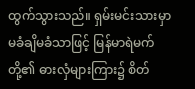ထွက်သွားသည်။ ရှမ်းမင်းသားမှာ မခံချိမခံသာဖြင့် မြန်မာရဲမက်တို့၏ ဓားလှံများကြား၌ စိတ်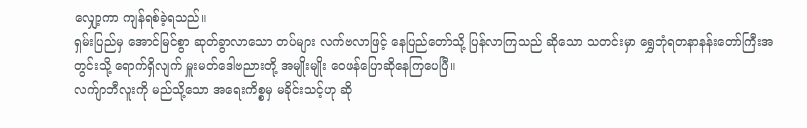လျှော့ကာ ကျန်ရစ်ခဲ့ရသည်။
ရှမ်းပြည်မှ အောင်မြင်စွာ ဆုတ်ခွာလာသော တပ်များ လက်ဗလာဖြင့် နေပြည်တော်သို့ ပြန်လာကြသည် ဆိုသော သတင်းမှာ ရွှေဘုံရတနာနန်းတော်ကြီးအတွင်းသို့ ရောက်ရှိလျက် မှူးမတ်ဒေါဗညားတို့ အမျိုးမျိုး ဝေဖန်ပြောဆိုနေကြပေပြီ။
လက်ျာဘီလူးကို မည်သို့သော အရေးကိစ္စမှ မခိုင်းသင့်ဟု ဆို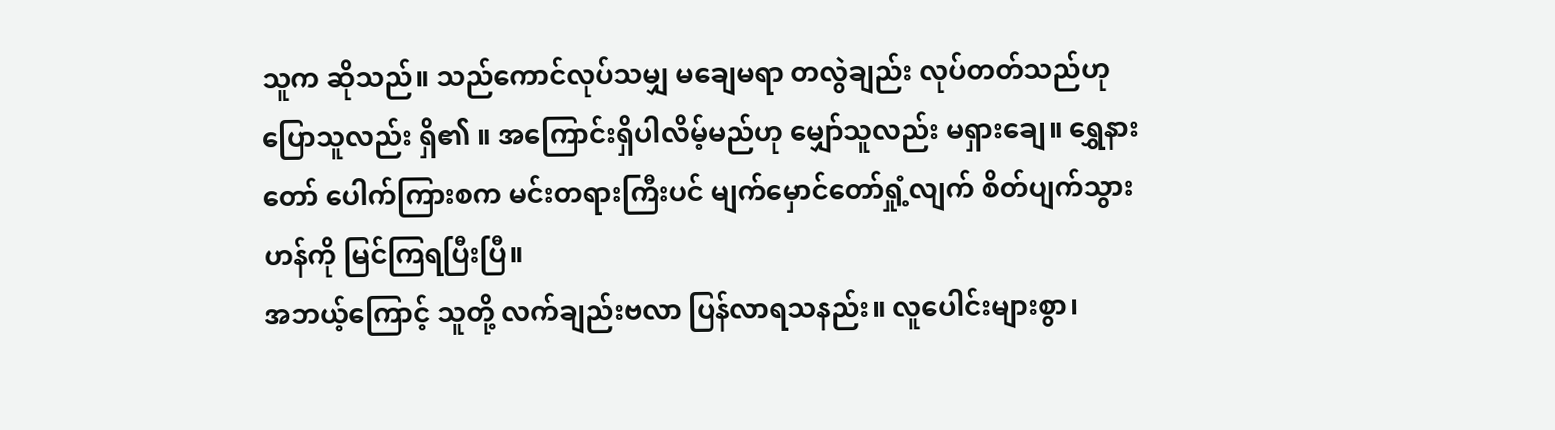သူက ဆိုသည်။ သည်ကောင်လုပ်သမျှ မချေမရာ တလွဲချည်း လုပ်တတ်သည်ဟု ပြောသူလည်း ရှိ၏ ။ အကြောင်းရှိပါလိမ့်မည်ဟု မျှော်သူလည်း မရှားချေ။ ရွှေနားတော် ပေါက်ကြားစက မင်းတရားကြီးပင် မျက်မှောင်တော်ရှုံ့လျက် စိတ်ပျက်သွားဟန်ကို မြင်ကြရပြီးပြီ။
အဘယ့်ကြောင့် သူတို့ လက်ချည်းဗလာ ပြန်လာရသနည်း။ လူပေါင်းများစွာ၊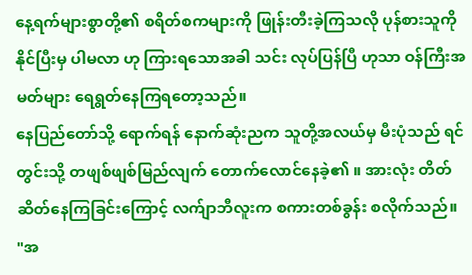နေ့ရက်များစွာတို့၏ စရိတ်စကများကို ဖြုန်းတီးခဲ့ကြသလို ပုန်စားသူကို နိုင်ပြီးမှ ပါမလာ ဟု ကြားရသောအခါ သင်း လုပ်ပြန်ပြီ ဟုသာ ဝန်ကြီးအမတ်များ ရေရွတ်နေကြရတော့သည်။
နေပြည်တော်သို့ ရောက်ရန် နောက်ဆုံးညက သူတို့အလယ်မှ မီးပုံသည် ရင်တွင်းသို့ တဖျစ်ဖျစ်မြည်လျက် တောက်လောင်နေခဲ့၏ ။ အားလုံး တိတ်ဆိတ်နေကြခြင်းကြောင့် လက်ျာဘီလူးက စကားတစ်ခွန်း စလိုက်သည်။
"အ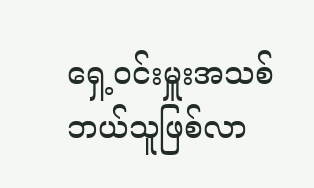ရှေ့ဝင်းမှူးအသစ် ဘယ်သူဖြစ်လာ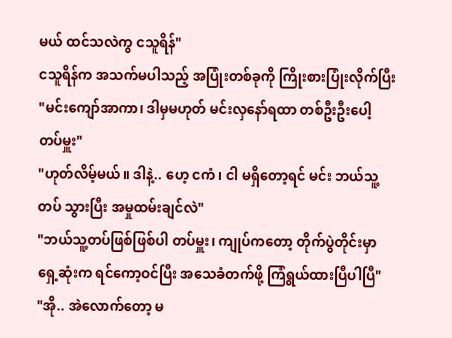မယ် ထင်သလဲကွ ငသူရိန်"
ငသူရိန်က အသက်မပါသည့် အပြုံးတစ်ခုကို ကြိုးစားပြုံးလိုက်ပြီး
"မင်းကျော်အာကာ၊ ဒါမှမဟုတ် မင်းလှနော်ရထာ တစ်ဦးဦးပေါ့ တပ်မှူး"
"ဟုတ်လိမ့်မယ်။ ဒါနဲ့.. ဟေ့ ငကံ၊ ငါ မရှိတော့ရင် မင်း ဘယ်သူ့တပ် သွားပြီး အမှုထမ်းချင်လဲ"
"ဘယ်သူ့တပ်ဖြစ်ဖြစ်ပါ တပ်မှူး၊ ကျုပ်ကတော့ တိုက်ပွဲတိုင်းမှာ ရှေ့ဆုံးက ရင်ကော့ဝင်ပြီး အသေခံတက်ဖို့ ကြံရွယ်ထားပြီပါပြီ"
"အို.. အဲလောက်တော့ မ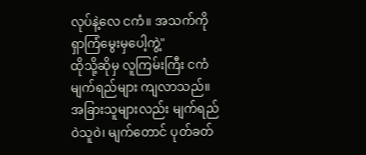လုပ်နဲ့လေ ငကံ။ အသက်ကို ရှာကြံမွေးမှပေါ့ကွဲ့"
ထိုသို့ဆိုမှ လူကြမ်းကြီး ငကံ မျက်ရည်များ ကျလာသည်။ အခြားသူများလည်း မျက်ရည်ဝဲသူဝဲ၊ မျက်တောင် ပုတ်ခတ်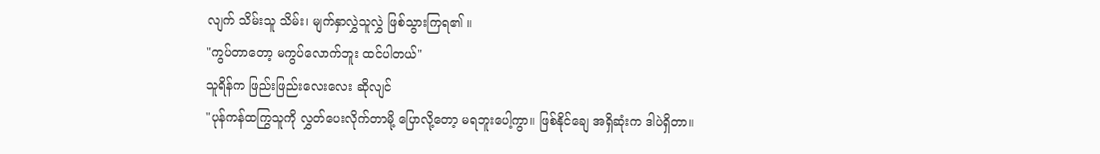လျက် သိမ်းသူ သိမ်း၊ မျက်နှာလွှဲသူလွှဲ ဖြစ်သွားကြရ၏ ။
"ကွပ်တာတော့ မကွပ်လောက်ဘူး ထင်ပါတယ်"
သူရိန်က ဖြည်းဖြည်းလေးလေး ဆိုလျင်
"ပုန်ကန်ထကြွသူကို လွှတ်ပေးလိုက်တာမို့ ပြောလို့တော့ မရဘူးပေါ့ကွာ။ ဖြစ်နိုင်ချေ အရှိဆုံးက ဒါပဲရှိတာ။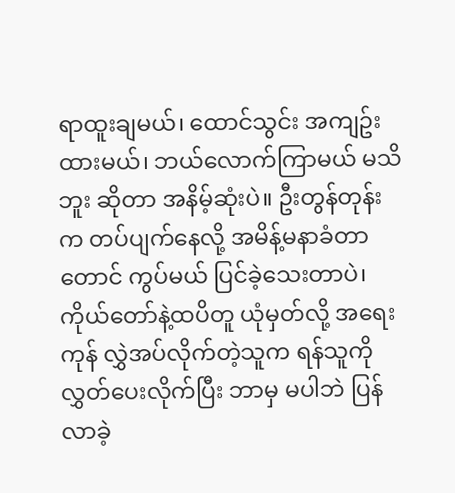ရာထူးချမယ်၊ ထောင်သွင်း အကျဥ်းထားမယ်၊ ဘယ်လောက်ကြာမယ် မသိဘူး ဆိုတာ အနိမ့်ဆုံးပဲ။ ဦးတွန်တုန်းက တပ်ပျက်နေလို့ အမိန့်မနာခံတာတောင် ကွပ်မယ် ပြင်ခဲ့သေးတာပဲ၊ ကိုယ်တော်နဲ့ထပိတူ ယုံမှတ်လို့ အရေးကုန် လွှဲအပ်လိုက်တဲ့သူက ရန်သူကို လွှတ်ပေးလိုက်ပြီး ဘာမှ မပါဘဲ ပြန်လာခဲ့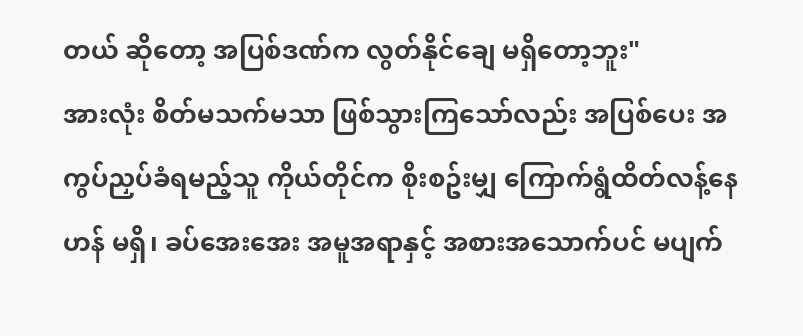တယ် ဆိုတော့ အပြစ်ဒဏ်က လွတ်နိုင်ချေ မရှိတော့ဘူး"
အားလုံး စိတ်မသက်မသာ ဖြစ်သွားကြသော်လည်း အပြစ်ပေး အကွပ်ညှပ်ခံရမည့်သူ ကိုယ်တိုင်က စိုးစဥ်းမျှ ကြောက်ရွံထိတ်လန့်နေဟန် မရှိ၊ ခပ်အေးအေး အမူအရာနှင့် အစားအသောက်ပင် မပျက်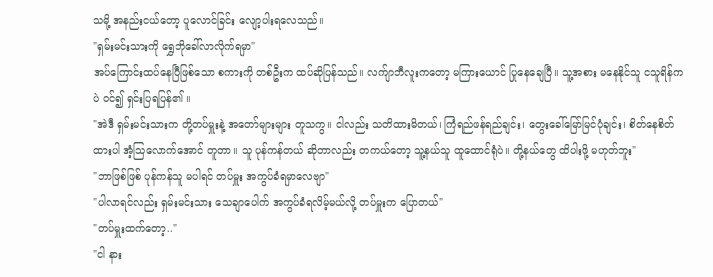သမို့ အနည်းငယ်တော့ ပူလောင်ခြင်း လျော့ပါးရလေသည်။
"ရှမ်းမင်းသားကို ရွှေဘိုခေါ်လာလိုက်ရမှာ"
အပ်ကြောင်းထပ်နေပြီဖြစ်သော စကားကို တစ်ဦးက ထပ်ဆိုပြန်သည်။ လက်ျာဘီလူးကတော့ မကြားယောင် ပြုနေချေပြီ။ သူ့အစား မနေနိုင်သူ ငသူရိန်ကပဲ ဝင်၍ ရှင်းပြရပြန်၏ ။
"အဲဒီ ရှမ်းမင်းသားက တို့တပ်မှူးနဲ့ အတော်များများ တူသကွ။ ငါလည်း သတိထားမိတယ်၊ ကြံရည်ဖန်ရည်ချင်း၊ တွေးခေါ်မြော်မြင်ပုံချင်း၊ စိတ်နေစိတ်ထားပါ အံ့သြလောက်အောင် တူတာ။ သူ ပုန်ကန်တယ် ဆိုတာလည်း တကယ်တော့ သူ့နယ်သူ ထူထောင်ရုံပဲ။ တို့နယ်တွေ ထိပါးဖို့ မဟုတ်ဘူး"
"ဘာဖြစ်ဖြစ် ပုန်ကန်သူ မပါရင် တပ်မှူး အကွပ်ခံရမှာလေဗျာ"
"ပါလာရင်လည်း ရှမ်းမင်းသား သေချာပေါက် အကွပ်ခံရလိမ့်မယ်လို့ တပ်မှူးက ပြောတယ်"
"တပ်မှူးထက်တော့.."
"ငါ နား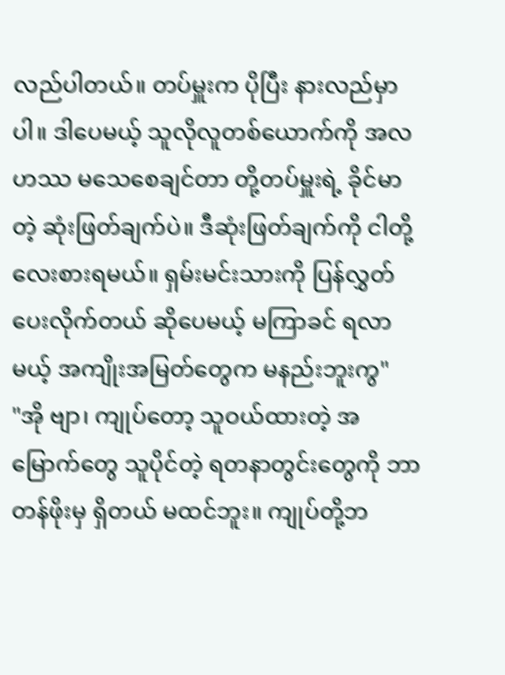လည်ပါတယ်။ တပ်မှူးက ပိုပြီး နားလည်မှာပါ။ ဒါပေမယ့် သူလိုလူတစ်ယောက်ကို အလဟဿ မသေစေချင်တာ တို့တပ်မှူးရဲ့ ခိုင်မာတဲ့ ဆုံးဖြတ်ချက်ပဲ။ ဒီဆုံးဖြတ်ချက်ကို ငါတို့ လေးစားရမယ်။ ရှမ်းမင်းသားကို ပြန်လွှတ်ပေးလိုက်တယ် ဆိုပေမယ့် မကြာခင် ရလာမယ့် အကျိုးအမြတ်တွေက မနည်းဘူးကွ"
"အို ဗျာ၊ ကျုပ်တော့ သူဝယ်ထားတဲ့ အမြောက်တွေ သူပိုင်တဲ့ ရတနာတွင်းတွေကို ဘာတန်ဖိုးမှ ရှိတယ် မထင်ဘူး။ ကျုပ်တို့ဘ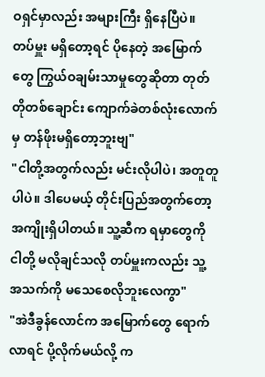ဝရှင်မှာလည်း အများကြီး ရှိနေပြီပဲ။ တပ်မှူး မရှိတော့ရင် ပိုနေတဲ့ အမြောက်တွေ ကြွယ်ဝချမ်းသာမှုတွေဆိုတာ တုတ်တိုတစ်ချောင်း ကျောက်ခဲတစ်လုံးလောက်မှ တန်ဖိုးမရှိတော့ဘူးဗျ"
"ငါတို့အတွက်လည်း မင်းလိုပါပဲ၊ အတူတူပါပဲ။ ဒါပေမယ့် တိုင်းပြည်အတွက်တော့ အကျိုးရှိပါတယ်။ သူ့ဆီက ရမှာတွေကို ငါတို့ မလိုချင်သလို တပ်မှူးကလည်း သူ့အသက်ကို မသေစေလိုဘူးလေကွာ"
"အဲဒီခွန်လောင်က အမြောက်တွေ ရောက်လာရင် ပို့လိုက်မယ်လို့ က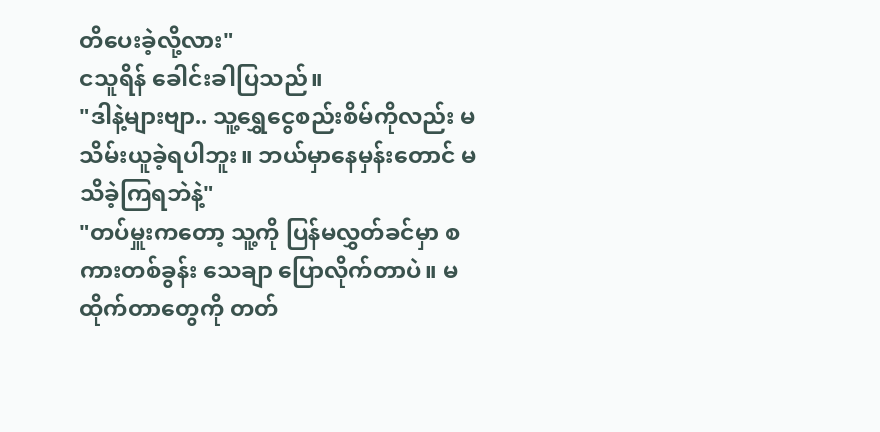တိပေးခဲ့လို့လား"
ငသူရိန် ခေါင်းခါပြသည်။
"ဒါနဲ့များဗျာ.. သူ့ရွှေငွေစည်းစိမ်ကိုလည်း မသိမ်းယူခဲ့ရပါဘူး။ ဘယ်မှာနေမှန်းတောင် မသိခဲ့ကြရဘဲနဲ့"
"တပ်မှူးကတော့ သူ့ကို ပြန်မလွှတ်ခင်မှာ စကားတစ်ခွန်း သေချာ ပြောလိုက်တာပဲ။ မထိုက်တာတွေကို တတ်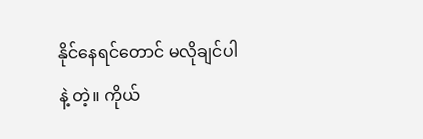နိုင်နေရင်တောင် မလိုချင်ပါနဲ့ တဲ့။ ကိုယ်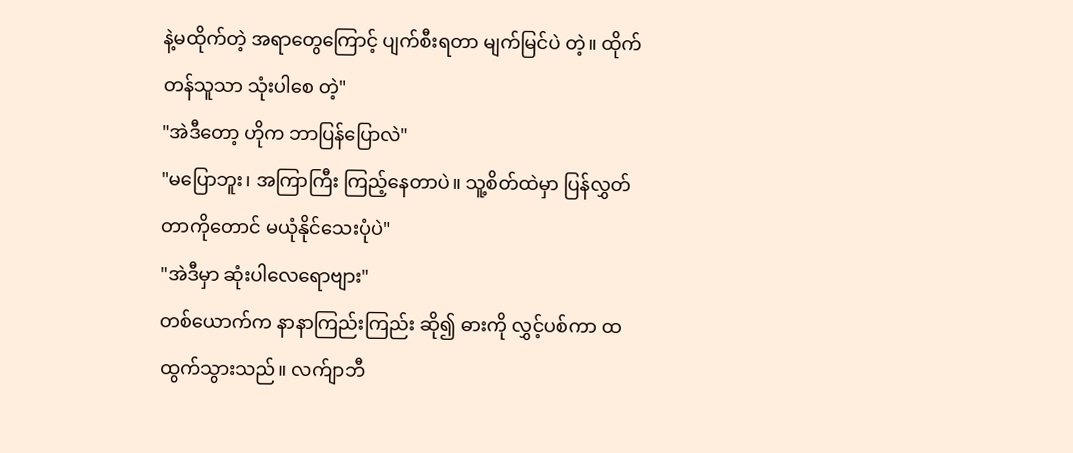နဲ့မထိုက်တဲ့ အရာတွေကြောင့် ပျက်စီးရတာ မျက်မြင်ပဲ တဲ့။ ထိုက်တန်သူသာ သုံးပါစေ တဲ့"
"အဲဒီတော့ ဟိုက ဘာပြန်ပြောလဲ"
"မပြောဘူး၊ အကြာကြီး ကြည့်နေတာပဲ။ သူ့စိတ်ထဲမှာ ပြန်လွှတ်တာကိုတောင် မယုံနိုင်သေးပုံပဲ"
"အဲဒီမှာ ဆုံးပါလေရောဗျား"
တစ်ယောက်က နာနာကြည်းကြည်း ဆို၍ ဓားကို လွှင့်ပစ်ကာ ထထွက်သွားသည်။ လက်ျာဘီ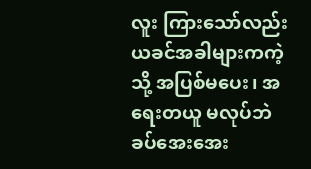လူး ကြားသော်လည်း ယခင်အခါများကကဲ့သို့ အပြစ်မပေး၊ အရေးတယူ မလုပ်ဘဲ ခပ်အေးအေး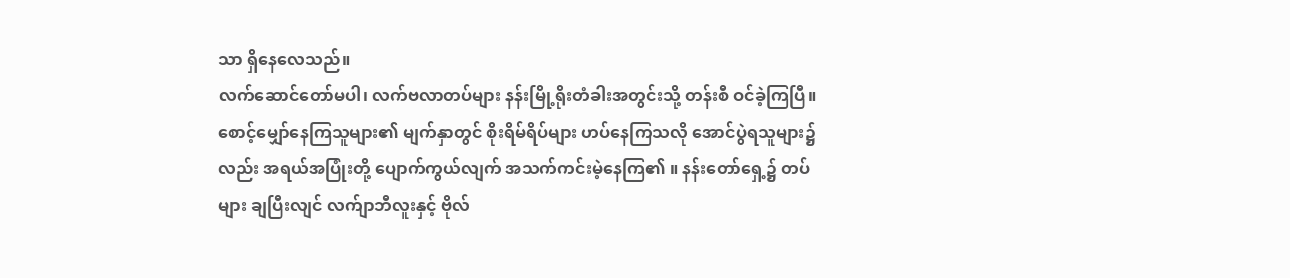သာ ရှိနေလေသည်။
လက်ဆောင်တော်မပါ၊ လက်ဗလာတပ်များ နန်းမြို့ရိုးတံခါးအတွင်းသို့ တန်းစီ ဝင်ခဲ့ကြပြီ။ စောင့်မျှော်နေကြသူများ၏ မျက်နှာတွင် စိုးရိမ်ရိပ်များ ဟပ်နေကြသလို အောင်ပွဲရသူများ၌လည်း အရယ်အပြုံးတို့ ပျောက်ကွယ်လျက် အသက်ကင်းမဲ့နေကြ၏ ။ နန်းတော်ရှေ့၌ တပ်များ ချပြီးလျင် လက်ျာဘီလူးနှင့် ဗိုလ်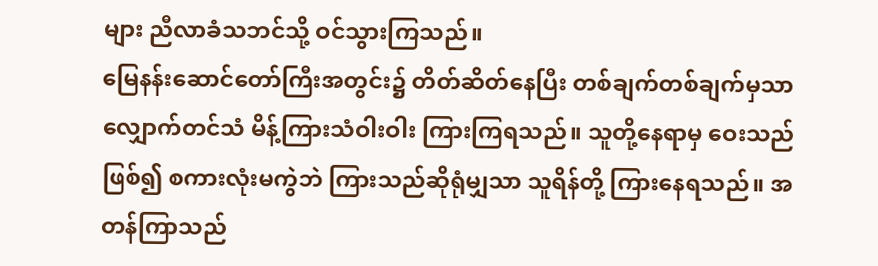များ ညီလာခံသဘင်သို့ ဝင်သွားကြသည်။
မြေနန်းဆောင်တော်ကြီးအတွင်း၌ တိတ်ဆိတ်နေပြီး တစ်ချက်တစ်ချက်မှသာ လျှောက်တင်သံ မိန့်ကြားသံဝါးဝါး ကြားကြရသည်။ သူတို့နေရာမှ ဝေးသည်ဖြစ်၍ စကားလုံးမကွဲဘဲ ကြားသည်ဆိုရုံမျှသာ သူရိန်တို့ ကြားနေရသည်။ အတန်ကြာသည်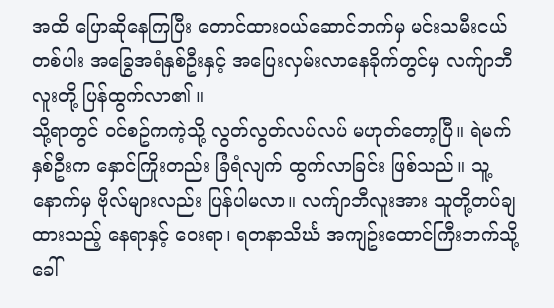အထိ ပြောဆိုနေကြပြီး တောင်ထားဝယ်ဆောင်ဘက်မှ မင်းသမီးငယ်တစ်ပါး အခြွေအရံနှစ်ဦးနှင့် အပြေးလှမ်းလာနေခိုက်တွင်မှ လက်ျာဘီလူးတို့ ပြန်ထွက်လာ၏ ။
သို့ရာတွင် ဝင်စဥ်ကကဲ့သို့ လွတ်လွတ်လပ်လပ် မဟုတ်တော့ပြီ။ ရဲမက်နှစ်ဦးက နှောင်ကြိုးတည်း ခြံရံလျက် ထွက်လာခြင်း ဖြစ်သည်။ သူ့နောက်မှ ဗိုလ်များလည်း ပြန်ပါမလာ။ လက်ျာဘီလူးအား သူတို့တပ်ချထားသည့် နေရာနှင့် ဝေးရာ၊ ရတနာသိင်္ဃ အကျဥ်းထောင်ကြီးဘက်သို့ ခေါ်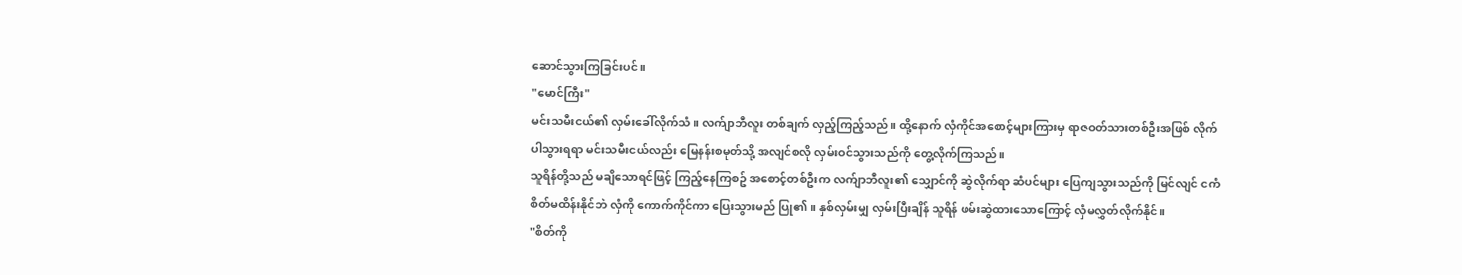ဆောင်သွားကြခြင်းပင်။
"မောင်ကြီး"
မင်းသမီးငယ်၏ လှမ်းခေါ်လိုက်သံ။ လက်ျာဘီလူး တစ်ချက် လှည့်ကြည့်သည်။ ထို့နောက် လှံကိုင်အစောင့်များကြားမှ ရာဇဝတ်သားတစ်ဦးအဖြစ် လိုက်ပါသွားရရာ မင်းသမီးငယ်လည်း မြေနန်းစမုတ်သို့ အလျင်စလို လှမ်းဝင်သွားသည်ကို တွေ့လိုက်ကြသည်။
သူရိန်တို့သည် မချိသောရင်ဖြင့် ကြည့်နေကြစဥ် အစောင့်တစ်ဦးက လက်ျာဘီလူး၏ သျှောင်ကို ဆွဲလိုက်ရာ ဆံပင်များ ပြေကျသွားသည်ကို မြင်လျင် ငကံ စိတ်မထိန်းနိုင်ဘဲ လှံကို ကောက်ကိုင်ကာ ပြေးသွားမည် ပြု၏ ။ နှစ်လှမ်းမျှ လှမ်းပြီးချိန် သူရိန် ဖမ်းဆွဲထားသောကြောင့် လှံမလွှတ်လိုက်နိုင်။
"စိတ်ကို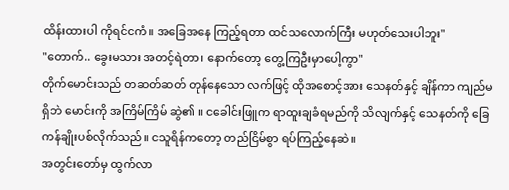ထိန်းထားပါ ကိုရင်ငကံ။ အခြေအနေ ကြည့်ရတာ ထင်သလောက်ကြီး မဟုတ်သေးပါဘူး"
"တောက်.. ခွေးမသား အတင့်ရဲတာ၊ နောက်တော့ တွေ့ကြဦးမှာပေါ့ကွာ"
တိုက်မောင်းသည် တဆတ်ဆတ် တုန်နေသော လက်ဖြင့် ထိုအစောင့်အား သေနတ်နှင့် ချိန်ကာ ကျည်မရှိဘဲ မောင်းကို အကြိမ်ကြိမ် ဆွဲ၏ ။ ငခေါင်းဖြူက ရာထူးချခံရမည်ကို သိလျက်နှင့် သေနတ်ကို ခြေကန်ချိုးပစ်လိုက်သည်။ ငသူရိန်ကတော့ တည်ငြိမ်စွာ ရပ်ကြည့်နေဆဲ။
အတွင်းတော်မှ ထွက်လာ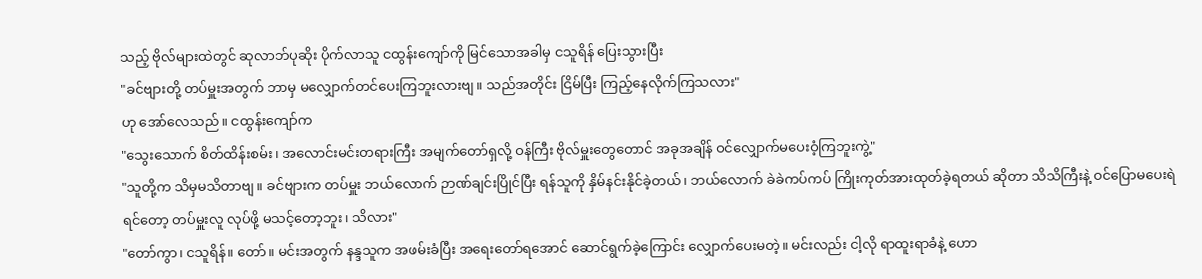သည့် ဗိုလ်များထဲတွင် ဆုလာဘ်ပုဆိုး ပိုက်လာသူ ငထွန်းကျော်ကို မြင်သောအခါမှ ငသူရိန် ပြေးသွားပြီး
"ခင်ဗျားတို့ တပ်မှူးအတွက် ဘာမှ မလျှောက်တင်ပေးကြဘူးလားဗျ။ သည်အတိုင်း ငြိမ်ပြီး ကြည့်နေလိုက်ကြသလား"
ဟု အော်လေသည်။ ငထွန်းကျော်က
"သွေးသောက် စိတ်ထိန်းစမ်း၊ အလောင်းမင်းတရားကြီး အမျက်တော်ရှလို့ ဝန်ကြီး ဗိုလ်မှူးတွေတောင် အခုအချိန် ဝင်လျှောက်မပေးဝံ့ကြဘူးကွဲ့"
"သူတို့က သိမှမသိတာဗျ။ ခင်ဗျားက တပ်မှူး ဘယ်လောက် ဉာဏ်ချင်းပြိုင်ပြီး ရန်သူကို နှိမ်နင်းနိုင်ခဲ့တယ်၊ ဘယ်လောက် ခဲခဲကပ်ကပ် ကြိုးကုတ်အားထုတ်ခဲ့ရတယ် ဆိုတာ သိသိကြီးနဲ့ ဝင်ပြောမပေးရဲရင်တော့ တပ်မှူးလူ လုပ်ဖို့ မသင့်တော့ဘူး၊ သိလား"
"တော်ကွာ၊ ငသူရိန်။ တော်။ မင်းအတွက် နန္ဒသူက အဖမ်းခံပြီး အရေးတော်ရအောင် ဆောင်ရွက်ခဲ့ကြောင်း လျှောက်ပေးမတဲ့။ မင်းလည်း ငါ့လို ရာထူးရာခံနဲ့ ဟော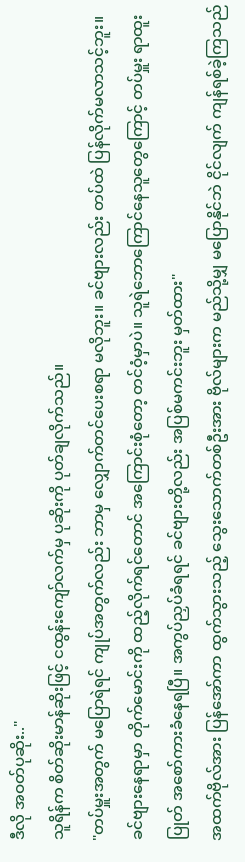ဒီလို အဝတ်ပုဆိုး.."
သူရိန်က စိတ်ဆိုးမာန်ဆိုးဖြင့် ငထွန်းကျော်လက်မှ ပုဆိုးကို ပုတ်ချလိုက်သည်။
"တပ်မှူးအတွက် မပြောရဲရင် ကျုပ်အတွက်လည်း ဘာမှ လျှောက်တင်ပေးစရာ မလိုဘူး။ ခင်ဗျားလည်း တပ်ထဲ ပြန်လိုက်မလာသင့်ဘူး။ ခင်ဗျားနေရာမှာ တိုက်မောင်းကို ထည့်လိုက်ရင်တောင် အကြောင်းစုံတော့ တင်ဝံ့မှာပဲ။ သူရဲဘောကြောင်နေသူတွေကြောင့် တပ်မှူး ရာထူးပြုတ် အစော်ကားခံနေရပြီ။ အကွပ်ညှပ်ခံရရင် ခင်ဗျားတို့လည်း အပြစ်မကင်းဘူး မှတ်ထား"
အထက်ဗိုလ်အား ပြန်အော်ကာ ထွက်သွားသည့် သွေးသောက်တစ်ဦးအား ဗိုလ်များက မည်သို့မျှ မပြောနိုင်ဘဲ ငိုင်လျက် ကျန်ရစ်ခဲ့ကြသည်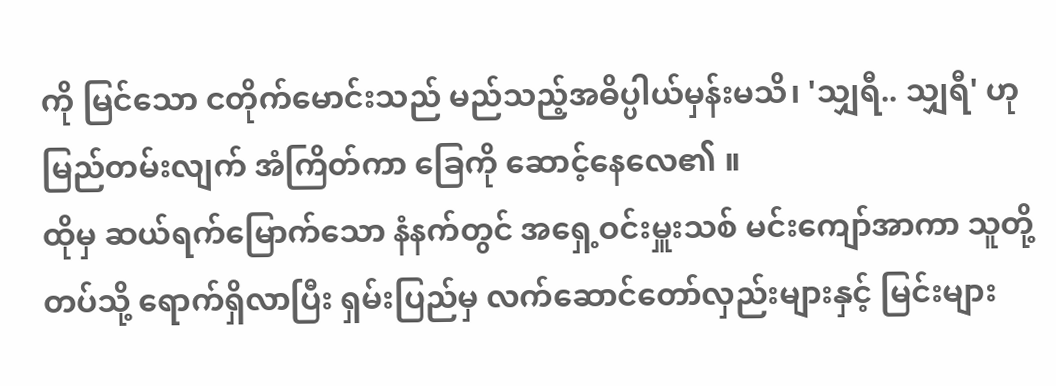ကို မြင်သော ငတိုက်မောင်းသည် မည်သည့်အဓိပ္ပါယ်မှန်းမသိ၊ 'သျှရီ.. သျှရီ' ဟု မြည်တမ်းလျက် အံကြိတ်ကာ ခြေကို ဆောင့်နေလေ၏ ။
ထိုမှ ဆယ်ရက်မြောက်သော နံနက်တွင် အရှေ့ဝင်းမှူးသစ် မင်းကျော်အာကာ သူတို့တပ်သို့ ရောက်ရှိလာပြီး ရှမ်းပြည်မှ လက်ဆောင်တော်လှည်းများနှင့် မြင်းများ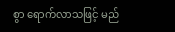စွာ ရောက်လာသဖြင့် မည်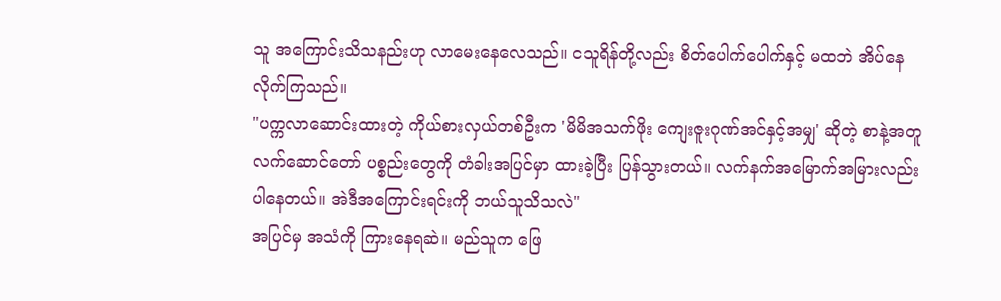သူ အကြောင်းသိသနည်းဟု လာမေးနေလေသည်။ ငသူရိန်တို့လည်း စိတ်ပေါက်ပေါက်နှင့် မထဘဲ အိပ်နေလိုက်ကြသည်။
"ပက္ကလာဆောင်းထားတဲ့ ကိုယ်စားလှယ်တစ်ဦးက 'မိမိအသက်ဖိုး ကျေးဇူးဂုဏ်အင်နှင့်အမျှ' ဆိုတဲ့ စာနဲ့အတူ လက်ဆောင်တော် ပစ္စည်းတွေကို တံခါးအပြင်မှာ ထားခဲ့ပြီး ပြန်သွားတယ်။ လက်နက်အမြောက်အမြားလည်း ပါနေတယ်။ အဲဒီအကြောင်းရင်းကို ဘယ်သူသိသလဲ"
အပြင်မှ အသံကို ကြားနေရဆဲ။ မည်သူက ဖြေ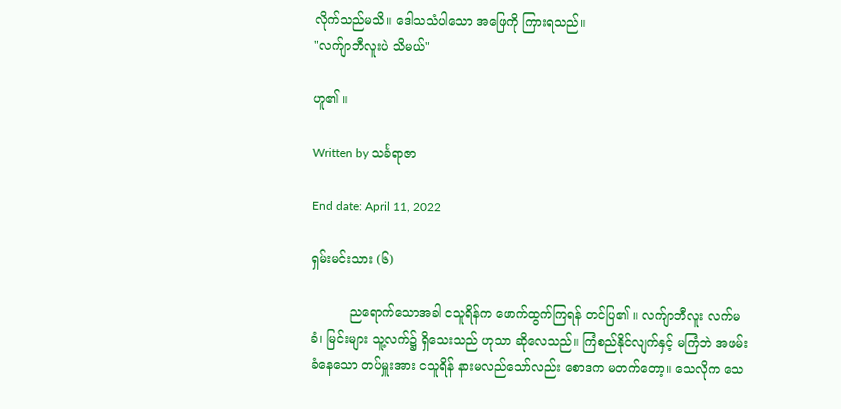လိုက်သည်မသိ။ ဒေါသသံပါသော အဖြေကို ကြားရသည်။
"လက်ျာဘီလူးပဲ သိမယ်"

ဟူ၏ ။

Written by သင်္ခရာဇာ

End date: April 11, 2022

ရှမ်းမင်းသား (၆)

          ညရောက်သောအခါ ငသူရိန်က ဖောက်ထွက်ကြရန် တင်ပြ၏ ။ လက်ျာဘီလူး လက်မခံ၊ မြင်းများ သူ့လက်၌ ရှိသေးသည် ဟုသာ ဆိုလေသည်။ ကြံစည်နိုင်လျက်နှင့် မကြံဘဲ အဖမ်းခံနေသော တပ်မှူးအား ငသူရိန် နားမလည်သော်လည်း စောဒက မတက်တော့။ သေလိုက သေ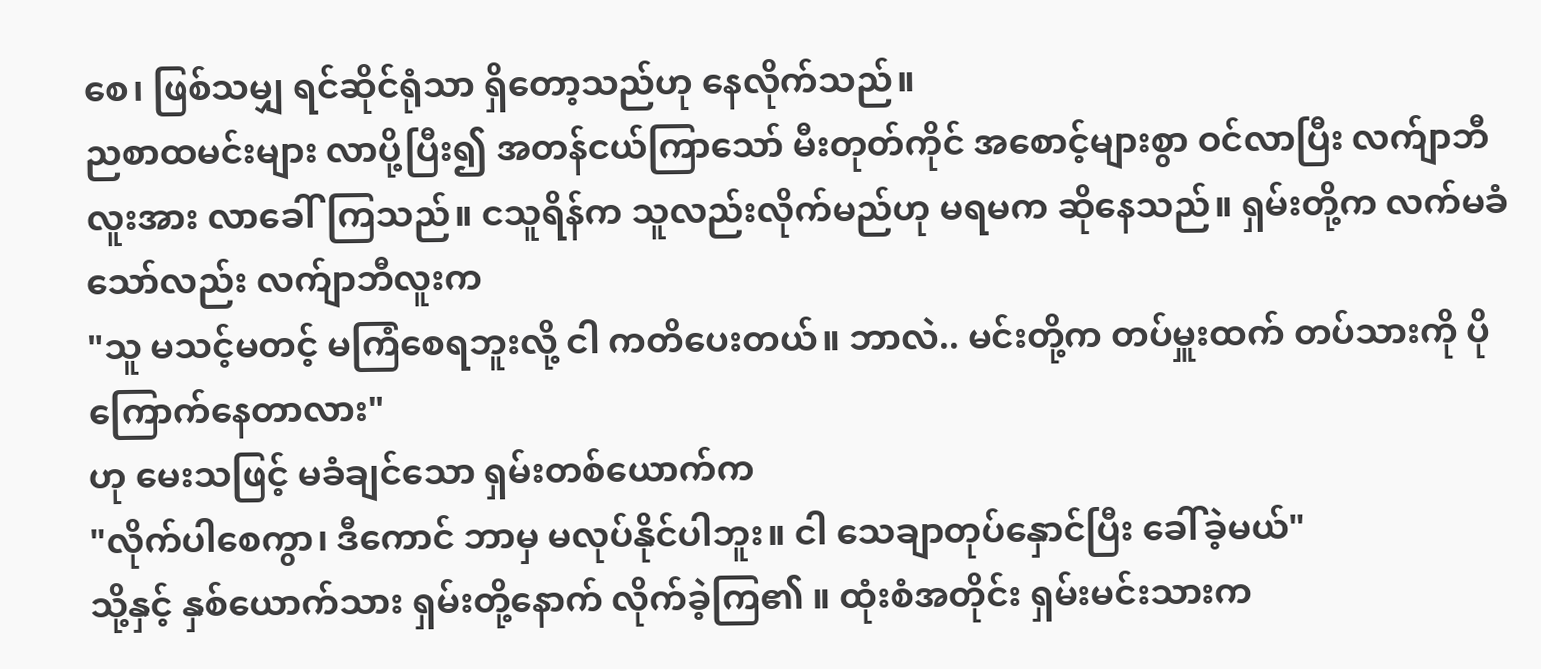စေ၊ ဖြစ်သမျှ ရင်ဆိုင်ရုံသာ ရှိတော့သည်ဟု နေလိုက်သည်။
ညစာထမင်းများ လာပို့ပြီး၍ အတန်ငယ်ကြာသော် မီးတုတ်ကိုင် အစောင့်များစွာ ဝင်လာပြီး လက်ျာဘီလူးအား လာခေါ်ကြသည်။ ငသူရိန်က သူလည်းလိုက်မည်ဟု မရမက ဆိုနေသည်။ ရှမ်းတို့က လက်မခံသော်လည်း လက်ျာဘီလူးက
"သူ မသင့်မတင့် မကြံစေရဘူးလို့ ငါ ကတိပေးတယ်။ ဘာလဲ.. မင်းတို့က တပ်မှူးထက် တပ်သားကို ပိုကြောက်နေတာလား"
ဟု မေးသဖြင့် မခံချင်သော ရှမ်းတစ်ယောက်က
"လိုက်ပါစေကွာ၊ ဒီကောင် ဘာမှ မလုပ်နိုင်ပါဘူး။ ငါ သေချာတုပ်နှောင်ပြီး ခေါ်ခဲ့မယ်"
သို့နှင့် နှစ်ယောက်သား ရှမ်းတို့နောက် လိုက်ခဲ့ကြ၏ ။ ထုံးစံအတိုင်း ရှမ်းမင်းသားက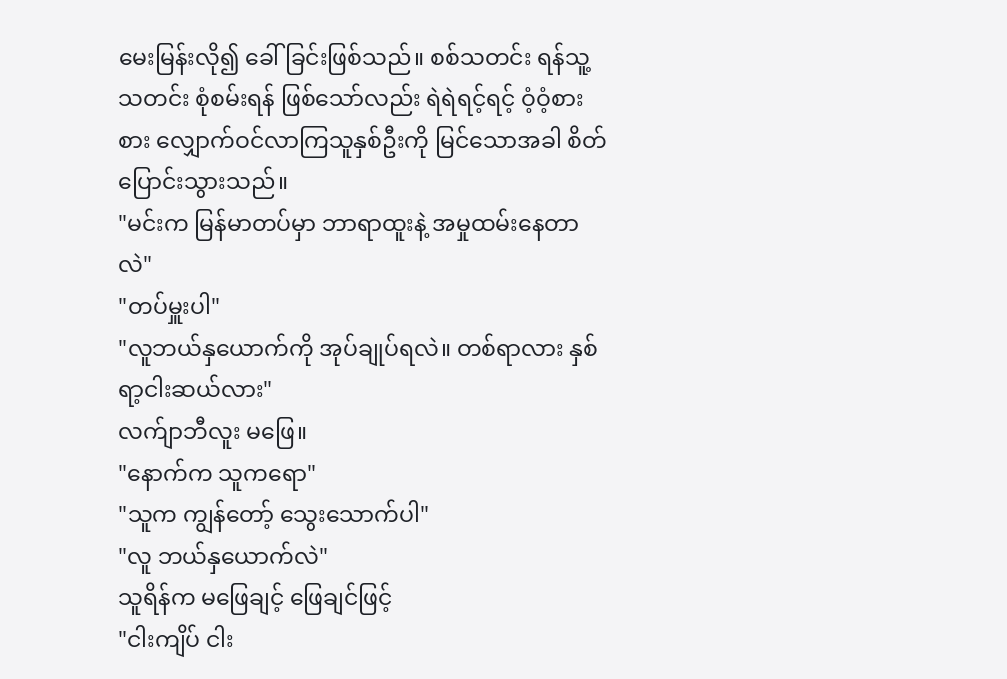မေးမြန်းလို၍ ခေါ်ခြင်းဖြစ်သည်။ စစ်သတင်း ရန်သူ့သတင်း စုံစမ်းရန် ဖြစ်သော်လည်း ရဲရဲရင့်ရင့် ဝံ့ဝံ့စားစား လျှောက်ဝင်လာကြသူနှစ်ဦးကို မြင်သောအခါ စိတ်ပြောင်းသွားသည်။
"မင်းက မြန်မာတပ်မှာ ဘာရာထူးနဲ့ အမှုထမ်းနေတာလဲ"
"တပ်မှူးပါ"
"လူဘယ်နှယောက်ကို အုပ်ချုပ်ရလဲ။ တစ်ရာလား နှစ်ရာ့ငါးဆယ်လား"
လက်ျာဘီလူး မဖြေ။
"နောက်က သူကရော"
"သူက ကျွန်တော့် သွေးသောက်ပါ"
"လူ ဘယ်နှယောက်လဲ"
သူရိန်က မဖြေချင့် ဖြေချင်ဖြင့်
"ငါးကျိပ် ငါး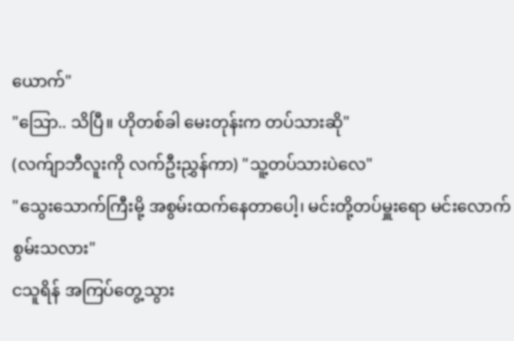ယောက်"
"သြော.. သိပြီ။ ဟိုတစ်ခါ မေးတုန်းက တပ်သားဆို"
(လက်ျာဘီလူးကို လက်ဦးညွှန်ကာ) "သူ့တပ်သားပဲလေ"
"သွေးသောက်ကြီးမို့ အစွမ်းထက်နေတာပေါ့၊ မင်းတို့တပ်မှူးရော မင်းလောက် စွမ်းသလား"
ငသူရိန် အကြပ်တွေ့သွား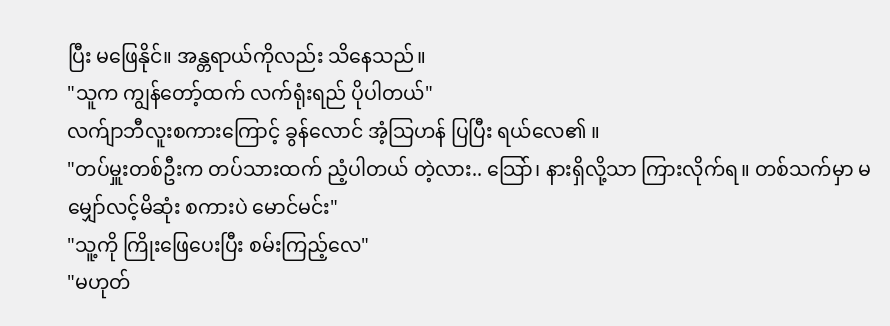ပြီး မဖြေနိုင်။ အန္တရာယ်ကိုလည်း သိနေသည်။
"သူက ကျွန်တော့်ထက် လက်ရုံးရည် ပိုပါတယ်"
လက်ျာဘီလူးစကားကြောင့် ခွန်လောင် အံ့သြဟန် ပြပြီး ရယ်လေ၏ ။
"တပ်မှူးတစ်ဦးက တပ်သားထက် ညံ့ပါတယ် တဲ့လား.. သြော်၊ နားရှိလို့သာ ကြားလိုက်ရ။ တစ်သက်မှာ မမျှော်လင့်မိဆုံး စကားပဲ မောင်မင်း"
"သူ့ကို ကြိုးဖြေပေးပြီး စမ်းကြည့်လေ"
"မဟုတ်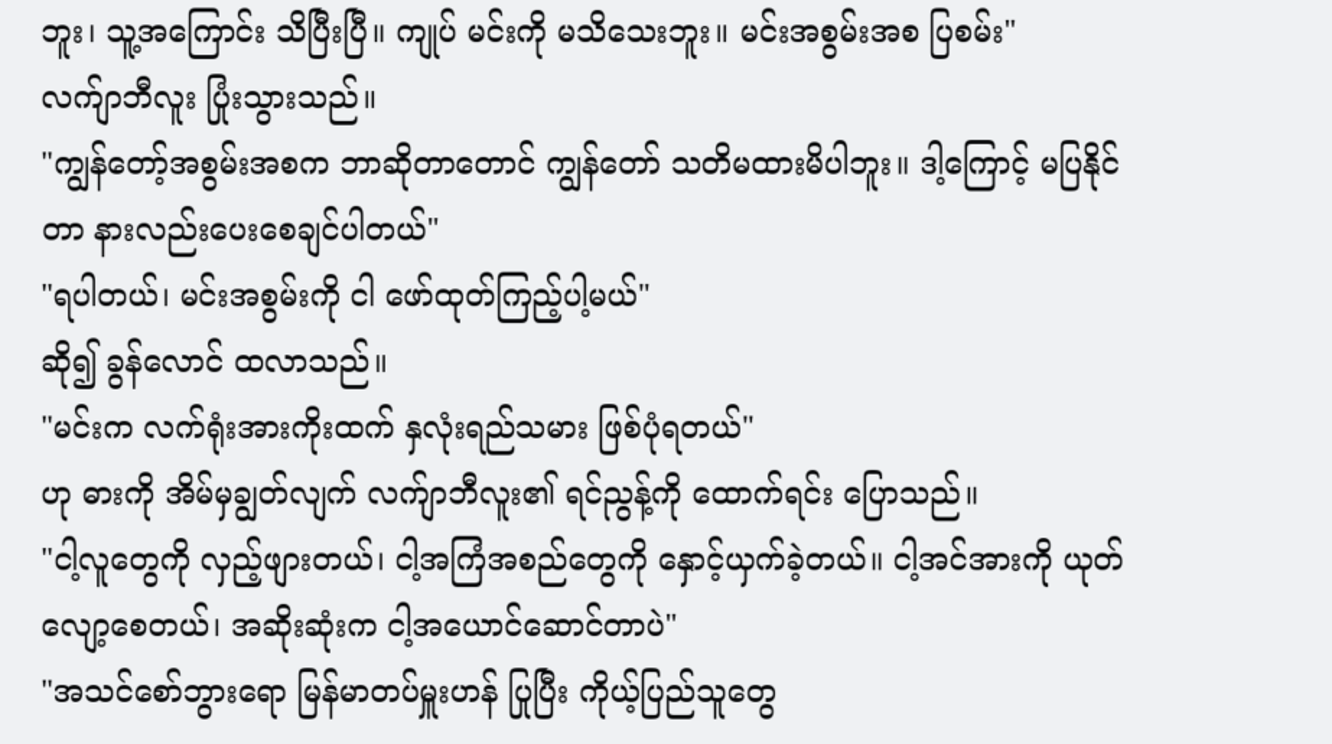ဘူး၊ သူ့အကြောင်း သိပြီးပြီ။ ကျုပ် မင်းကို မသိသေးဘူး။ မင်းအစွမ်းအစ ပြစမ်း"
လက်ျာဘီလူး ပြုံးသွားသည်။
"ကျွန်တော့်အစွမ်းအစက ဘာဆိုတာတောင် ကျွန်တော် သတိမထားမိပါဘူး။ ဒါ့ကြောင့် မပြနိုင်တာ နားလည်းပေးစေချင်ပါတယ်"
"ရပါတယ်၊ မင်းအစွမ်းကို ငါ ဖော်ထုတ်ကြည့်ပါ့မယ်"
ဆို၍ ခွန်လောင် ထလာသည်။
"မင်းက လက်ရုံးအားကိုးထက် နှလုံးရည်သမား ဖြစ်ပုံရတယ်"
ဟု ဓားကို အိမ်မှချွတ်လျက် လက်ျာဘီလူး၏ ရင်ညွန့်ကို ထောက်ရင်း ပြောသည်။
"ငါ့လူတွေကို လှည့်ဖျားတယ်၊ ငါ့အကြံအစည်တွေကို နှောင့်ယှက်ခဲ့တယ်။ ငါ့အင်အားကို ယုတ်လျော့စေတယ်၊ အဆိုးဆုံးက ငါ့အယောင်ဆောင်တာပဲ"
"အသင်စော်ဘွားရော မြန်မာတပ်မှူးဟန် ပြုပြီး ကိုယ့်ပြည်သူတွေ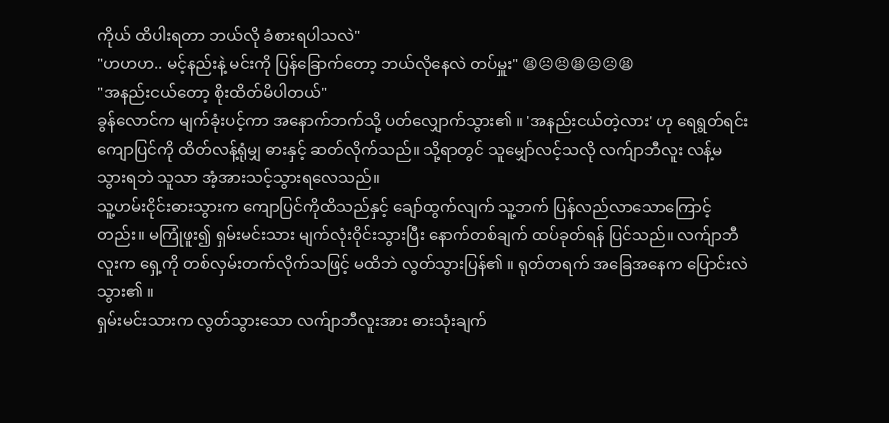ကိုယ် ထိပါးရတာ ဘယ်လို ခံစားရပါသလဲ"
"ဟဟဟ.. မင့်နည်းနဲ့ မင်းကို ပြန်ခြောက်တော့ ဘယ်လိုနေလဲ တပ်မှူး" 😫☹😣😫☹☹😫
"အနည်းငယ်တော့ စိုးထိတ်မိပါတယ်"
ခွန်လောင်က မျက်ခုံးပင့်ကာ အနောက်ဘက်သို့ ပတ်လျှောက်သွား၏ ။ 'အနည်းငယ်တဲ့လား' ဟု ရေရွတ်ရင်း ကျောပြင်ကို ထိတ်လန့်ရုံမျှ ဓားနှင့် ဆတ်လိုက်သည်။ သို့ရာတွင် သူမျှော်လင့်သလို လက်ျာဘီလူး လန့်မသွားရဘဲ သူသာ အံ့အားသင့်သွားရလေသည်။
သူ့ဟမ်းငိုင်းဓားသွားက ကျောပြင်ကိုထိသည်နှင့် ချော်ထွက်လျက် သူ့ဘက် ပြန်လည်လာသောကြောင့်တည်း။ မကြုံဖူး၍ ရှမ်းမင်းသား မျက်လုံးဝိုင်းသွားပြီး နောက်တစ်ချက် ထပ်ခုတ်ရန် ပြင်သည်။ လက်ျာဘီလူးက ရှေ့ကို တစ်လှမ်းတက်လိုက်သဖြင့် မထိဘဲ လွတ်သွားပြန်၏ ။ ရုတ်တရက် အခြေအနေက ပြောင်းလဲသွား၏ ။
ရှမ်းမင်းသားက လွတ်သွားသော လက်ျာဘီလူးအား ဓားသုံးချက်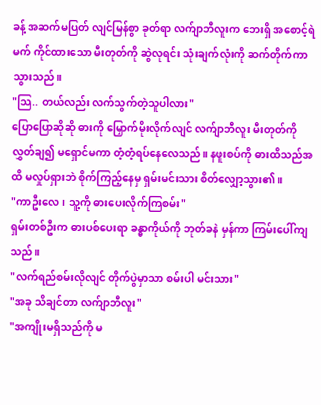ခန့် အဆက်မပြတ် လျင်မြန်စွာ ခုတ်ရာ လက်ျာဘီလူးက ဘေးရှိ အစောင့်ရဲမက် ကိုင်ထားသော မီးတုတ်ကို ဆွဲလုရင်း သုံးချက်လုံးကို ဆက်တိုက်ကာသွားသည်။
"သြ.. တယ်လည်း လက်သွက်တဲ့သူပါလား"
ပြောပြောဆိုဆို ဓားကို မြှောက်မိုးလိုက်လျင် လက်ျာဘီလူး မီးတုတ်ကို လွှတ်ချ၍ မရှောင်မကာ တံ့တံ့ရပ်နေလေသည်။ နဖူးစပ်ကို ဓားထိသည်အထိ မလှုပ်ရှားဘဲ စိုက်ကြည့်နေမှ ရှမ်းမင်းသား စိတ်လျှော့သွား၏ ။
"ကာဦးလေ၊ သူ့ကို ဓားပေးလိုက်ကြစမ်း"
ရှမ်းတစ်ဦးက ဓားပစ်ပေးရာ ခန္ဓာကိုယ်ကို ဘုတ်ခနဲ မှန်ကာ ကြမ်းပေါ်ကျသည်။
"လက်ရည်စမ်းလိုလျင် တိုက်ပွဲမှာသာ စမ်းပါ မင်းသား"
"အခု သိချင်တာ လက်ျာဘီလူး"
"အကျိုးမရှိသည်ကို မ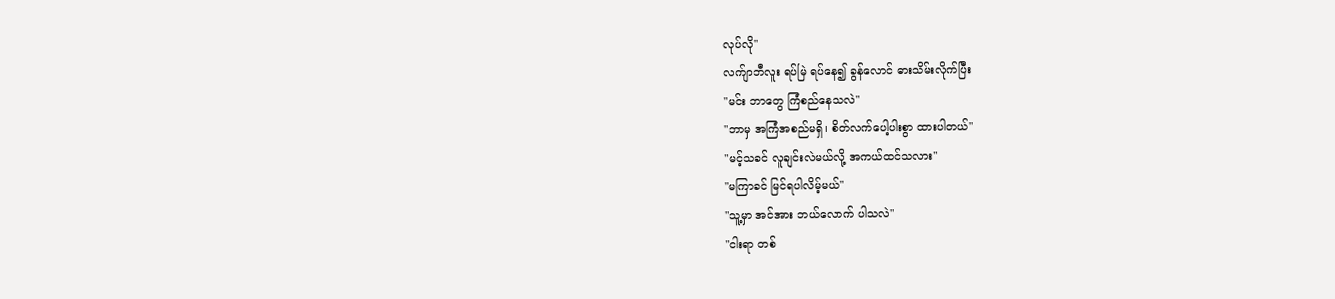လုပ်လို"
လက်ျာဘီလူး ရပ်မြဲ ရပ်နေ၍ ခွန်လောင် ဓားသိမ်းလိုက်ပြီး
"မင်း ဘာတွေ ကြံစည်နေသလဲ"
"ဘာမှ အကြံအစည်မရှိ၊ စိတ်လက်ပေါ့ပါးစွာ ထားပါတယ်"
"မင့်သခင် လူချင်းလဲမယ်လို့ အကယ်ထင်သလား"
"မကြာခင် မြင်ရပါလိမ့်မယ်"
"သူ့မှာ အင်အား ဘယ်လောက် ပါသလဲ"
"ငါးရာ တစ်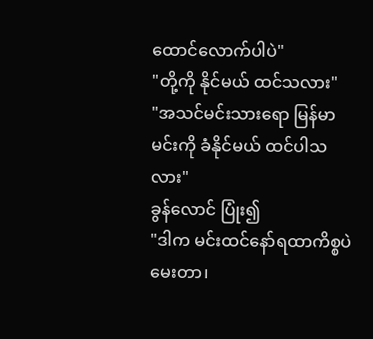ထောင်လောက်ပါပဲ"
"တို့ကို နိုင်မယ် ထင်သလား"
"အသင်မင်းသားရော မြန်မာမင်းကို ခံနိုင်မယ် ထင်ပါသလား"
ခွန်လောင် ပြုံး၍
"ဒါက မင်းထင်နော်ရထာကိစ္စပဲ မေးတာ၊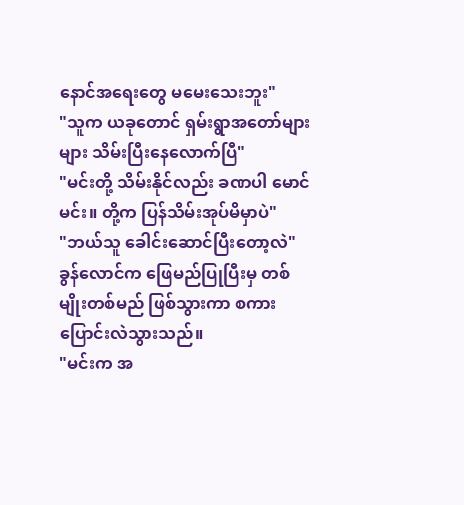နောင်အရေးတွေ မမေးသေးဘူး"
"သူက ယခုတောင် ရှမ်းရွာအတော်များများ သိမ်းပြီးနေလောက်ပြီ"
"မင်းတို့ သိမ်းနိုင်လည်း ခဏပါ မောင်မင်း။ တို့က ပြန်သိမ်းအုပ်မိမှာပဲ"
"ဘယ်သူ ခေါင်းဆောင်ပြီးတော့လဲ"
ခွန်လောင်က ဖြေမည်ပြုပြီးမှ တစ်မျိုးတစ်မည် ဖြစ်သွားကာ စကားပြောင်းလဲသွားသည်။
"မင်းက အ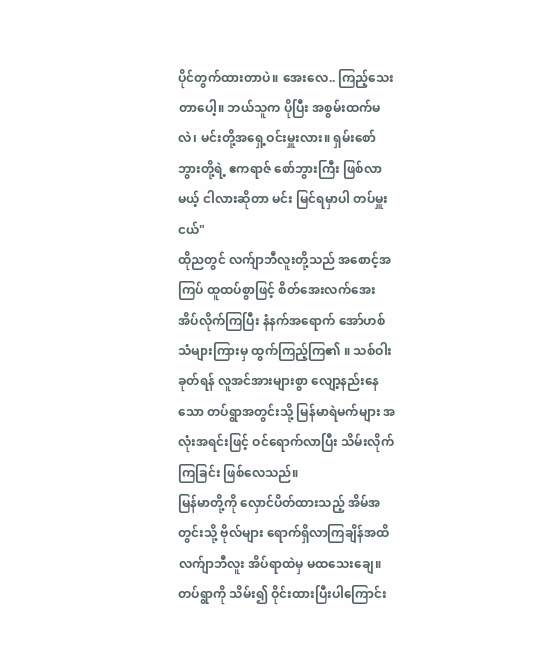ပိုင်တွက်ထားတာပဲ။ အေးလေ.. ကြည့်သေးတာပေါ့။ ဘယ်သူက ပိုပြီး အစွမ်းထက်မလဲ၊ မင်းတို့အရှေ့ဝင်းမှူးလား။ ရှမ်းစော်ဘွားတို့ရဲ့ ဧကရာဇ် စော်ဘွားကြီး ဖြစ်လာမယ့် ငါလားဆိုတာ မင်း မြင်ရမှာပါ တပ်မှူးငယ်"
ထိုညတွင် လက်ျာဘီလူးတို့သည် အစောင့်အကြပ် ထူထပ်စွာဖြင့် စိတ်အေးလက်အေး အိပ်လိုက်ကြပြီး နံနက်အရောက် အော်ဟစ်သံများကြားမှ ထွက်ကြည့်ကြ၏ ။ သစ်ဝါးခုတ်ရန် လူအင်အားများစွာ လျော့နည်းနေသော တပ်ရွာအတွင်းသို့ မြန်မာရဲမက်များ အလုံးအရင်းဖြင့် ဝင်ရောက်လာပြီး သိမ်းလိုက်ကြခြင်း ဖြစ်လေသည်။
မြန်မာတို့ကို လှောင်ပိတ်ထားသည့် အိမ်အတွင်းသို့ ဗိုလ်များ ရောက်ရှိလာကြချိန်အထိ လက်ျာဘီလူး အိပ်ရာထဲမှ မထသေးချေ။ တပ်ရွာကို သိမ်း၍ ဝိုင်းထားပြီးပါကြောင်း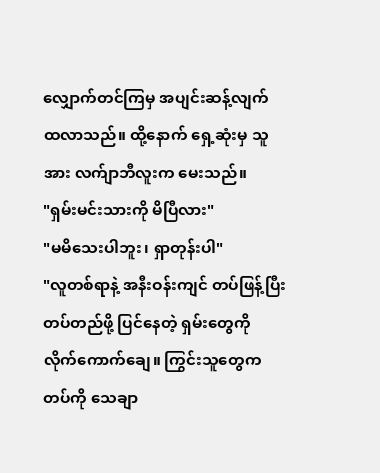လျှောက်တင်ကြမှ အပျင်းဆန့်လျက် ထလာသည်။ ထို့နောက် ရှေ့ဆုံးမှ သူအား လက်ျာဘီလူးက မေးသည်။
"ရှမ်းမင်းသားကို မိပြီလား"
"မမိသေးပါဘူး၊ ရှာတုန်းပါ"
"လူတစ်ရာနဲ့ အနီးဝန်းကျင် တပ်ဖြန့်ပြီး တပ်တည်ဖို့ ပြင်နေတဲ့ ရှမ်းတွေကို လိုက်ကောက်ချေ။ ကြွင်းသူတွေက တပ်ကို သေချာ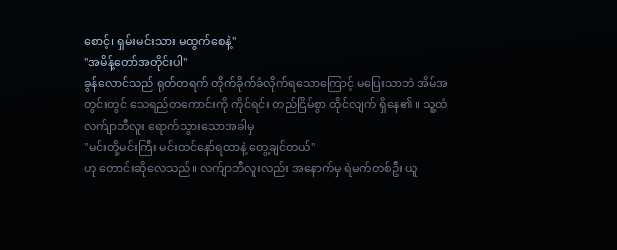စောင့်၊ ရှမ်းမင်းသား မထွက်စေနဲ့"
"အမိန့်တော်အတိုင်းပါ"
ခွန်လောင်သည် ရုတ်တရက် တိုက်ခိုက်ခံလိုက်ရသောကြောင့် မပြေးသာဘဲ အိမ်အတွင်းတွင် သေရည်တကောင်းကို ကိုင်ရင်း တည်ငြိမ်စွာ ထိုင်လျက် ရှိနေ၏ ။ သူ့ထံ လက်ျာဘီလူး ရောက်သွားသောအခါမှ
"မင်းတို့မင်းကြီး မင်းထင်နော်ရထာနဲ့ တွေ့ချင်တယ်"
ဟု တောင်းဆိုလေသည်။ လက်ျာဘီလူးလည်း အနောက်မှ ရဲမက်တစ်ဦး ယူ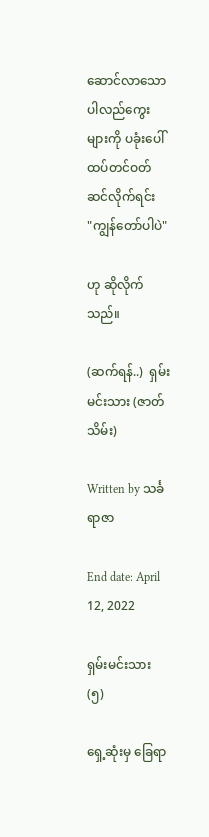ဆောင်လာသော ပါလည်ကွေးများကို ပခုံးပေါ် ထပ်တင်ဝတ်ဆင်လိုက်ရင်း
"ကျွန်တော်ပါပဲ"

ဟု ဆိုလိုက်သည်။

(ဆက်ရန်..)  ရှမ်းမင်းသား (ဇာတ်သိမ်း)

Written by သင်္ခရာဇာ

End date: April 12, 2022

ရှမ်းမင်းသား (၅)

ရှေ့ဆုံးမှ ခြေရာ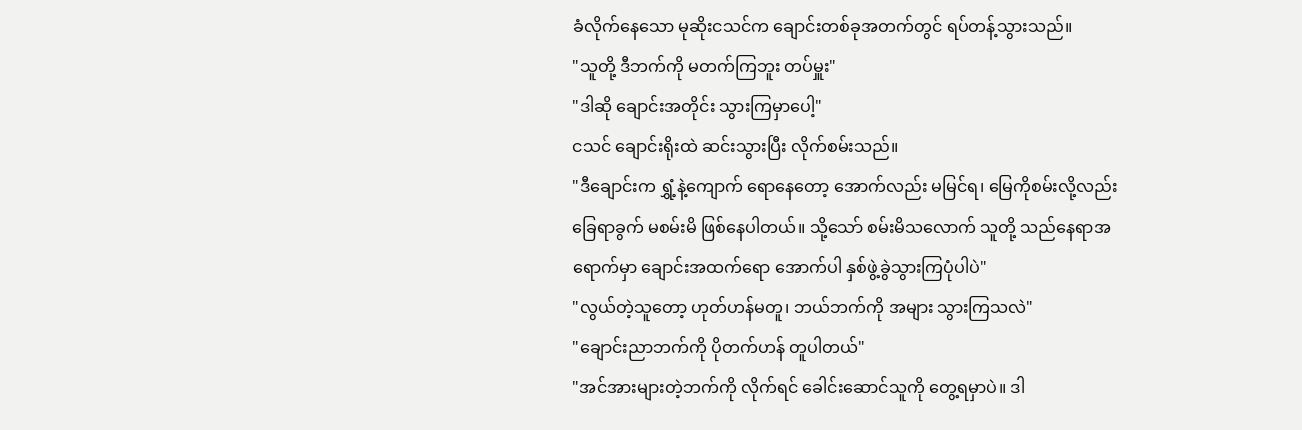ခံလိုက်နေသော မုဆိုးငသင်က ချောင်းတစ်ခုအတက်တွင် ရပ်တန့်သွားသည်။
"သူတို့ ဒီဘက်ကို မတက်ကြဘူး တပ်မှူး"
"ဒါဆို ချောင်းအတိုင်း သွားကြမှာပေါ့"
ငသင် ချောင်းရိုးထဲ ဆင်းသွားပြီး လိုက်စမ်းသည်။
"ဒီချောင်းက ရွှံ့နဲ့ကျောက် ရောနေတော့ အောက်လည်း မမြင်ရ၊ မြေကိုစမ်းလို့လည်း ခြေရာခွက် မစမ်းမိ ဖြစ်နေပါတယ်။ သို့သော် စမ်းမိသလောက် သူတို့ သည်နေရာအရောက်မှာ ချောင်းအထက်ရော အောက်ပါ နှစ်ဖွဲ့ခွဲသွားကြပုံပါပဲ"
"လွယ်တဲ့သူတော့ ဟုတ်ဟန်မတူ၊ ဘယ်ဘက်ကို အများ သွားကြသလဲ"
"ချောင်းညာဘက်ကို ပိုတက်ဟန် တူပါတယ်"
"အင်အားများတဲ့ဘက်ကို လိုက်ရင် ခေါင်းဆောင်သူကို တွေ့ရမှာပဲ။ ဒါ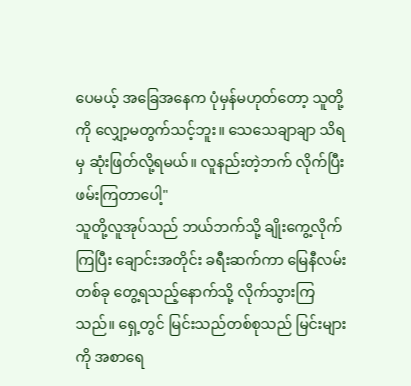ပေမယ့် အခြေအနေက ပုံမှန်မဟုတ်တော့ သူတို့ကို လျှော့မတွက်သင့်ဘူး။ သေသေချာချာ သိရမှ ဆုံးဖြတ်လို့ရမယ်။ လူနည်းတဲ့ဘက် လိုက်ပြီး ဖမ်းကြတာပေါ့"
သူတို့လူအုပ်သည် ဘယ်ဘက်သို့ ချိုးကွေ့လိုက်ကြပြီး ချောင်းအတိုင်း ခရီးဆက်ကာ မြေနီလမ်းတစ်ခု တွေ့ရသည့်နောက်သို့ လိုက်သွားကြသည်။ ရှေ့တွင် မြင်းသည်တစ်စုသည် မြင်းများကို အစာရေ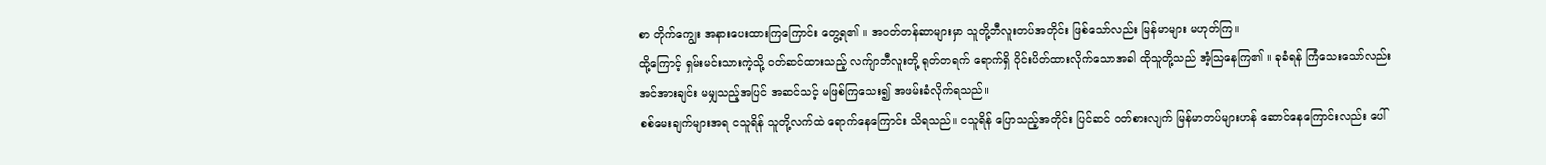စာ တိုက်ကျွေး အနားပေးထားကြကြောင်း တွေ့ရ၏ ။ အဝတ်တန်ဆာများမှာ သူတို့ဘီလူးတပ်အတိုင်း ဖြစ်သော်လည်း မြန်မာများ မဟုတ်ကြ။
ထို့ကြောင့် ရှမ်းမင်းသားကဲ့သို့ ဝတ်ဆင်ထားသည့် လက်ျာဘီလူးတို့ ရုတ်တရက် ရောက်ရှိ ဝိုင်းပိတ်ထားလိုက်သောအခါ ထိုသူတို့သည် အံ့သြနေကြ၏ ။ ခုခံရန် ကြံသေးသော်လည်း အင်အားချင်း မမျှသည့်အပြင် အဆင်သင့် မဖြစ်ကြသေး၍ အဖမ်းခံလိုက်ရသည်။
စစ်မေးချက်များအရ ငသူရိန် သူတို့လက်ထဲ ရောက်နေကြောင်း သိရသည်။ ငသူရိန် ပြောသည့်အတိုင်း ပြင်ဆင် ဝတ်စားလျက် မြန်မာတပ်များဟန် ဆောင်နေကြောင်းလည်း ပေါ်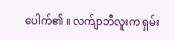ပေါက်၏ ။ လက်ျာဘီလူးက ရှမ်း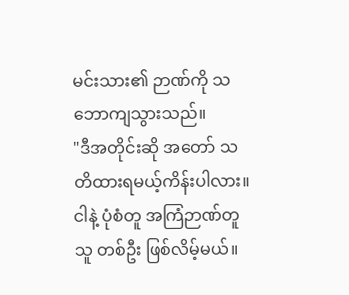မင်းသား၏ ဉာဏ်ကို သဘောကျသွားသည်။
"ဒီအတိုင်းဆို အတော် သတိထားရမယ့်ကိန်းပါလား။ ငါနဲ့ ပုံစံတူ အကြံဉာဏ်တူသူ တစ်ဦး ဖြစ်လိမ့်မယ်။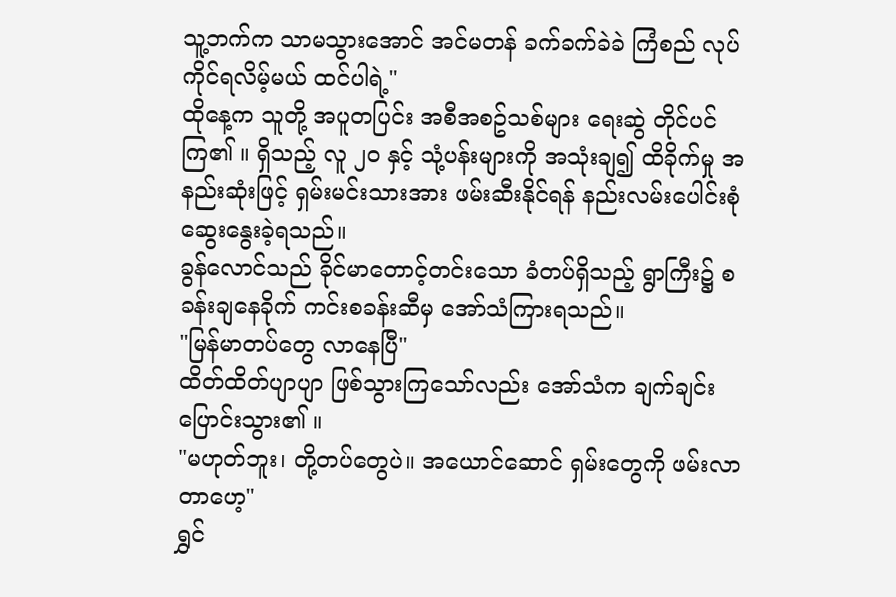သူ့ဘက်က သာမသွားအောင် အင်မတန် ခက်ခက်ခဲခဲ ကြံစည် လုပ်ကိုင်ရလိမ့်မယ် ထင်ပါရဲ့"
ထိုနေ့က သူတို့ အပူတပြင်း အစီအစဥ်သစ်များ ရေးဆွဲ တိုင်ပင်ကြ၏ ။ ရှိသည့် လူ ၂၀ နှင့် သုံ့ပန်းများကို အသုံးချ၍ ထိခိုက်မှု အနည်းဆုံးဖြင့် ရှမ်းမင်းသားအား ဖမ်းဆီးနိုင်ရန် နည်းလမ်းပေါင်းစုံ ဆွေးနွေးခဲ့ရသည်။
ခွန်လောင်သည် ခိုင်မာတောင့်တင်းသော ခံတပ်ရှိသည့် ရွာကြီး၌ စခန်းချနေခိုက် ကင်းစခန်းဆီမှ အော်သံကြားရသည်။
"မြန်မာတပ်တွေ လာနေပြီ"
ထိတ်ထိတ်ပျာပျာ ဖြစ်သွားကြသော်လည်း အော်သံက ချက်ချင်းပြောင်းသွား၏ ။
"မဟုတ်ဘူး၊ တို့တပ်တွေပဲ။ အယောင်ဆောင် ရှမ်းတွေကို ဖမ်းလာတာဟေ့"
ရွှင်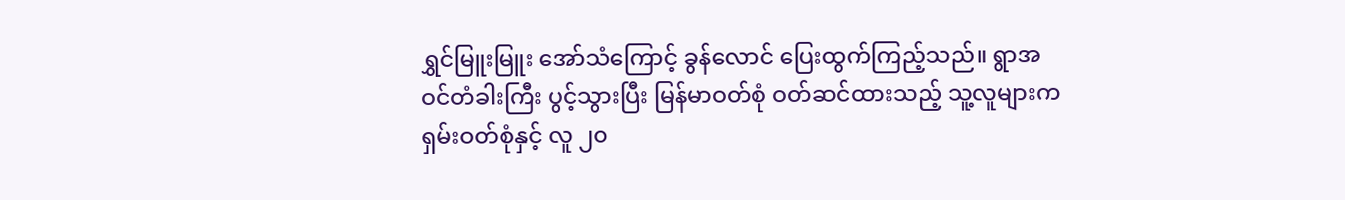ရွှင်မြူးမြူး အော်သံကြောင့် ခွန်လောင် ပြေးထွက်ကြည့်သည်။ ရွာအဝင်တံခါးကြီး ပွင့်သွားပြီး မြန်မာဝတ်စုံ ဝတ်ဆင်ထားသည့် သူ့လူများက ရှမ်းဝတ်စုံနှင့် လူ ၂၀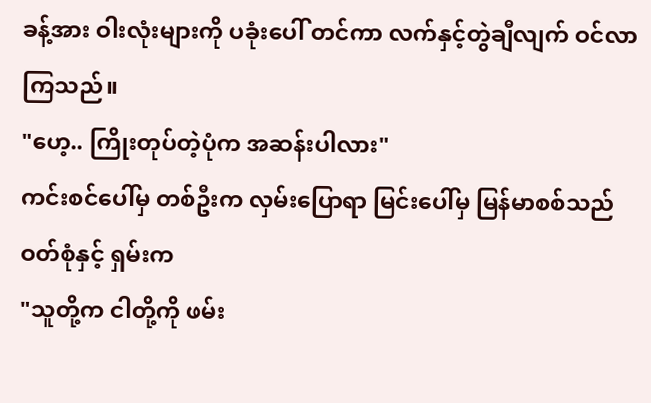ခန့်အား ဝါးလုံးများကို ပခုံးပေါ် တင်ကာ လက်နှင့်တွဲချီလျက် ဝင်လာကြသည်။
"ဟေ့.. ကြိုးတုပ်တဲ့ပုံက အဆန်းပါလား"
ကင်းစင်ပေါ်မှ တစ်ဦးက လှမ်းပြောရာ မြင်းပေါ်မှ မြန်မာစစ်သည် ဝတ်စုံနှင့် ရှမ်းက
"သူတို့က ငါတို့ကို ဖမ်း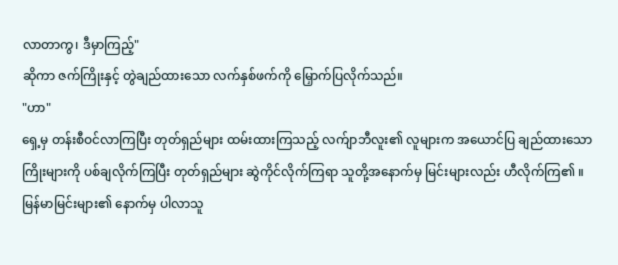လာတာကွ၊ ဒီမှာကြည့်"
ဆိုကာ ဇက်ကြိုးနှင့် တွဲချည်ထားသော လက်နှစ်ဖက်ကို မြှောက်ပြလိုက်သည်။
"ဟာ"
ရှေ့မှ တန်းစီဝင်လာကြပြီး တုတ်ရှည်များ ထမ်းထားကြသည့် လက်ျာဘီလူး၏ လူများက အယောင်ပြ ချည်ထားသော ကြိုးများကို ပစ်ချလိုက်ကြပြီး တုတ်ရှည်များ ဆွဲကိုင်လိုက်ကြရာ သူတို့အနောက်မှ မြင်းများလည်း ဟီလိုက်ကြ၏ ။ မြန်မာမြင်းများ၏ နောက်မှ ပါလာသူ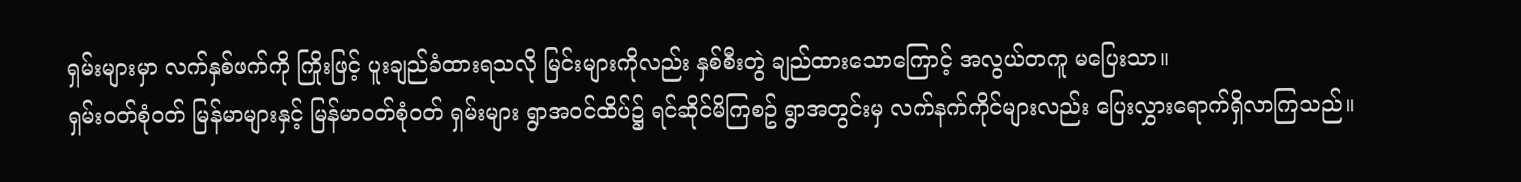ရှမ်းများမှာ လက်နှစ်ဖက်ကို ကြိုးဖြင့် ပူးချည်ခံထားရသလို မြင်းများကိုလည်း နှစ်စီးတွဲ ချည်ထားသောကြောင့် အလွယ်တကူ မပြေးသာ။
ရှမ်းဝတ်စုံဝတ် မြန်မာများနှင့် မြန်မာဝတ်စုံဝတ် ရှမ်းများ ရွာအဝင်ထိပ်၌ ရင်ဆိုင်မိကြစဥ် ရွာအတွင်းမှ လက်နက်ကိုင်များလည်း ပြေးလွှားရောက်ရှိလာကြသည်။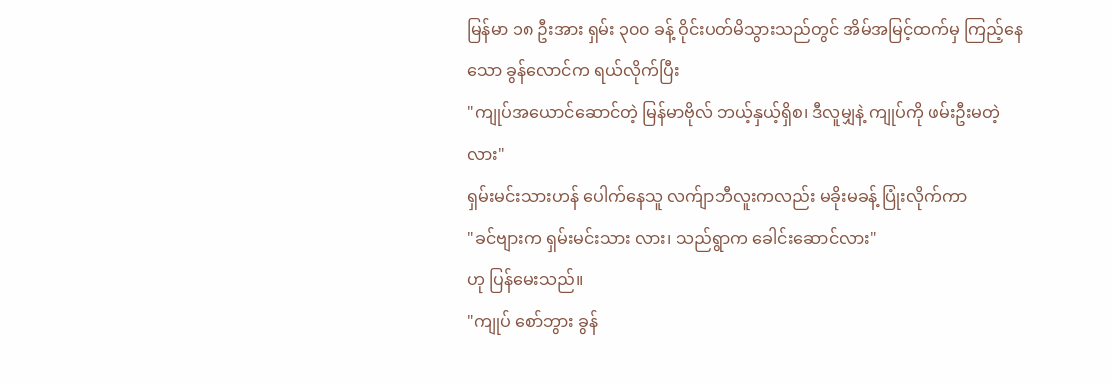မြန်မာ ၁၈ ဦးအား ရှမ်း ၃၀၀ ခန့် ဝိုင်းပတ်မိသွားသည်တွင် အိမ်အမြင့်ထက်မှ ကြည့်နေသော ခွန်လောင်က ရယ်လိုက်ပြီး
"ကျုပ်အယောင်ဆောင်တဲ့ မြန်မာဗိုလ် ဘယ့်နှယ့်ရှိစ၊ ဒီလူမျှနဲ့ ကျုပ်ကို ဖမ်းဦးမတဲ့လား"
ရှမ်းမင်းသားဟန် ပေါက်နေသူ လက်ျာဘီလူးကလည်း မခိုးမခန့် ပြုံးလိုက်ကာ
"ခင်ဗျားက ရှမ်းမင်းသား လား၊ သည်ရွာက ခေါင်းဆောင်လား"
ဟု ပြန်မေးသည်။
"ကျုပ် စော်ဘွား ခွန်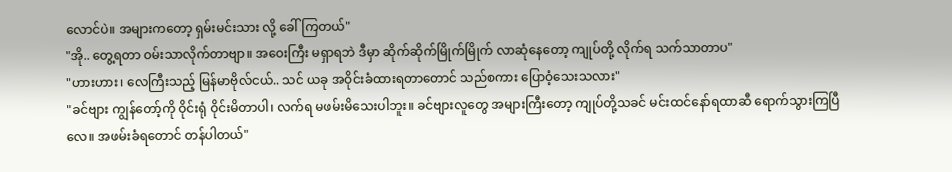လောင်ပဲ။ အများကတော့ ရှမ်းမင်းသား လို့ ခေါ်ကြတယ်"
"အို.. တွေ့ရတာ ဝမ်းသာလိုက်တာဗျာ။ အဝေးကြီး မရှာရဘဲ ဒီမှာ ဆိုက်ဆိုက်မြိုက်မြိုက် လာဆုံနေတော့ ကျုပ်တို့ လိုက်ရ သက်သာတာပ"
"ဟားဟား၊ လေကြီးသည့် မြန်မာဗိုလ်ငယ်.. သင် ယခု အဝိုင်းခံထားရတာတောင် သည်စကား ပြောဝံ့သေးသလား"
"ခင်ဗျား ကျွန်တော့်ကို ဝိုင်းရုံ ဝိုင်းမိတာပါ၊ လက်ရ မဖမ်းမိသေးပါဘူး။ ခင်ဗျားလူတွေ အများကြီးတော့ ကျုပ်တို့သခင် မင်းထင်နော်ရထာဆီ ရောက်သွားကြပြီလေ။ အဖမ်းခံရတောင် တန်ပါတယ်"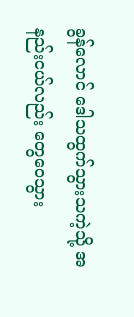ခွန်လောင် ဒေါသထွက်သွားသကဲ့သို့ အနည်းငယ်လည်း တွေဝေသွား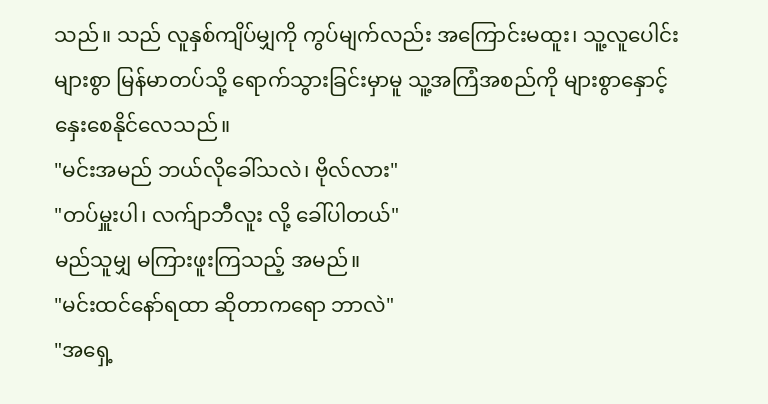သည်။ သည် လူနှစ်ကျိပ်မျှကို ကွပ်မျက်လည်း အကြောင်းမထူး၊ သူ့လူပေါင်းများစွာ မြန်မာတပ်သို့ ရောက်သွားခြင်းမှာမူ သူ့အကြံအစည်ကို များစွာနှောင့်နှေးစေနိုင်လေသည်။
"မင်းအမည် ဘယ်လိုခေါ်သလဲ၊ ဗိုလ်လား"
"တပ်မှူးပါ၊ လက်ျာဘီလူး လို့ ခေါ်ပါတယ်"
မည်သူမျှ မကြားဖူးကြသည့် အမည်။
"မင်းထင်နော်ရထာ ဆိုတာကရော ဘာလဲ"
"အရှေ့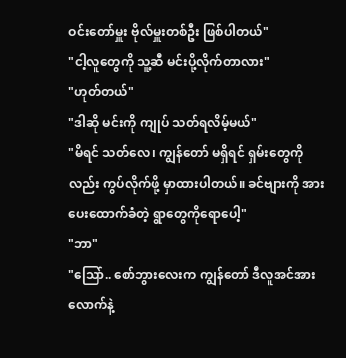ဝင်းတော်မှူး ဗိုလ်မှူးတစ်ဦး ဖြစ်ပါတယ်"
"ငါ့လူတွေကို သူ့ဆီ မင်းပို့လိုက်တာလား"
"ဟုတ်တယ်"
"ဒါဆို မင်းကို ကျုပ် သတ်ရလိမ့်မယ်"
"မိရင် သတ်လေ၊ ကျွန်တော် မရှိရင် ရှမ်းတွေကိုလည်း ကွပ်လိုက်ဖို့ မှာထားပါတယ်။ ခင်ဗျားကို အားပေးထောက်ခံတဲ့ ရွာတွေကိုရောပေါ့"
"ဘာ"
"သြော်.. စော်ဘွားလေးက ကျွန်တော် ဒီလူအင်အားလောက်နဲ့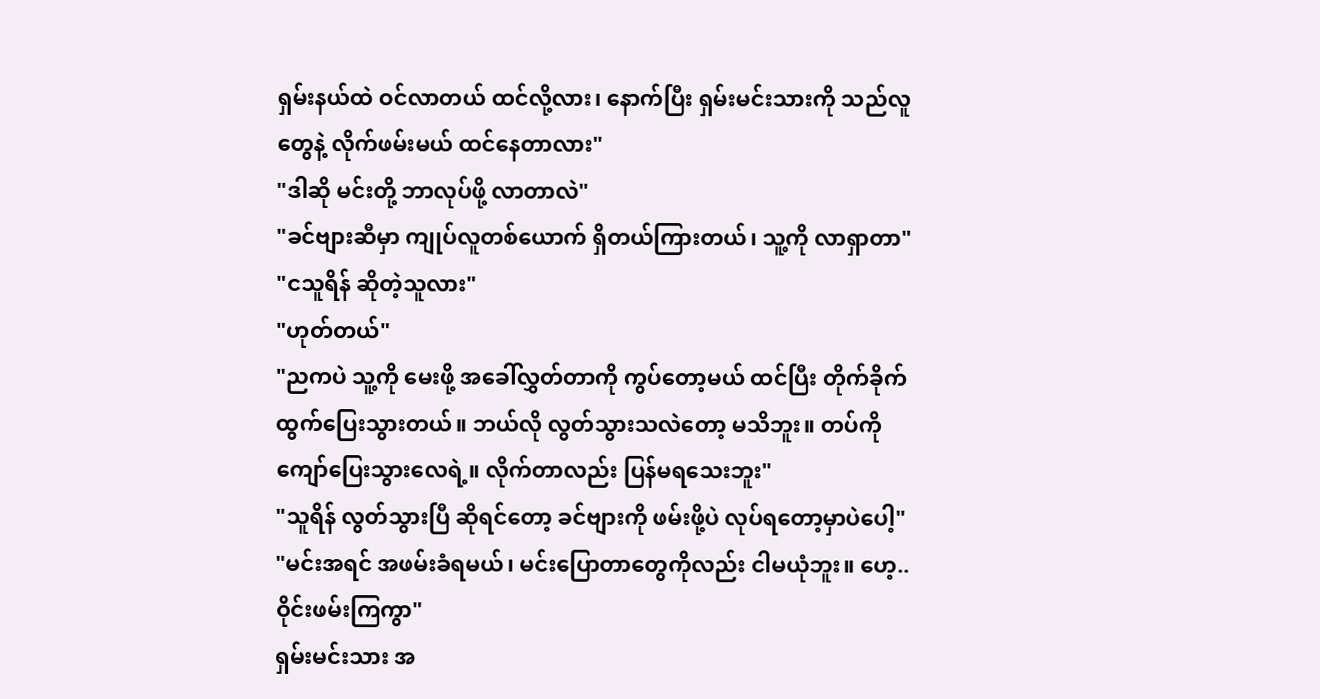ရှမ်းနယ်ထဲ ဝင်လာတယ် ထင်လို့လား၊ နောက်ပြီး ရှမ်းမင်းသားကို သည်လူတွေနဲ့ လိုက်ဖမ်းမယ် ထင်နေတာလား"
"ဒါဆို မင်းတို့ ဘာလုပ်ဖို့ လာတာလဲ"
"ခင်ဗျားဆီမှာ ကျုပ်လူတစ်ယောက် ရှိတယ်ကြားတယ်၊ သူ့ကို လာရှာတာ"
"ငသူရိန် ဆိုတဲ့သူလား"
"ဟုတ်တယ်"
"ညကပဲ သူ့ကို မေးဖို့ အခေါ်လွှတ်တာကို ကွပ်တော့မယ် ထင်ပြီး တိုက်ခိုက် ထွက်ပြေးသွားတယ်။ ဘယ်လို လွတ်သွားသလဲတော့ မသိဘူး။ တပ်ကို ကျော်ပြေးသွားလေရဲ့။ လိုက်တာလည်း ပြန်မရသေးဘူး"
"သူရိန် လွတ်သွားပြီ ဆိုရင်တော့ ခင်ဗျားကို ဖမ်းဖို့ပဲ လုပ်ရတော့မှာပဲပေါ့"
"မင်းအရင် အဖမ်းခံရမယ်၊ မင်းပြောတာတွေကိုလည်း ငါမယုံဘူး။ ဟေ့.. ဝိုင်းဖမ်းကြကွာ"
ရှမ်းမင်းသား အ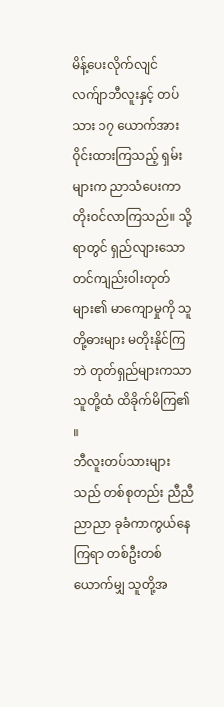မိန့်ပေးလိုက်လျင် လက်ျာဘီလူးနှင့် တပ်သား ၁၇ ယောက်အား ဝိုင်းထားကြသည့် ရှမ်းများက ညာသံပေးကာ တိုးဝင်လာကြသည်။ သို့ရာတွင် ရှည်လျားသော တင်ကျည်းဝါးတုတ်များ၏ မာကျောမှုကို သူတို့ဓားများ မတိုးနိုင်ကြဘဲ တုတ်ရှည်များကသာ သူတို့ထံ ထိခိုက်မိကြ၏ ။
ဘီလူးတပ်သားများသည် တစ်စုတည်း ညီညီညာညာ ခုခံကာကွယ်နေကြရာ တစ်ဦးတစ်ယောက်မျှ သူတို့အ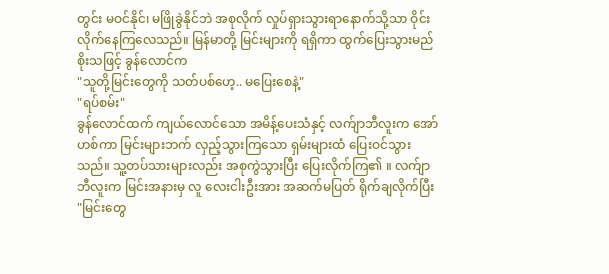တွင်း မဝင်နိုင်၊ မဖြိုခွဲနိုင်ဘဲ အစုလိုက် လှုပ်ရှားသွားရာနောက်သို့သာ ဝိုင်းလိုက်နေကြလေသည်။ မြန်မာတို့ မြင်းများကို ရရှိကာ ထွက်ပြေးသွားမည် စိုးသဖြင့် ခွန်လောင်က
"သူတို့မြင်းတွေကို သတ်ပစ်ဟေ့.. မပြေးစေနဲ့"
"ရပ်စမ်း"
ခွန်လောင်ထက် ကျယ်လောင်သော အမိန့်ပေးသံနှင့် လက်ျာဘီလူးက အော်ဟစ်ကာ မြင်းများဘက် လှည့်သွားကြသော ရှမ်းများထံ ပြေးဝင်သွားသည်။ သူ့တပ်သားများလည်း အစုကွဲသွားပြီး ပြေးလိုက်ကြ၏ ။ လက်ျာဘီလူးက မြင်းအနားမှ လူ လေးငါးဦးအား အဆက်မပြတ် ရိုက်ချလိုက်ပြီး
"မြင်းတွေ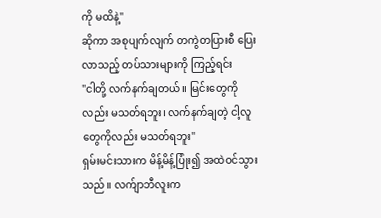ကို မထိနဲ့"
ဆိုကာ အစုပျက်လျက် တကွဲတပြားစီ ပြေးလာသည့် တပ်သားများကို ကြည့်ရင်း
"ငါတို့ လက်နက်ချတယ်။ မြင်းတွေကိုလည်း မသတ်ရဘူး၊ လက်နက်ချတဲ့ ငါ့လူတွေကိုလည်း မသတ်ရဘူး"
ရှမ်းမင်းသားက မိန့်မိန့်ပြုံး၍ အထဲဝင်သွားသည်။ လက်ျာဘီလူးက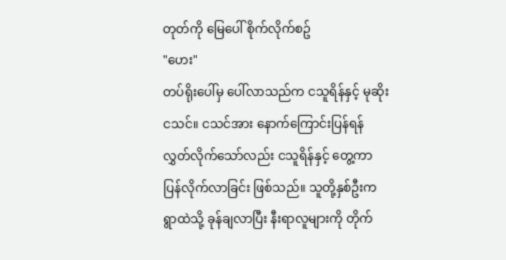တုတ်ကို မြေပေါ် စိုက်လိုက်စဥ်
"ဟေး"
တပ်ရိုးပေါ်မှ ပေါ်လာသည်က ငသူရိန်နှင့် မုဆိုး ငသင်။ ငသင်အား နောက်ကြောင်းပြန်ရန် လွှတ်လိုက်သော်လည်း ငသူရိန်နှင့် တွေ့ကာ ပြန်လိုက်လာခြင်း ဖြစ်သည်။ သူတို့နှစ်ဦးက ရွာထဲသို့ ခုန်ချလာပြီး နီးရာလူများကို တိုက်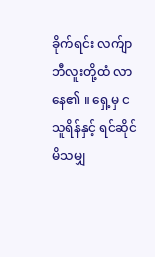ခိုက်ရင်း လက်ျာဘီလူးတို့ထံ လာနေ၏ ။ ရှေ့မှ ငသူရိန်နှင့် ရင်ဆိုင်မိသမျှ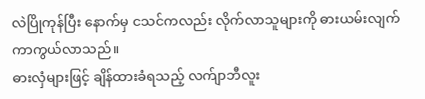လဲပြိုကုန်ပြီး နောက်မှ ငသင်ကလည်း လိုက်လာသူများကို ဓားယမ်းလျက် ကာကွယ်လာသည်။
ဓားလှံများဖြင့် ချိန်ထားခံရသည့် လက်ျာဘီလူး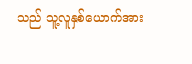သည် သူ့လူနှစ်ယောက်အား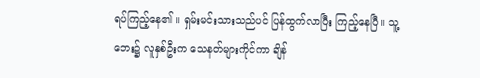ရပ်ကြည့်နေ၏ ။ ရှမ်းမင်းသားသည်ပင် ပြန်ထွက်လာပြီး ကြည့်နေပြီ။ သူ့ဘေး၌ လူနှစ်ဦးက သေနတ်များကိုင်ကာ ချိန်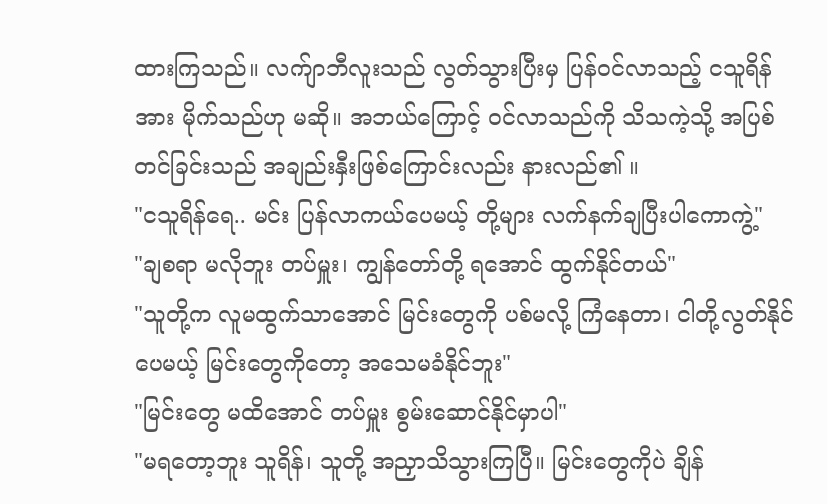ထားကြသည်။ လက်ျာဘီလူးသည် လွတ်သွားပြီးမှ ပြန်ဝင်လာသည့် ငသူရိန်အား မိုက်သည်ဟု မဆို။ အဘယ်ကြောင့် ဝင်လာသည်ကို သိသကဲ့သို့ အပြစ်တင်ခြင်းသည် အချည်းနှီးဖြစ်ကြောင်းလည်း နားလည်၏ ။
"ငသူရိန်ရေ.. မင်း ပြန်လာကယ်ပေမယ့် တို့များ လက်နက်ချပြီးပါကောကွဲ့"
"ချစရာ မလိုဘူး တပ်မှူး၊ ကျွန်တော်တို့ ရအောင် ထွက်နိုင်တယ်"
"သူတို့က လူမထွက်သာအောင် မြင်းတွေကို ပစ်မလို့ ကြံနေတာ၊ ငါတို့လွတ်နိုင်ပေမယ့် မြင်းတွေကိုတော့ အသေမခံနိုင်ဘူး"
"မြင်းတွေ မထိအောင် တပ်မှူး စွမ်းဆောင်နိုင်မှာပါ"
"မရတော့ဘူး သူရိန်၊ သူတို့ အညှာသိသွားကြပြီ။ မြင်းတွေကိုပဲ ချိန်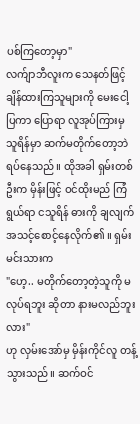ပစ်ကြတော့မှာ"
လက်ျာဘီလူးက သေနတ်ဖြင့် ချိန်ထားကြသူများကို မေးငေါ့ပြကာ ပြောရာ လူအုပ်ကြားမှ သူရိန်မှာ ဆက်မတိုက်တော့ဘဲ ရပ်နေသည်။ ထိုအခါ ရှမ်းတစ်ဦးက မှိန်းဖြင့် ဝင်ထိုးမည် ကြံရွယ်ရာ ငသူရိန် ဓားကို ချလျက် အသင့်စောင့်နေလိုက်၏ ။ ရှမ်းမင်းသားက
"ဟေ့.. မတိုက်တော့တဲ့သူကို မလုပ်ရဘူး ဆိုတာ နားမလည်ဘူးလား"
ဟု လှမ်းအော်မှ မှိန်းကိုင်လူ တန့်သွားသည်။ ဆက်ဝင်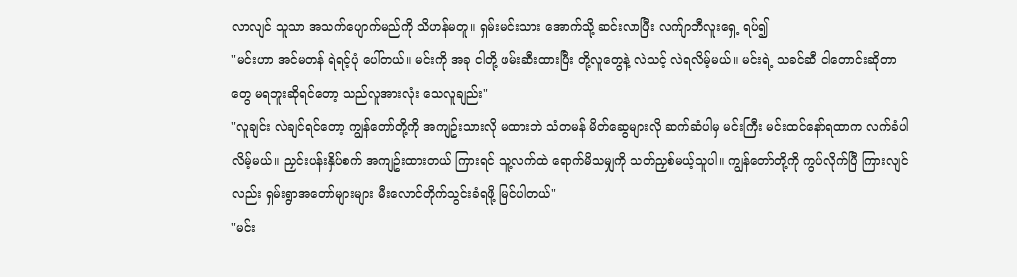လာလျင် သူသာ အသက်ပျောက်မည်ကို သိဟန်မတူ။ ရှမ်းမင်းသား အောက်သို့ ဆင်းလာပြီး လက်ျာဘီလူးရှေ့ ရပ်၍
"မင်းဟာ အင်မတန် ရဲရင့်ပုံ ပေါ်တယ်။ မင်းကို အခု ငါတို့ ဖမ်းဆီးထားပြီး တို့လူတွေနဲ့ လဲသင့် လဲရလိမ့်မယ်။ မင်းရဲ့ သခင်ဆီ ငါတောင်းဆိုတာတွေ မရဘူးဆိုရင်တော့ သည်လူအားလုံး သေလူချည်း"
"လူချင်း လဲချင်ရင်တော့ ကျွန်တော်တို့ကို အကျဥ်းသားလို မထားဘဲ သံတမန် မိတ်ဆွေများလို ဆက်ဆံပါမှ မင်းကြီး မင်းထင်နော်ရထာက လက်ခံပါလိမ့်မယ်။ ညှင်းပန်းနှိပ်စက် အကျဥ်းထားတယ် ကြားရင် သူ့လက်ထဲ ရောက်မိသမျှကို သတ်ညှစ်မယ့်သူပါ။ ကျွန်တော်တို့ကို ကွပ်လိုက်ပြီ ကြားလျင်လည်း ရှမ်းရွာအတော်များများ မီးလောင်တိုက်သွင်းခံရဖို့ မြင်ပါတယ်"
"မင်း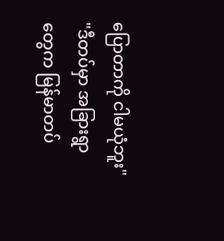ပြောတာကို ငါမယုံဘူး"
"ဒီတပ်မှာ အခြားရွာတွေက မြန်မာတပ်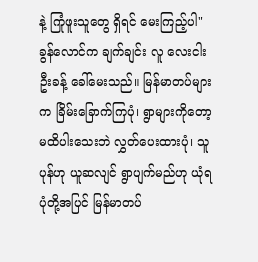နဲ့ ကြုံဖူးသူတွေ ရှိရင် မေးကြည့်ပါ"
ခွန်လောင်က ချက်ချင်း လူ လေးငါးဦးခန့် ခေါ်မေးသည်။ မြန်မာတပ်များက ခြိမ်းခြောက်ကြပုံ၊ ရွာများကိုတော့ မထိပါးသေးဘဲ လွှတ်ပေးထားပုံ၊ သူပုန်ဟု ယူဆလျင် ရွာပျက်မည်ဟု ယုံရပုံတို့အပြင် မြန်မာတပ်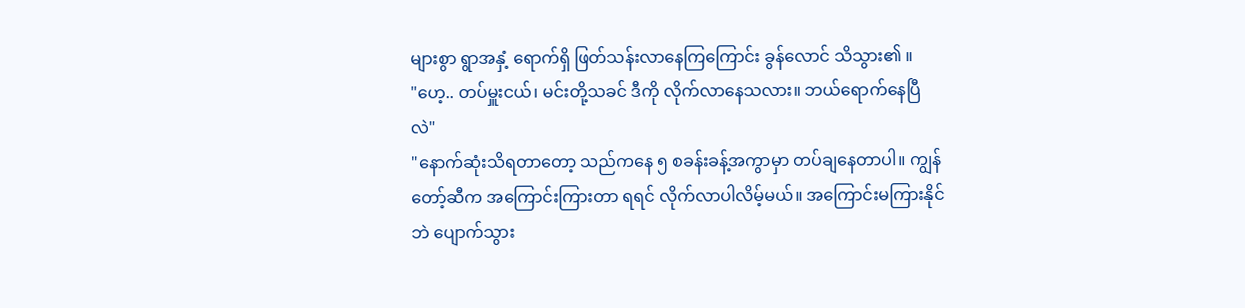များစွာ ရွာအနှံ့ ရောက်ရှိ ဖြတ်သန်းလာနေကြကြောင်း ခွန်လောင် သိသွား၏ ။
"ဟေ့.. တပ်မှူးငယ်၊ မင်းတို့သခင် ဒီကို လိုက်လာနေသလား။ ဘယ်ရောက်နေပြီလဲ"
"နောက်ဆုံးသိရတာတော့ သည်ကနေ ၅ စခန်းခန့်အကွာမှာ တပ်ချနေတာပါ။ ကျွန်တော့်ဆီက အကြောင်းကြားတာ ရရင် လိုက်လာပါလိမ့်မယ်။ အကြောင်းမကြားနိုင်ဘဲ ပျောက်သွား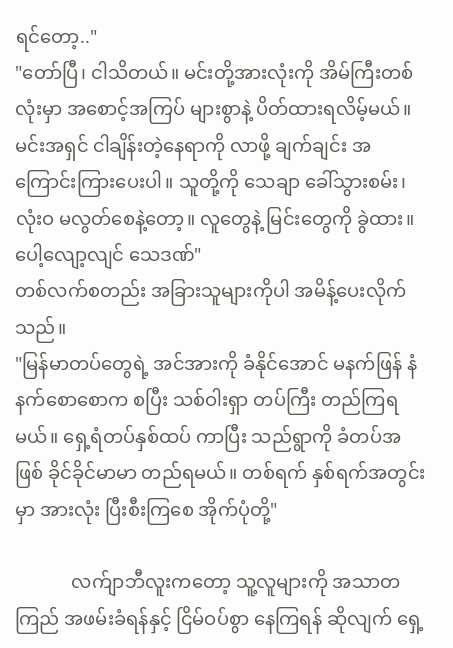ရင်တော့.."
"တော်ပြီ၊ ငါသိတယ်။ မင်းတို့အားလုံးကို အိမ်ကြီးတစ်လုံးမှာ အစောင့်အကြပ် များစွာနဲ့ ပိတ်ထားရလိမ့်မယ်။ မင်းအရှင် ငါချိန်းတဲ့နေရာကို လာဖို့ ချက်ချင်း အကြောင်းကြားပေးပါ။ သူတို့ကို သေချာ ခေါ်သွားစမ်း၊ လုံးဝ မလွတ်စေနဲ့တော့။ လူတွေနဲ့ မြင်းတွေကို ခွဲထား။ ပေါ့လျော့လျင် သေဒဏ်"
တစ်လက်စတည်း အခြားသူများကိုပါ အမိန့်ပေးလိုက်သည်။
"မြန်မာတပ်တွေရဲ့ အင်အားကို ခံနိုင်အောင် မနက်ဖြန် နံနက်စောစောက စပြီး သစ်ဝါးရှာ တပ်ကြီး တည်ကြရမယ်။ ရှေ့ရံတပ်နှစ်ထပ် ကာပြီး သည်ရွာကို ခံတပ်အဖြစ် ခိုင်ခိုင်မာမာ တည်ရမယ်။ တစ်ရက် နှစ်ရက်အတွင်းမှာ အားလုံး ပြီးစီးကြစေ အိုက်ပုံတို့"

            လက်ျာဘီလူးကတော့ သူ့လူများကို အသာတကြည် အဖမ်းခံရန်နှင့် ငြိမ်ဝပ်စွာ နေကြရန် ဆိုလျက် ရှေ့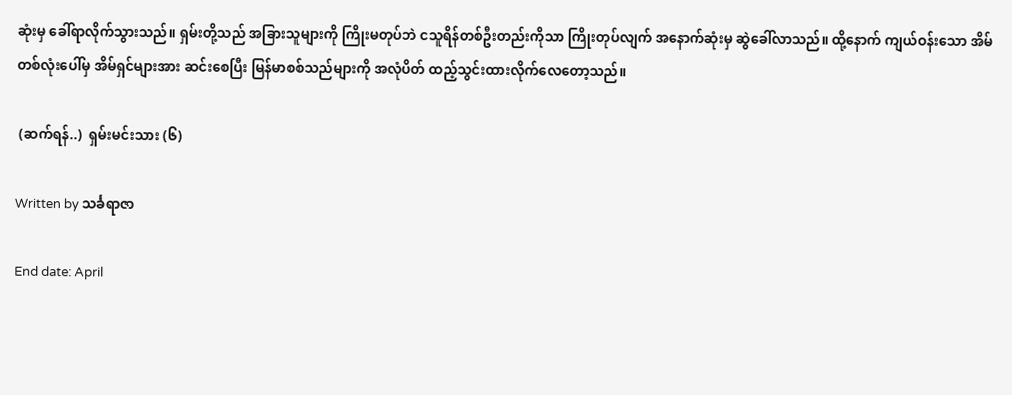ဆုံးမှ ခေါ်ရာလိုက်သွားသည်။ ရှမ်းတို့သည် အခြားသူများကို ကြိုးမတုပ်ဘဲ ငသူရိန်တစ်ဦးတည်းကိုသာ ကြိုးတုပ်လျက် အနောက်ဆုံးမှ ဆွဲခေါ်လာသည်။ ထို့နောက် ကျယ်ဝန်းသော အိမ်တစ်လုံးပေါ်မှ အိမ်ရှင်များအား ဆင်းစေပြီး မြန်မာစစ်သည်များကို အလုံပိတ် ထည့်သွင်းထားလိုက်လေတော့သည်။

 (ဆက်ရန်..)  ရှမ်းမင်းသား (၆)

Written by သင်္ခရာဇာ

End date: April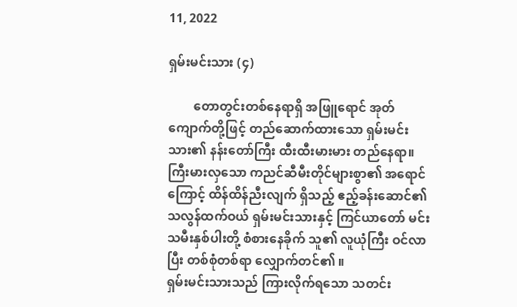11, 2022

ရှမ်းမင်းသား (၄)

        တောတွင်းတစ်နေရာရှိ အဖြူရောင် အုတ် ကျောက်တို့ဖြင့် တည်ဆောက်ထားသော ရှမ်းမင်းသား၏ နန်းတော်ကြီး ထီးထီးမားမား တည်နေရာ။ ကြီးမားလှသော ကညင်ဆီမီးတိုင်များစွာ၏ အရောင်ကြောင့် ထိန်ထိန်ညီးလျက် ရှိသည့် ဧည့်ခန်းဆောင်၏ သလွန်ထက်ဝယ် ရှမ်းမင်းသားနှင့် ကြင်ယာတော် မင်းသမီးနှစ်ပါးတို့ စံစားနေခိုက် သူ၏ လူယုံကြီး ဝင်လာပြီး တစ်စုံတစ်ရာ လျှောက်တင်၏ ။
ရှမ်းမင်းသားသည် ကြားလိုက်ရသော သတင်း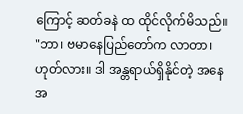ကြောင့် ဆတ်ခနဲ ထ ထိုင်လိုက်မိသည်။
"ဘာ၊ ဗမာနေပြည်တော်က လာတာ၊ ဟုတ်လား။ ဒါ အန္တရာယ်ရှိနိုင်တဲ့ အနေအ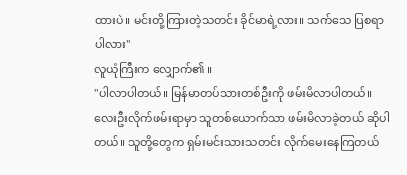ထားပဲ။ မင်းတို့ကြားတဲ့သတင်း ခိုင်မာရဲ့လား။ သက်သေ ပြစရာ ပါလား"
လူယုံကြီးက လျှောက်၏ ။
"ပါလာပါတယ်။ မြန်မာတပ်သားတစ်ဦးကို ဖမ်းမိလာပါတယ်။ လေးဦးလိုက်ဖမ်းရာမှာ သူတစ်ယောက်သာ ဖမ်းမိလာခဲ့တယ် ဆိုပါတယ်။ သူတို့တွေက ရှမ်းမင်းသားသတင်း လိုက်မေးနေကြတယ်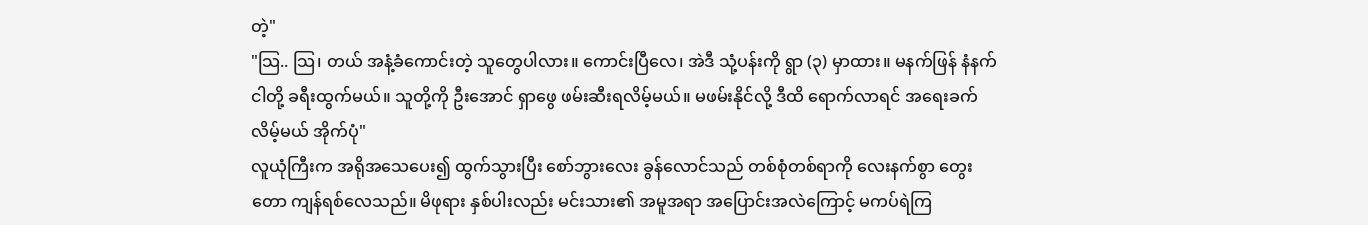တဲ့"
"သြ.. သြ၊ တယ် အနံ့ခံကောင်းတဲ့ သူတွေပါလား။ ကောင်းပြီလေ၊ အဲဒီ သုံ့ပန်းကို ရွာ (၃) မှာထား။ မနက်ဖြန် နံနက် ငါတို့ ခရီးထွက်မယ်။ သူတို့ကို ဦးအောင် ရှာဖွေ ဖမ်းဆီးရလိမ့်မယ်။ မဖမ်းနိုင်လို့ ဒီထိ ရောက်လာရင် အရေးခက်လိမ့်မယ် အိုက်ပုံ"
လူယုံကြီးက အရိုအသေပေး၍ ထွက်သွားပြီး စော်ဘွားလေး ခွန်လောင်သည် တစ်စုံတစ်ရာကို လေးနက်စွာ တွေးတော ကျန်ရစ်လေသည်။ မိဖုရား နှစ်ပါးလည်း မင်းသား၏ အမူအရာ အပြောင်းအလဲကြောင့် မကပ်ရဲကြ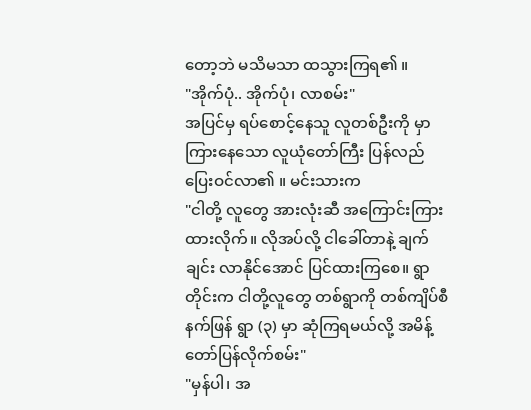တော့ဘဲ မသိမသာ ထသွားကြရ၏ ။
"အိုက်ပုံ.. အိုက်ပုံ၊ လာစမ်း"
အပြင်မှ ရပ်စောင့်နေသူ လူတစ်ဦးကို မှာကြားနေသော လူယုံတော်ကြီး ပြန်လည် ပြေးဝင်လာ၏ ။ မင်းသားက
"ငါတို့ လူတွေ အားလုံးဆီ အကြောင်းကြားထားလိုက်။ လိုအပ်လို့ ငါခေါ်တာနဲ့ ချက်ချင်း လာနိုင်အောင် ပြင်ထားကြစေ။ ရွာတိုင်းက ငါတို့လူတွေ တစ်ရွာကို တစ်ကျိပ်စီ နက်ဖြန် ရွာ (၃) မှာ ဆုံကြရမယ်လို့ အမိန့်တော်ပြန်လိုက်စမ်း"
"မှန်ပါ၊ အ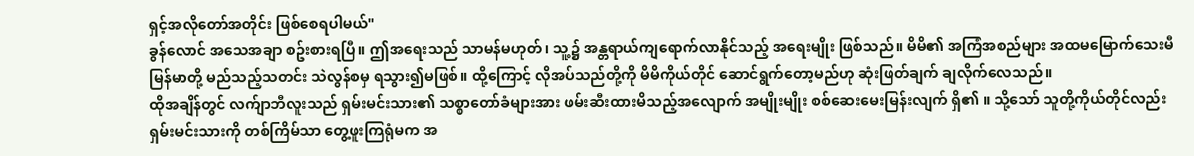ရှင့်အလိုတော်အတိုင်း ဖြစ်စေရပါမယ်"
ခွန်လောင် အသေအချာ စဥ်းစားရပြီ။ ဤအရေးသည် သာမန်မဟုတ်၊ သူ့၌ အန္တရာယ်ကျရောက်လာနိုင်သည့် အရေးမျိုး ဖြစ်သည်။ မိမိ၏ အကြံအစည်များ အထမမြောက်သေးမီ မြန်မာတို့ မည်သည့်သတင်း သဲလွန်စမှ ရသွား၍မဖြစ်။ ထို့ကြောင့် လိုအပ်သည်တို့ကို မိမိကိုယ်တိုင် ဆောင်ရွက်တော့မည်ဟု ဆုံးဖြတ်ချက် ချလိုက်လေသည်။
ထိုအချိန်တွင် လက်ျာဘီလူးသည် ရှမ်းမင်းသား၏ သစ္စာတော်ခံများအား ဖမ်းဆီးထားမိသည့်အလျောက် အမျိုးမျိုး စစ်ဆေးမေးမြန်းလျက် ရှိ၏ ။ သို့သော် သူတို့ကိုယ်တိုင်လည်း ရှမ်းမင်းသားကို တစ်ကြိမ်သာ တွေ့ဖူးကြရုံမက အ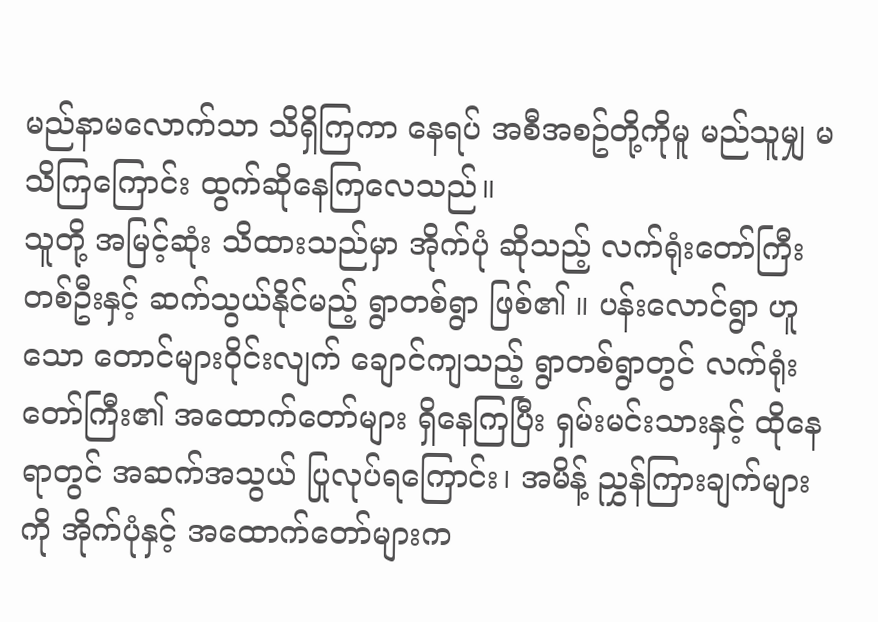မည်နာမလောက်သာ သိရှိကြကာ နေရပ် အစီအစဥ်တို့ကိုမူ မည်သူမျှ မသိကြကြောင်း ထွက်ဆိုနေကြလေသည်။
သူတို့ အမြင့်ဆုံး သိထားသည်မှာ အိုက်ပုံ ဆိုသည့် လက်ရုံးတော်ကြီး တစ်ဦးနှင့် ဆက်သွယ်နိုင်မည့် ရွာတစ်ရွာ ဖြစ်၏ ။ ပန်းလောင်ရွာ ဟူသော တောင်များဝိုင်းလျက် ချောင်ကျသည့် ရွာတစ်ရွာတွင် လက်ရုံးတော်ကြီး၏ အထောက်တော်များ ရှိနေကြပြီး ရှမ်းမင်းသားနှင့် ထိုနေရာတွင် အဆက်အသွယ် ပြုလုပ်ရကြောင်း၊ အမိန့် ညွှန်ကြားချက်များကို အိုက်ပုံနှင့် အထောက်တော်များက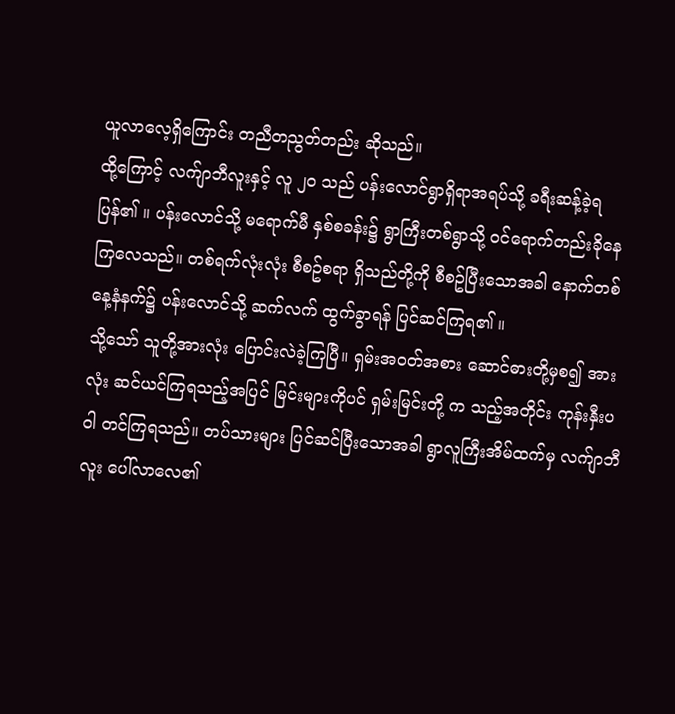ယူလာလေ့ရှိကြောင်း တညီတညွတ်တည်း ဆိုသည်။
ထို့ကြောင့် လက်ျာဘီလူးနှင့် လူ ၂၀ သည် ပန်းလောင်ရွာရှိရာအရပ်သို့ ခရီးဆန့်ခဲ့ရပြန်၏ ။ ပန်းလောင်သို့ မရောက်မီ နှစ်စခန်း၌ ရွာကြီးတစ်ရွာသို့ ဝင်ရောက်တည်းခိုနေကြလေသည်။ တစ်ရက်လုံးလုံး စီစဥ်စရာ ရှိသည်တို့ကို စီစဥ်ပြီးသောအခါ နောက်တစ်နေ့နံနက်၌ ပန်းလောင်သို့ ဆက်လက် ထွက်ခွာရန် ပြင်ဆင်ကြရ၏ ။
သို့သော် သူတို့အားလုံး ပြောင်းလဲခဲ့ကြပြီ။ ရှမ်းအဝတ်အစား ဆောင်ဓားတို့မှစ၍ အားလုံး ဆင်ယင်ကြရသည့်အပြင် မြင်းများကိုပင် ရှမ်းမြင်းတို့ က သည့်အတိုင်း ကုန်းနှီးပဝါ တင်ကြရသည်။ တပ်သားများ ပြင်ဆင်ပြီးသောအခါ ရွာလူကြီးအိမ်ထက်မှ လက်ျာဘီလူး ပေါ်လာလေ၏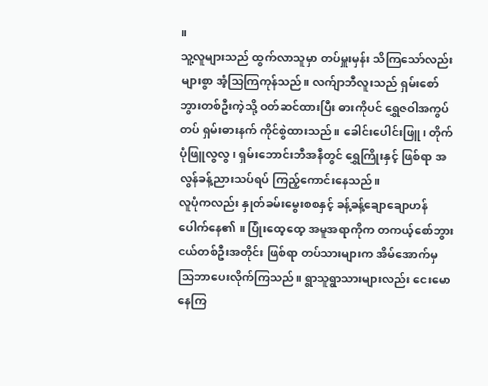။
သူ့လူများသည် ထွက်လာသူမှာ တပ်မှူးမှန်း သိကြသော်လည်း များစွာ အံ့သြကြကုန်သည်။ လက်ျာဘီလူးသည် ရှမ်းစော်ဘွားတစ်ဦးကဲ့သို့ ဝတ်ဆင်ထားပြီး ဓားကိုပင် ရွှေဇဝါအကွပ်တပ် ရှမ်းဓားနက် ကိုင်စွဲထားသည်။ ခေါင်းပေါင်းဖြူ၊ တိုက်ပုံဖြူလွလွ၊ ရှမ်းဘောင်းဘီအနီတွင် ရွှေကြိုးနှင့် ဖြစ်ရာ အလွန်ခန့်ညားသပ်ရပ် ကြည့်ကောင်းနေသည်။
လူပုံကလည်း နှုတ်ခမ်းမွေးစစနှင့် ခန့်ခန့်ချောချောဟန် ပေါက်နေ၏ ။ ပြုံးထေ့ထေ့ အမူအရာကိုက တကယ့်စော်ဘွားငယ်တစ်ဦးအတိုင်း ဖြစ်ရာ တပ်သားများက အိမ်အောက်မှ သြဘာပေးလိုက်ကြသည်။ ရွာသူရွာသားများလည်း ငေးမောနေကြ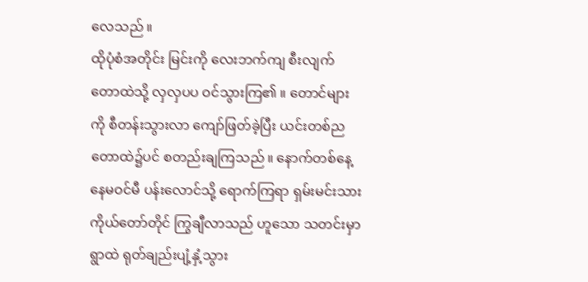လေသည်။
ထိုပုံစံအတိုင်း မြင်းကို လေးဘက်ကျ စီးလျက် တောထဲသို့ လှလှပပ ဝင်သွားကြ၏ ။ တောင်များကို စီတန်းသွားလာ ကျော်ဖြတ်ခဲ့ပြီး ယင်းတစ်ည တောထဲ၌ပင် စတည်းချကြသည်။ နောက်တစ်နေ့ နေမဝင်မီ ပန်းလောင်သို့ ရောက်ကြရာ ရှမ်းမင်းသား ကိုယ်တော်တိုင် ကြွချီလာသည် ဟူသော သတင်းမှာ ရွာထဲ ရုတ်ချည်းပျံ့နှံ့သွား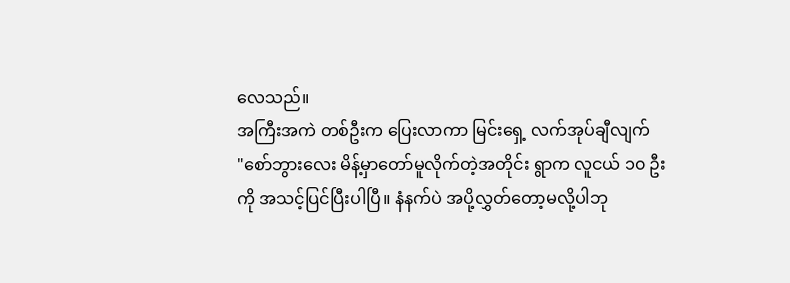လေသည်။
အကြီးအကဲ တစ်ဦးက ပြေးလာကာ မြင်းရှေ့ လက်အုပ်ချီလျက်
"စော်ဘွားလေး မိန့်မှာတော်မူလိုက်တဲ့အတိုင်း ရွာက လူငယ် ၁၀ ဦးကို အသင့်ပြင်ပြီးပါပြီ။ နံနက်ပဲ အပို့လွှတ်တော့မလို့ပါဘု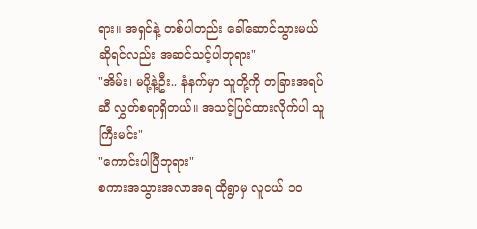ရား။ အရှင်နဲ့ တစ်ပါတည်း ခေါ်ဆောင်သွားမယ် ဆိုရင်လည်း အဆင်သင့်ပါဘုရား"
"အိမ်း၊ မပို့နဲ့ဦး.. နံနက်မှာ သူတို့ကို တခြားအရပ်ဆီ လွှတ်စရာရှိတယ်။ အသင့်ပြင်ထားလိုက်ပါ သူကြီးမင်း"
"ကောင်းပါပြီဘုရား"
စကားအသွားအလာအရ ထိုရွာမှ လူငယ် ၁၀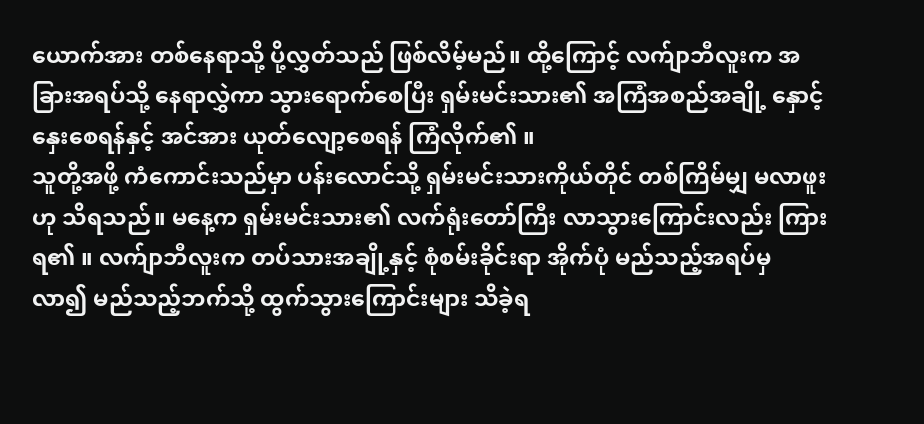ယောက်အား တစ်နေရာသို့ ပို့လွှတ်သည် ဖြစ်လိမ့်မည်။ ထို့ကြောင့် လက်ျာဘီလူးက အခြားအရပ်သို့ နေရာလွှဲကာ သွားရောက်စေပြီး ရှမ်းမင်းသား၏ အကြံအစည်အချို့ နှောင့်နှေးစေရန်နှင့် အင်အား ယုတ်လျော့စေရန် ကြံလိုက်၏ ။
သူတို့အဖို့ ကံကောင်းသည်မှာ ပန်းလောင်သို့ ရှမ်းမင်းသားကိုယ်တိုင် တစ်ကြိမ်မျှ မလာဖူး ဟု သိရသည်။ မနေ့က ရှမ်းမင်းသား၏ လက်ရုံးတော်ကြီး လာသွားကြောင်းလည်း ကြားရ၏ ။ လက်ျာဘီလူးက တပ်သားအချို့နှင့် စုံစမ်းခိုင်းရာ အိုက်ပုံ မည်သည့်အရပ်မှ လာ၍ မည်သည့်ဘက်သို့ ထွက်သွားကြောင်းများ သိခဲ့ရ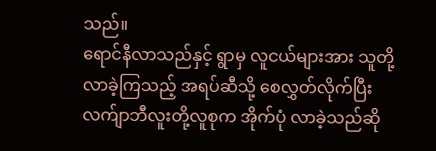သည်။
ရောင်နီလာသည်နှင့် ရွာမှ လူငယ်များအား သူတို့ လာခဲ့ကြသည့် အရပ်ဆီသို့ စေလွှတ်လိုက်ပြီး လက်ျာဘီလူးတို့လူစုက အိုက်ပုံ လာခဲ့သည်ဆို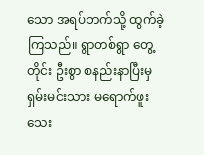သော အရပ်ဘက်သို့ ထွက်ခဲ့ကြသည်။ ရွာတစ်ရွာ တွေ့တိုင်း ဦးစွာ စနည်းနာပြီးမှ ရှမ်းမင်းသား မရောက်ဖူးသေး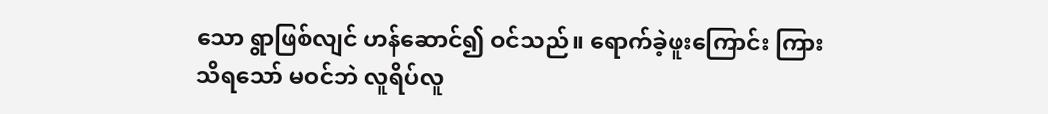သော ရွာဖြစ်လျင် ဟန်ဆောင်၍ ဝင်သည်။ ရောက်ခဲ့ဖူးကြောင်း ကြားသိရသော် မဝင်ဘဲ လူရိပ်လူ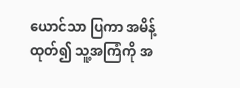ယောင်သာ ပြကာ အမိန့်ထုတ်၍ သူ့အကြံကို အ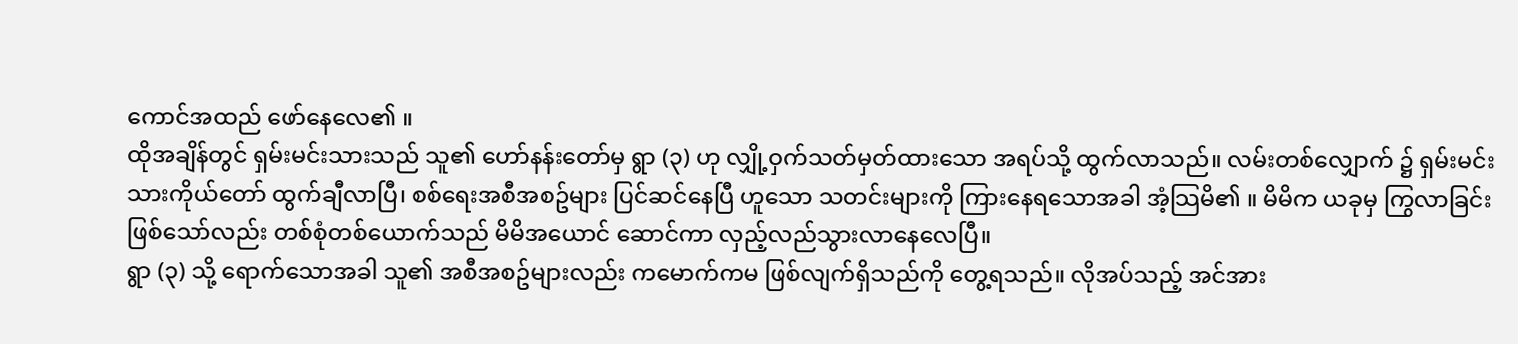ကောင်အထည် ဖော်နေလေ၏ ။
ထိုအချိန်တွင် ရှမ်းမင်းသားသည် သူ၏ ဟော်နန်းတော်မှ ရွာ (၃) ဟု လျှို့ဝှက်သတ်မှတ်ထားသော အရပ်သို့ ထွက်လာသည်။ လမ်းတစ်လျှောက် ၌ ရှမ်းမင်းသားကိုယ်တော် ထွက်ချီလာပြီ၊ စစ်ရေးအစီအစဥ်များ ပြင်ဆင်နေပြီ ဟူသော သတင်းများကို ကြားနေရသောအခါ အံ့သြမိ၏ ။ မိမိက ယခုမှ ကြွလာခြင်း ဖြစ်သော်လည်း တစ်စုံတစ်ယောက်သည် မိမိအယောင် ဆောင်ကာ လှည့်လည်သွားလာနေလေပြီ။
ရွာ (၃) သို့ ရောက်သောအခါ သူ၏ အစီအစဥ်များလည်း ကမောက်ကမ ဖြစ်လျက်ရှိသည်ကို တွေ့ရသည်။ လိုအပ်သည့် အင်အား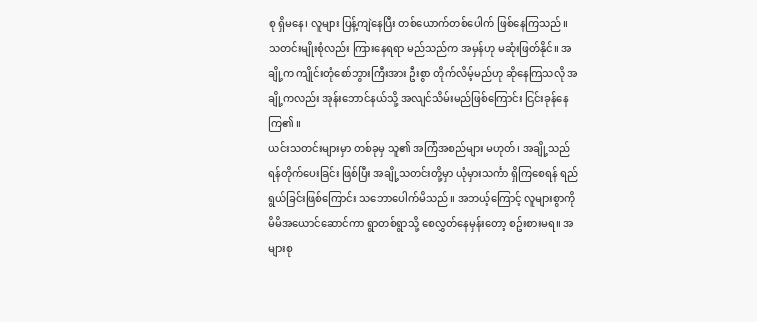စု ရှိမနေ၊ လူများ ပြန့်ကျဲနေပြီး တစ်ယောက်တစ်ပေါက် ဖြစ်နေကြသည်။ သတင်းမျိုးစုံလည်း ကြားနေရရာ မည်သည်က အမှန်ဟု မဆုံးဖြတ်နိုင်။ အချို့က ကျိုင်းတုံစော်ဘွားကြီးအား ဦးစွာ တိုက်လိမ့်မည်ဟု ဆိုနေကြသလို အချို့ကလည်း အုန်းဘောင်နယ်သို့ အလျင်သိမ်းမည်ဖြစ်ကြောင်း ငြင်းခုန်နေကြ၏ ။
ယင်းသတင်းများမှာ တစ်ခုမှ သူ၏ အကြံအစည်များ မဟုတ်၊ အချို့သည် ရန်တိုက်ပေးခြင်း ဖြစ်ပြီး အချို့သတင်းတို့မှာ ယုံမှားသင်္ကာ ရှိကြစေရန် ရည်ရွယ်ခြင်းဖြစ်ကြောင်း သဘောပေါက်မိသည်။ အဘယ့်ကြောင့် လူများစွာကို မိမိအယောင်ဆောင်ကာ ရွာတစ်ရွာသို့ စေလွှတ်နေမှန်းတော့ စဥ်းစားမရ။ အများစု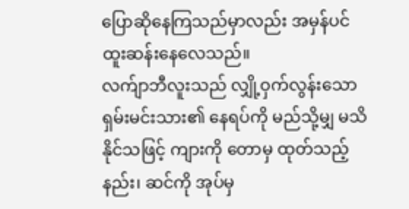ပြောဆိုနေကြသည်မှာလည်း အမှန်ပင် ထူးဆန်းနေလေသည်။
လက်ျာဘီလူးသည် လျှို့ဝှက်လွန်းသော ရှမ်းမင်းသား၏ နေရပ်ကို မည်သို့မျှ မသိနိုင်သဖြင့် ကျားကို တောမှ ထုတ်သည့်နည်း၊ ဆင်ကို အုပ်မှ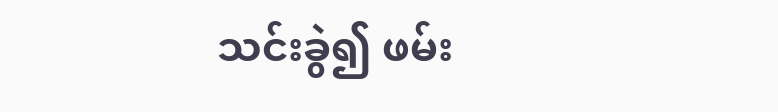သင်းခွဲ၍ ဖမ်း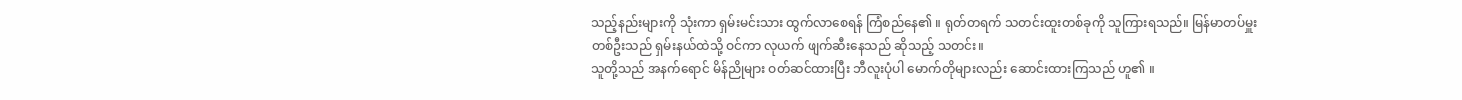သည့်နည်းများကို သုံးကာ ရှမ်းမင်းသား ထွက်လာစေရန် ကြံစည်နေ၏ ။ ရုတ်တရက် သတင်းထူးတစ်ခုကို သူကြားရသည်။ မြန်မာတပ်မှူးတစ်ဦးသည် ရှမ်းနယ်ထဲသို့ ဝင်ကာ လုယက် ဖျက်ဆီးနေသည် ဆိုသည့် သတင်း။
သူတို့သည် အနက်ရောင် မိန်ညိုများ ဝတ်ဆင်ထားပြီး ဘီလူးပုံပါ မောက်တိုများလည်း ဆောင်းထားကြသည် ဟူ၏ ။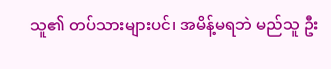သူ၏ တပ်သားများပင်၊ အမိန့်မရဘဲ မည်သူ ဦး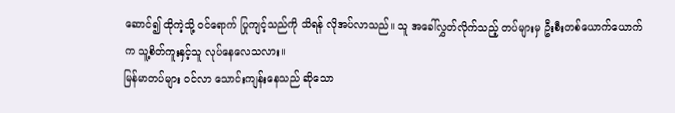ဆောင်၍ ထိုကဲ့သို့ ဝင်ရောက် ပြုကျင့်သည်ကို သိရန် လိုအပ်လာသည်။ သူ အခေါ်လွှတ်လိုက်သည့် တပ်များမှ ဦးစီးတစ်ယောက်ယောက်က သူ့စိတ်ကူးနှင့်သူ လုပ်နေလေသလား။
မြန်မာတပ်များ ဝင်လာ သောင်းကျန်းနေသည် ဆိုသော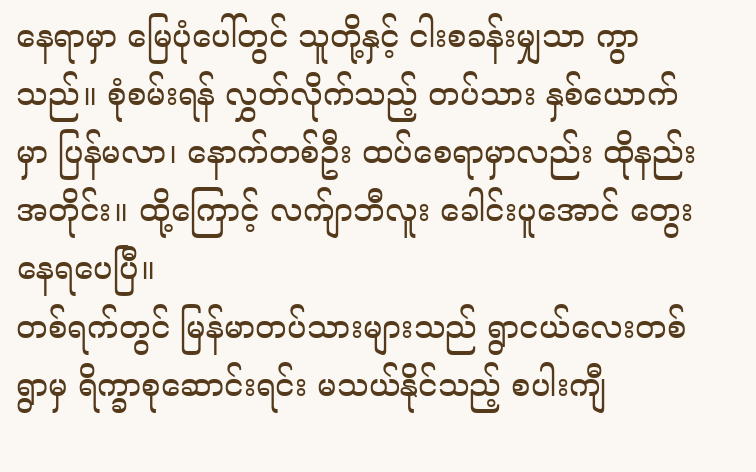နေရာမှာ မြေပုံပေါ်တွင် သူတို့နှင့် ငါးစခန်းမျှသာ ကွာသည်။ စုံစမ်းရန် လွှတ်လိုက်သည့် တပ်သား နှစ်ယောက်မှာ ပြန်မလာ၊ နောက်တစ်ဦး ထပ်စေရာမှာလည်း ထိုနည်းအတိုင်း။ ထို့ကြောင့် လက်ျာဘီလူး ခေါင်းပူအောင် တွေးနေရပေပြီ။
တစ်ရက်တွင် မြန်မာတပ်သားများသည် ရွာငယ်လေးတစ်ရွာမှ ရိက္ခာစုဆောင်းရင်း မသယ်နိုင်သည့် စပါးကျီ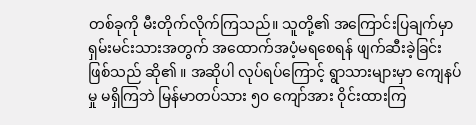တစ်ခုကို မီးတိုက်လိုက်ကြသည်။ သူတို့၏ အကြောင်းပြချက်မှာ ရှမ်းမင်းသားအတွက် အထောက်အပံ့မရစေရန် ဖျက်ဆီးခဲ့ခြင်း ဖြစ်သည် ဆို၏ ။ အဆိုပါ လုပ်ရပ်ကြောင့် ရွာသားများမှာ ကျေနပ်မှု မရှိကြဘဲ မြန်မာတပ်သား ၅၀ ကျော်အား ဝိုင်းထားကြ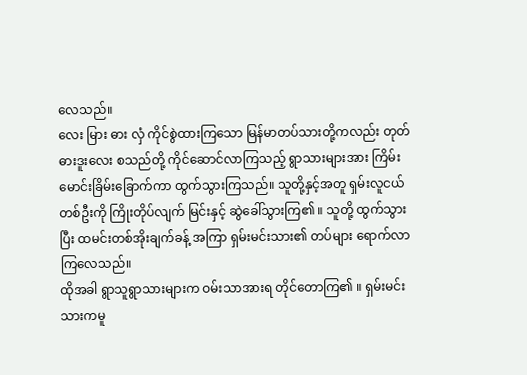လေသည်။
လေး မြား ဓား လှံ ကိုင်စွဲထားကြသော မြန်မာတပ်သားတို့ကလည်း တုတ်ဓားဒူးလေး စသည်တို့ ကိုင်ဆောင်လာကြသည့် ရွာသားများအား ကြိမ်းမောင်းခြိမ်းခြောက်ကာ ထွက်သွားကြသည်။ သူတို့နှင့်အတူ ရှမ်းလူငယ်တစ်ဦးကို ကြိုးတိုပ်လျက် မြင်းနှင့် ဆွဲခေါ်သွားကြ၏ ။ သူတို့ ထွက်သွားပြီး ထမင်းတစ်အိုးချက်ခန့် အကြာ ရှမ်းမင်းသား၏ တပ်များ ရောက်လာကြလေသည်။
ထိုအခါ ရွာသူရွာသားများက ဝမ်းသာအားရ တိုင်တောကြ၏ ။ ရှမ်းမင်းသားကမူ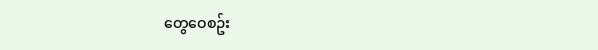တွေဝေစဥ်း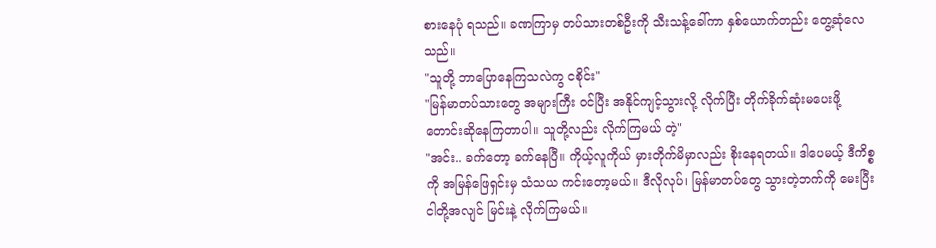စားနေပုံ ရသည်။ ခဏကြာမှ တပ်သားတစ်ဦးကို သီးသန့်ခေါ်ကာ နှစ်ယောက်တည်း တွေ့ဆုံလေသည်။
"သူတို့ ဘာပြောနေကြသလဲကွ ငစိုင်း"
"မြန်မာတပ်သားတွေ အများကြီး ဝင်ပြီး အနိုင်ကျင့်သွားလို့ လိုက်ပြီး တိုက်ခိုက်ဆုံးမပေးဖို့ တောင်းဆိုနေကြတာပါ။ သူတို့လည်း လိုက်ကြမယ် တဲ့"
"အင်း.. ခက်တော့ ခက်နေပြီ။ ကိုယ့်လူကိုယ် မှားတိုက်မိမှာလည်း စိုးနေရတယ်။ ဒါပေမယ့် ဒီကိစ္စကို အမြန်ဖြေရှင်းမှ သံသယ ကင်းတော့မယ်။ ဒီလိုလုပ်၊ မြန်မာတပ်တွေ သွားတဲ့ဘက်ကို မေးပြီး ငါတို့အလျင် မြင်းနဲ့ လိုက်ကြမယ်။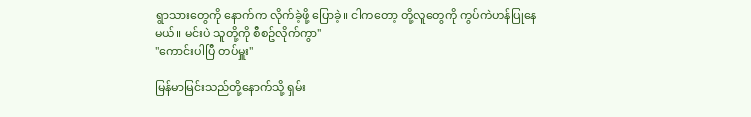ရွာသားတွေကို နောက်က လိုက်ခဲ့ဖို့ ပြောခဲ့။ ငါကတော့ တို့လူတွေကို ကွပ်ကဲဟန်ပြုနေမယ်။ မင်းပဲ သူတို့ကို စီစဥ်လိုက်ကွာ"
"ကောင်းပါပြီ တပ်မှူး"

မြန်မာမြင်းသည်တို့နောက်သို့ ရှမ်း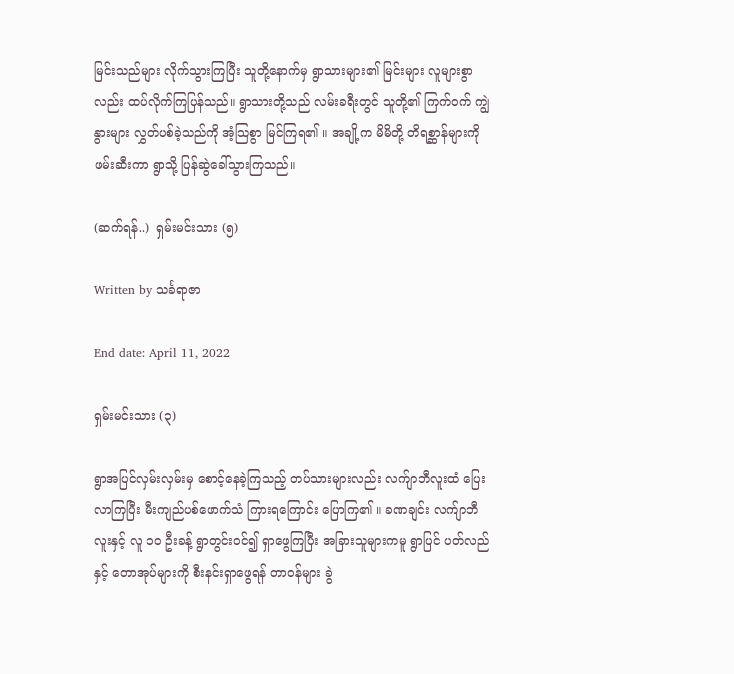မြင်းသည်များ လိုက်သွားကြပြီး သူတို့နောက်မှ ရွာသားများ၏ မြင်းများ လူများစွာလည်း ထပ်လိုက်ကြပြန်သည်။ ရွာသားတို့သည် လမ်းခရီးတွင် သူတို့၏ ကြက်ဝက် ကျွဲနွားများ လွှတ်ပစ်ခဲ့သည်ကို အံ့သြစွာ မြင်ကြရ၏ ။ အချို့က မိမိတို့ တိရစ္ဆာန်များကို ဖမ်းဆီးကာ ရွာသို့ ပြန်ဆွဲခေါ်သွားကြသည်။

(ဆက်ရန်..)  ရှမ်းမင်းသား (၅)

Written by သင်္ခရာဇာ

End date: April 11, 2022

ရှမ်းမင်းသား (၃)

ရွာအပြင်လှမ်းလှမ်းမှ စောင့်နေခဲ့ကြသည့် တပ်သားများလည်း လက်ျာဘီလူးထံ ပြေးလာကြပြီး မီးကျည်ပစ်ဖောက်သံ ကြားရကြောင်း ပြောကြ၏ ။ ခဏချင်း လက်ျာဘီလူးနှင့် လူ ၁၀ ဦးခန့် ရွာတွင်းဝင်၍ ရှာဖွေကြပြီး အခြားသူများကမူ ရွာပြင် ပတ်လည်နှင့် တောအုပ်များကို စီးနင်းရှာဖွေရန် တာဝန်များ ခွဲ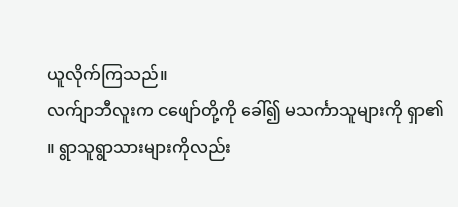ယူလိုက်ကြသည်။
လက်ျာဘီလူးက ငဖျော်တို့ကို ခေါ်၍ မသင်္ကာသူများကို ရှာ၏ ။ ရွာသူရွာသားများကိုလည်း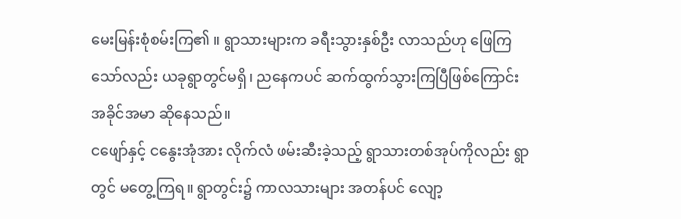မေးမြန်းစုံစမ်းကြ၏ ။ ရွာသားများက ခရီးသွားနှစ်ဦး လာသည်ဟု ဖြေကြသော်လည်း ယခုရွာတွင်မရှိ၊ ညနေကပင် ဆက်ထွက်သွားကြပြီဖြစ်ကြောင်း အခိုင်အမာ ဆိုနေသည်။
ငဖျော်နှင့် ငနွေးအုံအား လိုက်လံ ဖမ်းဆီးခဲ့သည့် ရွာသားတစ်အုပ်ကိုလည်း ရွာတွင် မတွေ့ကြရ။ ရွာတွင်း၌ ကာလသားများ အတန်ပင် လျော့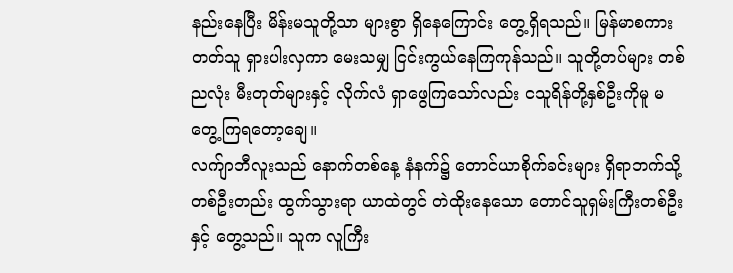နည်းနေပြီး မိန်းမသူတို့သာ များစွာ ရှိနေကြောင်း တွေ့ရှိရသည်။ မြန်မာစကား တတ်သူ ရှားပါးလှကာ မေးသမျှ ငြင်းကွယ်နေကြကုန်သည်။ သူတို့တပ်များ တစ်ညလုံး မီးတုတ်များနှင့် လိုက်လံ ရှာဖွေကြသော်လည်း ငသူရိန်တို့နှစ်ဦးကိုမူ မတွေ့ကြရတော့ချေ။
လက်ျာဘီလူးသည် နောက်တစ်နေ့ နံနက်၌ တောင်ယာစိုက်ခင်းများ ရှိရာဘက်သို့ တစ်ဦးတည်း ထွက်သွားရာ ယာထဲတွင် တဲထိုးနေသော တောင်သူရှမ်းကြီးတစ်ဦးနှင့် တွေ့သည်။ သူက လူကြီး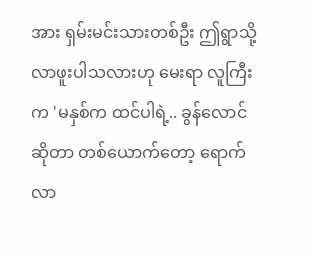အား ရှမ်းမင်းသားတစ်ဦး ဤရွာသို့ လာဖူးပါသလားဟု မေးရာ လူကြီးက 'မနှစ်က ထင်ပါရဲ့.. ခွန်လောင် ဆိုတာ တစ်ယောက်တော့ ရောက်လာ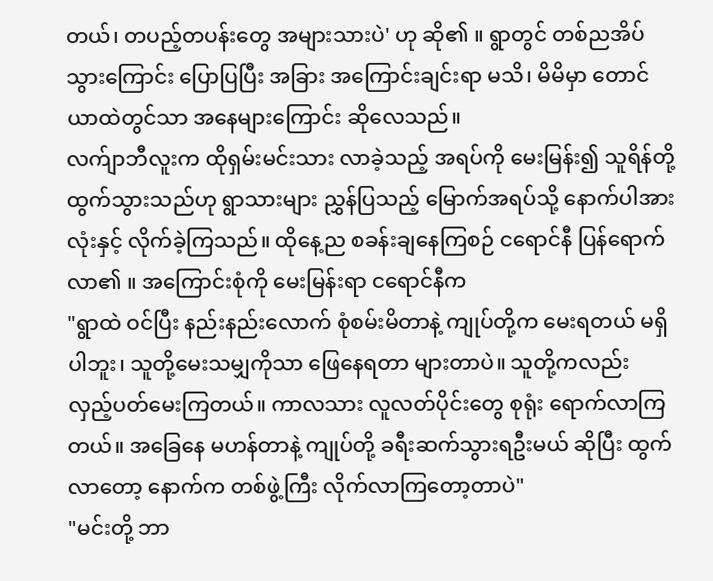တယ်၊ တပည့်တပန်းတွေ အများသားပဲ' ဟု ဆို၏ ။ ရွာတွင် တစ်ညအိပ်သွားကြောင်း ပြောပြပြီး အခြား အကြောင်းချင်းရာ မသိ၊ မိမိမှာ တောင်ယာထဲတွင်သာ အနေများကြောင်း ဆိုလေသည်။
လက်ျာဘီလူးက ထိုရှမ်းမင်းသား လာခဲ့သည့် အရပ်ကို မေးမြန်း၍ သူရိန်တို့ ထွက်သွားသည်ဟု ရွာသားများ ညွှန်ပြသည့် မြောက်အရပ်သို့ နောက်ပါအားလုံးနှင့် လိုက်ခဲ့ကြသည်။ ထိုနေ့ည စခန်းချနေကြစဉ် ငရောင်နီ ပြန်ရောက်လာ၏ ။ အကြောင်းစုံကို မေးမြန်းရာ ငရောင်နီက
"ရွာထဲ ဝင်ပြီး နည်းနည်းလောက် စုံစမ်းမိတာနဲ့ ကျုပ်တို့က မေးရတယ် မရှိပါဘူး၊ သူတို့မေးသမျှကိုသာ ဖြေနေရတာ များတာပဲ။ သူတို့ကလည်း လှည့်ပတ်မေးကြတယ်။ ကာလသား လူလတ်ပိုင်းတွေ စုရုံး ရောက်လာကြတယ်။ အခြေနေ မဟန်တာနဲ့ ကျုပ်တို့ ခရီးဆက်သွားရဦးမယ် ဆိုပြီး ထွက်လာတော့ နောက်က တစ်ဖွဲ့ကြီး လိုက်လာကြတော့တာပဲ"
"မင်းတို့ ဘာ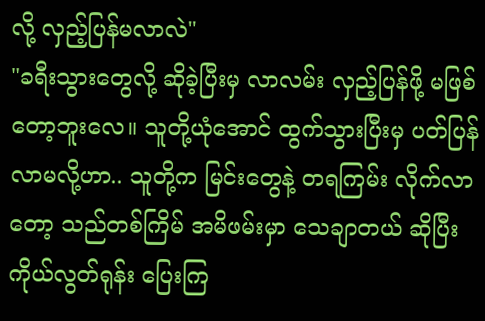လို့ လှည့်ပြန်မလာလဲ"
"ခရီးသွားတွေလို့ ဆိုခဲ့ပြီးမှ လာလမ်း လှည့်ပြန်ဖို့ မဖြစ်တော့ဘူးလေ။ သူတို့ယုံအောင် ထွက်သွားပြီးမှ ပတ်ပြန်လာမလို့ဟာ.. သူတို့က မြင်းတွေနဲ့ တရကြမ်း လိုက်လာတော့ သည်တစ်ကြိမ် အမိဖမ်းမှာ သေချာတယ် ဆိုပြီး ကိုယ်လွတ်ရုန်း ပြေးကြ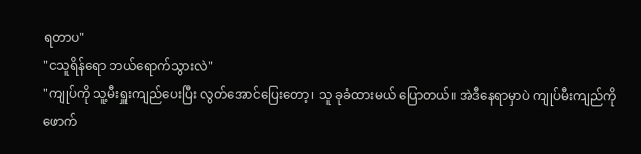ရတာပ"
"ငသူရိန်ရော ဘယ်ရောက်သွားလဲ"
"ကျုပ်ကို သူ့မီးရှူးကျည်ပေးပြီး လွတ်အောင်ပြေးတော့၊ သူ ခုခံထားမယ် ပြောတယ်။ အဲဒီနေရာမှာပဲ ကျုပ်မီးကျည်ကို ဖောက်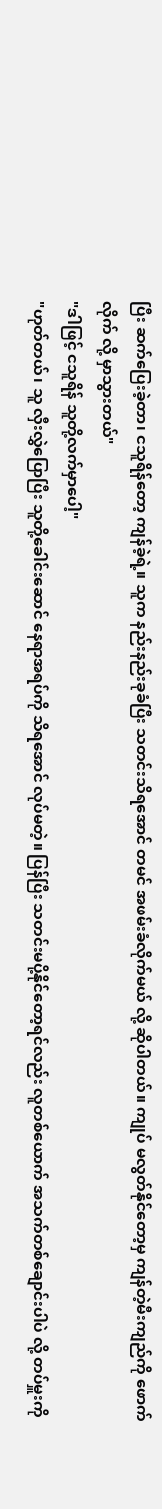ပြီး ဆက်ပြေးခဲ့တာ၊ ငသူရိန်တော့ ကျန်ခဲ့ရဲ့။ သူက နည်းနည်းခုခံပြီး သတင်းသိရအောင် တမင် အဖမ်းခံလိုက်မယ် လို့ ဆိုပါတယ်။ ကျုပ် မလွတ်နိုင်တော့မှ ကျန်တဲ့မီးကျည်ကို ဖောက်လိုက် လို့ မှာသွားတယ်"
"ဒါဖြင့် ငသူရိန် သူတို့လက်မှာပေါ့"
"ဟုတ်တယ်၊ သူ လှီးလွှဲပြောပြီး သူတို့ခေါင်းဆောင် နေရာအရပ်ကို သိရအောင် လုပ်မတဲ့။ ပြန်ပြီး သတင်းမပို့နိုင်တော့ရင်လည်း လူတစ်ယောက် အသက်တစ်ချောင်းပါပဲ လို့ တပ်မှူးကို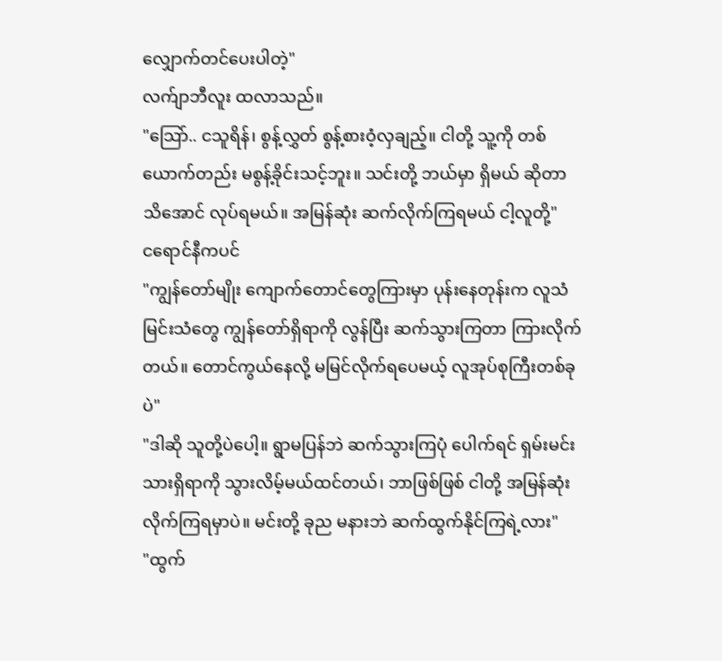လျှောက်တင်ပေးပါတဲ့"
လက်ျာဘီလူး ထလာသည်။
"သြော်.. ငသူရိန်၊ စွန့်လွှတ် စွန့်စားဝံ့လှချည့်။ ငါတို့ သူ့ကို တစ်ယောက်တည်း မစွန့်ခိုင်းသင့်ဘူး။ သင်းတို့ ဘယ်မှာ ရှိမယ် ဆိုတာ သိအောင် လုပ်ရမယ်။ အမြန်ဆုံး ဆက်လိုက်ကြရမယ် ငါ့လူတို့"
ငရောင်နီကပင်
"ကျွန်တော်မျိုး ကျောက်တောင်တွေကြားမှာ ပုန်းနေတုန်းက လူသံ မြင်းသံတွေ ကျွန်တော်ရှိရာကို လွန်ပြီး ဆက်သွားကြတာ ကြားလိုက်တယ်။ တောင်ကွယ်နေလို့ မမြင်လိုက်ရပေမယ့် လူအုပ်စုကြီးတစ်ခုပဲ"
"ဒါဆို သူတို့ပဲပေါ့။ ရွာမပြန်ဘဲ ဆက်သွားကြပုံ ပေါက်ရင် ရှမ်းမင်းသားရှိရာကို သွားလိမ့်မယ်ထင်တယ်၊ ဘာဖြစ်ဖြစ် ငါတို့ အမြန်ဆုံး လိုက်ကြရမှာပဲ။ မင်းတို့ ခုည မနားဘဲ ဆက်ထွက်နိုင်ကြရဲ့လား"
"ထွက်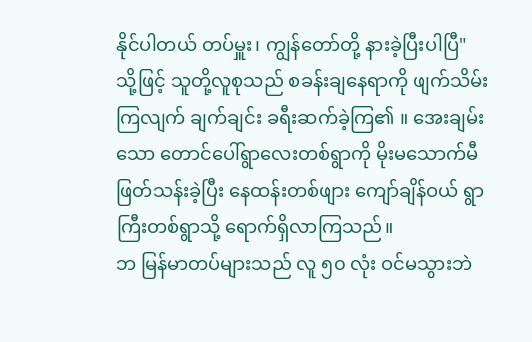နိုင်ပါတယ် တပ်မှူး၊ ကျွန်တော်တို့ နားခဲ့ပြီးပါပြီ"
သို့ဖြင့် သူတို့လူစုသည် စခန်းချနေရာကို ဖျက်သိမ်းကြလျက် ချက်ချင်း ခရီးဆက်ခဲ့ကြ၏ ။ အေးချမ်းသော တောင်ပေါ်ရွာလေးတစ်ရွာကို မိုးမသောက်မီ ဖြတ်သန်းခဲ့ပြီး နေထန်းတစ်ဖျား ကျော်ချိန်ဝယ် ရွာကြီးတစ်ရွာသို့ ရောက်ရှိလာကြသည်။
ဘ မြန်မာတပ်များသည် လူ ၅၀ လုံး ဝင်မသွားဘဲ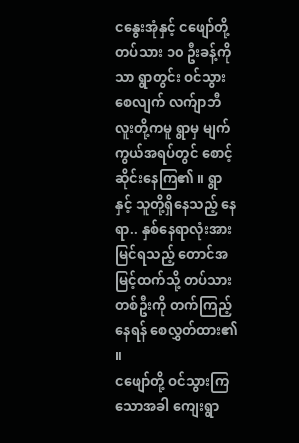ငနွေးအုံနှင့် ငဖျော်တို့ တပ်သား ၁၀ ဦးခန့်ကိုသာ ရွာတွင်း ဝင်သွားစေလျက် လက်ျာဘီလူးတို့ကမူ ရွာမှ မျက်ကွယ်အရပ်တွင် စောင့်ဆိုင်းနေကြ၏ ။ ရွာနှင့် သူတို့ရှိနေသည့် နေရာ.. နှစ်နေရာလုံးအား မြင်ရသည့် တောင်အမြင့်ထက်သို့ တပ်သားတစ်ဦးကို တက်ကြည့်နေရန် စေလွှတ်ထား၏ ။
ငဖျော်တို့ ဝင်သွားကြသောအခါ ကျေးရွာ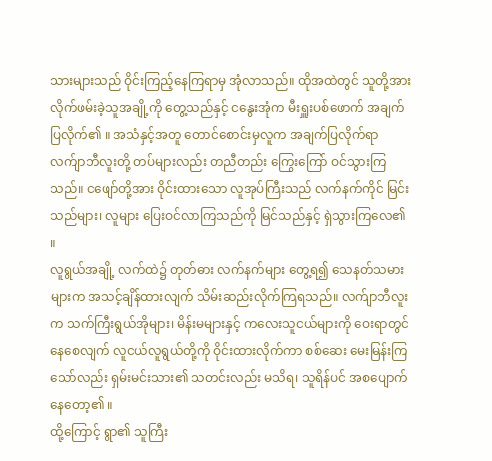သားများသည် ဝိုင်းကြည့်နေကြရာမှ အုံလာသည်။ ထိုအထဲတွင် သူတို့အား လိုက်ဖမ်းခဲ့သူအချို့ကို တွေ့သည်နှင့် ငနွေးအုံက မီးရှူးပစ်ဖောက် အချက်ပြလိုက်၏ ။ အသံနှင့်အတူ တောင်စောင်းမှလူက အချက်ပြလိုက်ရာ လက်ျာဘီလူးတို့ တပ်များလည်း တညီတည်း ကြွေးကြော် ဝင်သွားကြသည်။ ငဖျော်တို့အား ဝိုင်းထားသော လူအုပ်ကြီးသည် လက်နက်ကိုင် မြင်းသည်များ၊ လူများ ပြေးဝင်လာကြသည်ကို မြင်သည်နှင့် ရှဲသွားကြလေ၏ ။
လူရွယ်အချို့ လက်ထဲ၌ တုတ်ဓား လက်နက်များ တွေ့ရ၍ သေနတ်သမားများက အသင့်ချိန်ထားလျက် သိမ်းဆည်းလိုက်ကြရသည်။ လက်ျာဘီလူးက သက်ကြီးရွယ်အိုများ၊ မိန်းမများနှင့် ကလေးသူငယ်များကို ဝေးရာတွင် နေစေလျက် လူငယ်လူရွယ်တို့ကို ဝိုင်းထားလိုက်ကာ စစ်ဆေး မေးမြန်းကြသော်လည်း ရှမ်းမင်းသား၏ သတင်းလည်း မသိရ၊ သူရိန်ပင် အစပျောက်နေတော့၏ ။
ထို့ကြောင့် ရွာ၏ သူကြီး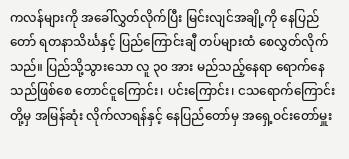ကလန်များကို အခေါ်လွှတ်လိုက်ပြီး မြင်းလျင်အချို့ကို နေပြည်တော် ရတနာသိင်္ဃနှင့် ပြည်ကြောင်းချီ တပ်များထံ စေလွှတ်လိုက်သည်။ ပြည်သို့သွားသော လူ ၃၀ အား မည်သည့်နေရာ ရောက်နေသည်ဖြစ်စေ တောင်ငူကြောင်း၊ ပင်းကြောင်း၊ ငသရောက်ကြောင်းတို့မှ အမြန်ဆုံး လိုက်လာရန်နှင့် နေပြည်တော်မှ အရှေ့ဝင်းတော်မှူး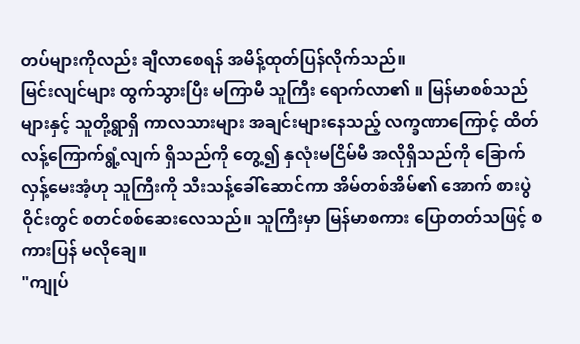တပ်များကိုလည်း ချီလာစေရန် အမိန့်ထုတ်ပြန်လိုက်သည်။
မြင်းလျင်များ ထွက်သွားပြီး မကြာမီ သူကြီး ရောက်လာ၏ ။ မြန်မာစစ်သည်များနှင့် သူတို့ရွာရှိ ကာလသားများ အချင်းများနေသည့် လက္ခဏာကြောင့် ထိတ်လန့်ကြောက်ရွံ့လျက် ရှိသည်ကို တွေ့၍ နှလုံးမငြိမ်မီ အလိုရှိသည်ကို ခြောက်လှန့်မေးအံ့ဟု သူကြီးကို သီးသန့်ခေါ်ဆောင်ကာ အိမ်တစ်အိမ်၏ အောက် စားပွဲဝိုင်းတွင် စတင်စစ်ဆေးလေသည်။ သူကြီးမှာ မြန်မာစကား ပြောတတ်သဖြင့် စကားပြန် မလိုချေ။
"ကျုပ်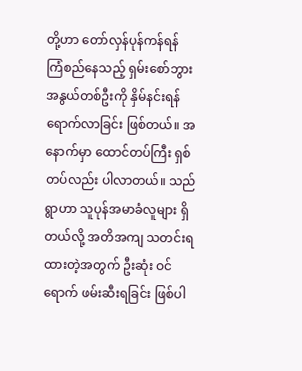တို့ဟာ တော်လှန်ပုန်ကန်ရန် ကြံစည်နေသည့် ရှမ်းစော်ဘွားအနွယ်တစ်ဦးကို နှိမ်နင်းရန် ရောက်လာခြင်း ဖြစ်တယ်။ အနောက်မှာ ထောင်တပ်ကြီး ရှစ်တပ်လည်း ပါလာတယ်။ သည်ရွာဟာ သူပုန်အမာခံလူများ ရှိတယ်လို့ အတိအကျ သတင်းရထားတဲ့အတွက် ဦးဆုံး ဝင်ရောက် ဖမ်းဆီးရခြင်း ဖြစ်ပါ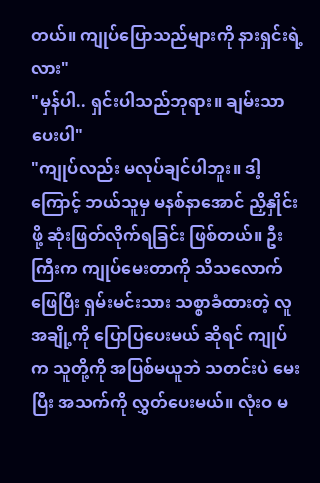တယ်။ ကျုပ်ပြောသည်များကို နားရှင်းရဲ့လား"
"မှန်ပါ.. ရှင်းပါသည်ဘုရား။ ချမ်းသာပေးပါ"
"ကျုပ်လည်း မလုပ်ချင်ပါဘူး။ ဒါ့ကြောင့် ဘယ်သူမှ မနစ်နာအောင် ညှိနှိုင်းဖို့ ဆုံးဖြတ်လိုက်ရခြင်း ဖြစ်တယ်။ ဦးကြီးက ကျုပ်မေးတာကို သိသလောက် ဖြေပြီး ရှမ်းမင်းသား သစ္စာခံထားတဲ့ လူအချို့ကို ပြောပြပေးမယ် ဆိုရင် ကျုပ်က သူတို့ကို အပြစ်မယူဘဲ သတင်းပဲ မေးပြီး အသက်ကို လွှတ်ပေးမယ်။ လုံးဝ မ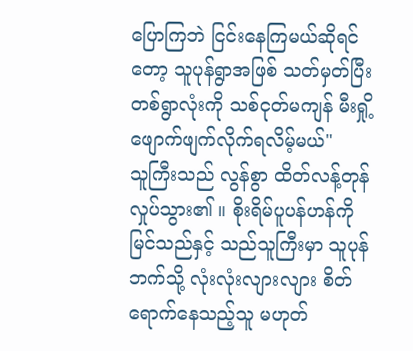ပြောကြဘဲ ငြင်းနေကြမယ်ဆိုရင်တော့ သူပုန်ရွာအဖြစ် သတ်မှတ်ပြီး တစ်ရွာလုံးကို သစ်ငုတ်မကျန် မီးရှို့ဖျောက်ဖျက်လိုက်ရလိမ့်မယ်"
သူကြီးသည် လွန်စွာ ထိတ်လန့်တုန်လှုပ်သွား၏ ။ စိုးရိမ်ပူပန်ဟန်ကို မြင်သည်နှင့် သည်သူကြီးမှာ သူပုန်ဘက်သို့ လုံးလုံးလျားလျား စိတ်ရောက်နေသည့်သူ မဟုတ်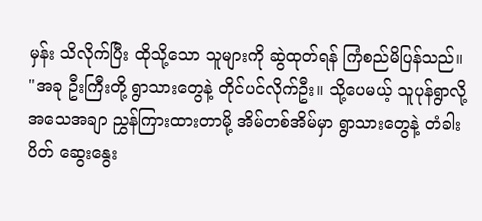မှန်း သိလိုက်ပြီး ထိုသို့သော သူများကို ဆွဲထုတ်ရန် ကြံစည်မိပြန်သည်။
"အခု ဦးကြီးတို့ ရွာသားတွေနဲ့ တိုင်ပင်လိုက်ဦး။ သို့ပေမယ့် သူပုန်ရွာလို့ အသေအချာ ညွှန်ကြားထားတာမို့ အိမ်တစ်အိမ်မှာ ရွာသားတွေနဲ့ တံခါးပိတ် ဆွေးနွေး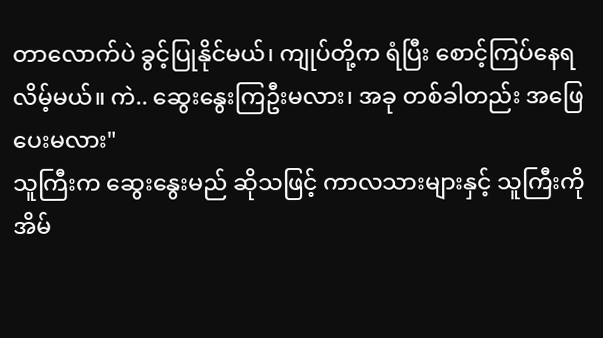တာလောက်ပဲ ခွင့်ပြုနိုင်မယ်၊ ကျုပ်တို့က ရံပြီး စောင့်ကြပ်နေရလိမ့်မယ်။ ကဲ.. ဆွေးနွေးကြဦးမလား၊ အခု တစ်ခါတည်း အဖြေပေးမလား"
သူကြီးက ဆွေးနွေးမည် ဆိုသဖြင့် ကာလသားများနှင့် သူကြီးကို အိမ်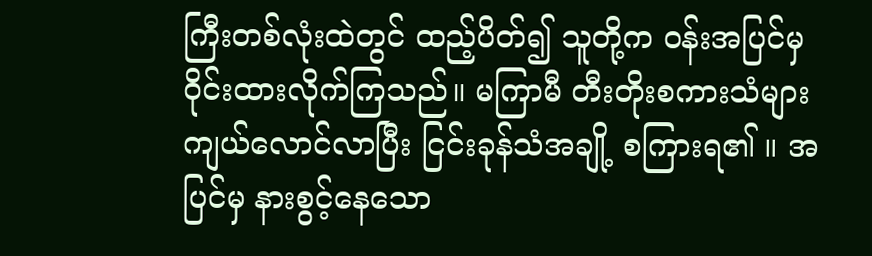ကြီးတစ်လုံးထဲတွင် ထည့်ပိတ်၍ သူတို့က ဝန်းအပြင်မှ ဝိုင်းထားလိုက်ကြသည်။ မကြာမီ တီးတိုးစကားသံများ ကျယ်လောင်လာပြီး ငြင်းခုန်သံအချို့ စကြားရ၏ ။ အပြင်မှ နားစွင့်နေသော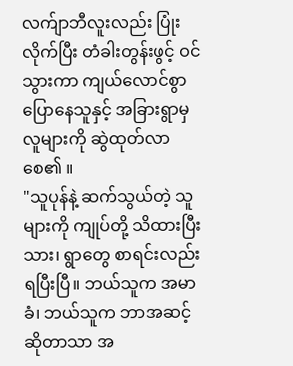လက်ျာဘီလူးလည်း ပြုံးလိုက်ပြီး တံခါးတွန်းဖွင့် ဝင်သွားကာ ကျယ်လောင်စွာ ပြောနေသူနှင့် အခြားရွာမှ လူများကို ဆွဲထုတ်လာစေ၏ ။
"သူပုန်နဲ့ ဆက်သွယ်တဲ့ သူများကို ကျုပ်တို့ သိထားပြီးသား၊ ရွာတွေ စာရင်းလည်း ရပြီးပြီ။ ဘယ်သူက အမာခံ၊ ဘယ်သူက ဘာအဆင့် ဆိုတာသာ အ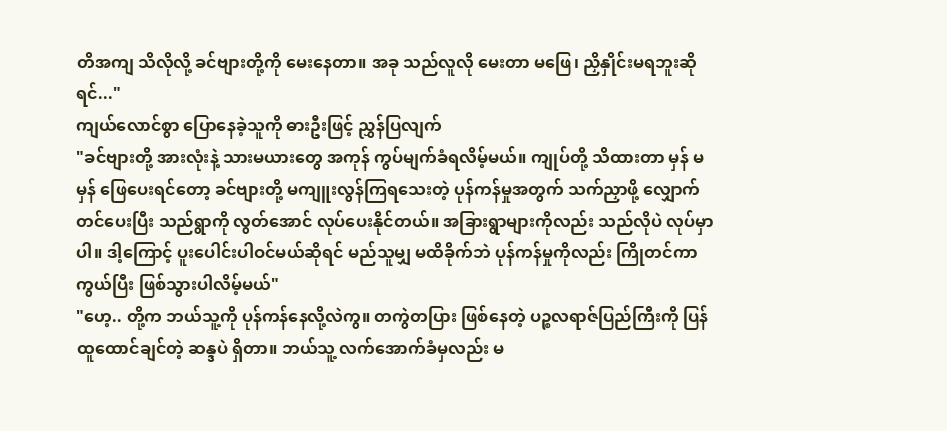တိအကျ သိလိုလို့ ခင်ဗျားတို့ကို မေးနေတာ။ အခု သည်လူလို မေးတာ မဖြေ၊ ညှိနှိုင်းမရဘူးဆိုရင်..."
ကျယ်လောင်စွာ ပြောနေခဲ့သူကို ဓားဦးဖြင့် ညွှန်ပြလျက်
"ခင်ဗျားတို့ အားလုံးနဲ့ သားမယားတွေ အကုန် ကွပ်မျက်ခံရလိမ့်မယ်။ ကျုပ်တို့ သိထားတာ မှန် မမှန် ဖြေပေးရင်တော့ ခင်ဗျားတို့ မကျူးလွန်ကြရသေးတဲ့ ပုန်ကန်မှုအတွက် သက်ညှာဖို့ လျှောက်တင်ပေးပြီး သည်ရွာကို လွတ်အောင် လုပ်ပေးနိုင်တယ်။ အခြားရွာများကိုလည်း သည်လိုပဲ လုပ်မှာပါ။ ဒါ့ကြောင့် ပူးပေါင်းပါဝင်မယ်ဆိုရင် မည်သူမျှ မထိခိုက်ဘဲ ပုန်ကန်မှုကိုလည်း ကြိုတင်ကာကွယ်ပြီး ဖြစ်သွားပါလိမ့်မယ်"
"ဟေ့.. တို့က ဘယ်သူ့ကို ပုန်ကန်နေလို့လဲကွ။ တကွဲတပြား ဖြစ်နေတဲ့ ပဉ္စလရာဇ်ပြည်ကြီးကို ပြန်ထူထောင်ချင်တဲ့ ဆန္ဒပဲ ရှိတာ။ ဘယ်သူ့ လက်အောက်ခံမှလည်း မ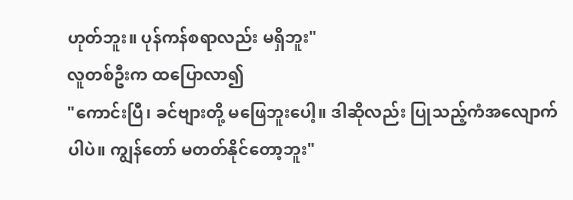ဟုတ်ဘူး။ ပုန်ကန်စရာလည်း မရှိဘူး"
လူတစ်ဦးက ထပြောလာ၍
"ကောင်းပြီ၊ ခင်ဗျားတို့ မဖြေဘူးပေါ့။ ဒါဆိုလည်း ပြုသည့်ကံအလျောက်ပါပဲ။ ကျွန်တော် မတတ်နိုင်တော့ဘူး"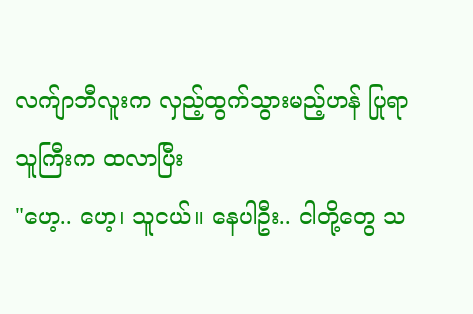လက်ျာဘီလူးက လှည့်ထွက်သွားမည့်ဟန် ပြုရာ သူကြီးက ထလာပြီး
"ဟေ့.. ဟေ့၊ သူငယ်။ နေပါဦး.. ငါတို့တွေ သ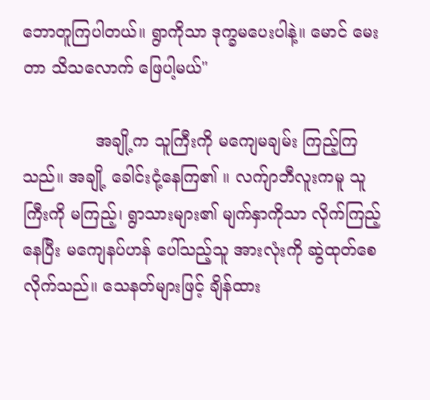ဘောတူကြပါတယ်။ ရွာကိုသာ ဒုက္ခမပေးပါနဲ့။ မောင် မေးတာ သိသလောက် ဖြေပါ့မယ်"

              အချို့က သူကြီးကို မကျေမချမ်း ကြည့်ကြသည်။ အချို့ ခေါင်းငုံ့နေကြ၏ ။ လက်ျာဘီလူးကမူ သူကြီးကို မကြည့်၊ ရွာသားများ၏ မျက်နှာကိုသာ လိုက်ကြည့်နေပြီး မကျေနပ်ဟန် ပေါ်သည့်သူ အားလုံးကို ဆွဲထုတ်စေလိုက်သည်။ သေနတ်များဖြင့် ချိန်ထား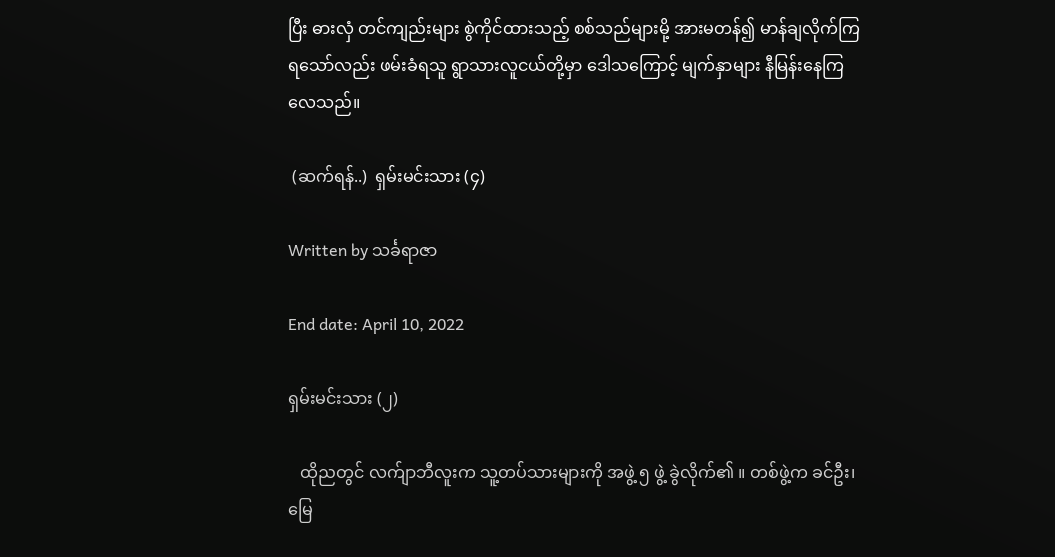ပြီး ဓားလှံ တင်ကျည်းများ စွဲကိုင်ထားသည့် စစ်သည်များမို့ အားမတန်၍ မာန်ချလိုက်ကြရသော်လည်း ဖမ်းခံရသူ ရွာသားလူငယ်တို့မှာ ဒေါသကြောင့် မျက်နှာများ နီမြန်းနေကြလေသည်။

 (ဆက်ရန်..)  ရှမ်းမင်းသား (၄)

Written by သင်္ခရာဇာ

End date: April 10, 2022

ရှမ်းမင်းသား (၂)

   ထိုညတွင် လက်ျာဘီလူးက သူ့တပ်သားများကို အဖွဲ့ ၅ ဖွဲ့ ခွဲလိုက်၏ ။ တစ်ဖွဲ့က ခင်ဦး၊ မြေ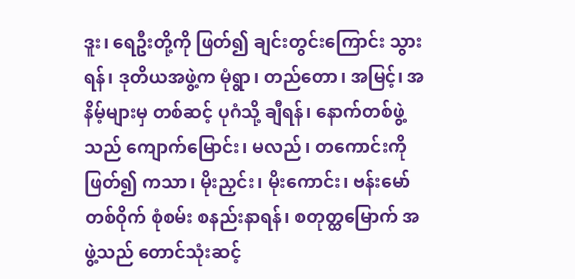ဒူး၊ ရေဦးတို့ကို ဖြတ်၍ ချင်းတွင်းကြောင်း သွားရန်၊ ဒုတိယအဖွဲ့က မုံရွာ၊ တည်တော၊ အမြင့်၊ အနိမ့်များမှ တစ်ဆင့် ပုဂံသို့ ချီရန်၊ နောက်တစ်ဖွဲ့သည် ကျောက်မြောင်း၊ မလည်၊ တကောင်းကို ဖြတ်၍ ကသာ၊ မိုးညှင်း၊ မိုးကောင်း၊ ဗန်းမော်တစ်ဝိုက် စုံစမ်း စနည်းနာရန်၊ စတုတ္ထမြောက် အဖွဲ့သည် တောင်သုံးဆင့်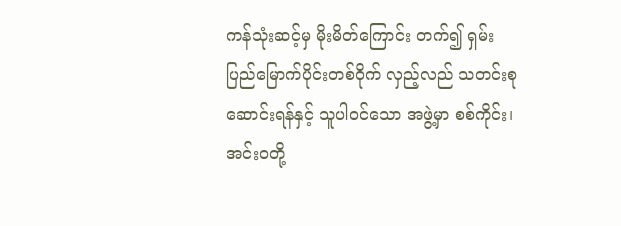ကန်သုံးဆင့်မှ မိုးမိတ်ကြောင်း တက်၍ ရှမ်းပြည်မြောက်ပိုင်းတစ်ဝိုက် လှည့်လည် သတင်းစုဆောင်းရန်နှင့် သူပါဝင်သော အဖွဲ့မှာ စစ်ကိုင်း၊ အင်းဝတို့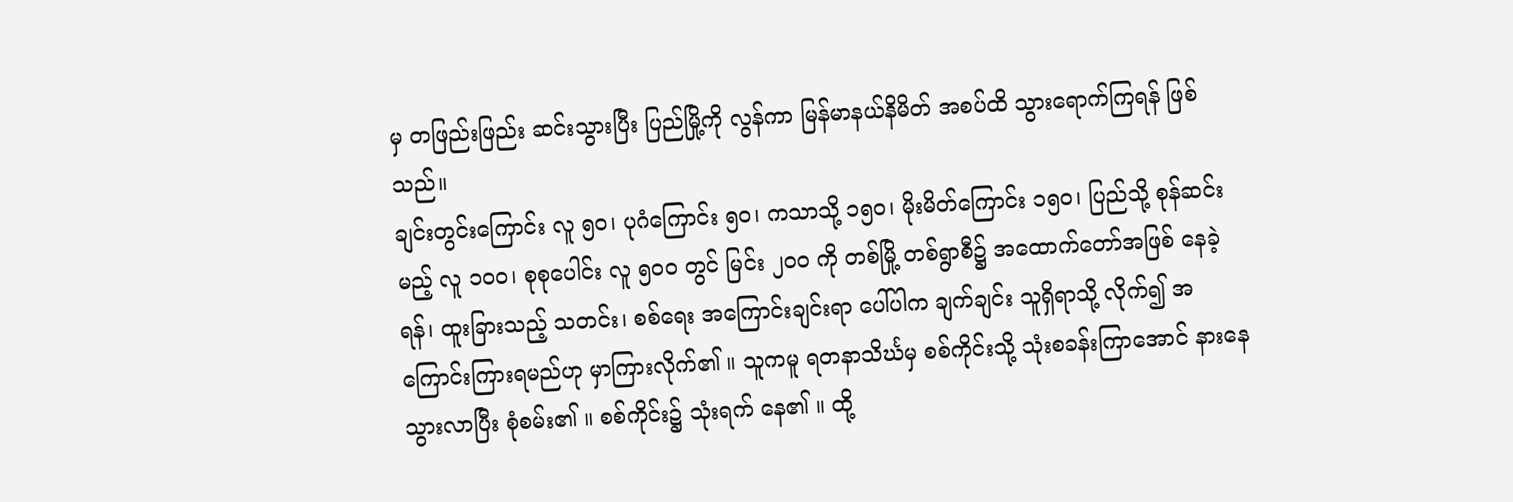မှ တဖြည်းဖြည်း ဆင်းသွားပြီး ပြည်မြို့ကို လွန်ကာ မြန်မာနယ်နိမိတ် အစပ်ထိ သွားရောက်ကြရန် ဖြစ်သည်။
ချင်းတွင်းကြောင်း လူ ၅၀၊ ပုဂံကြောင်း ၅၀၊ ကသာသို့ ၁၅၀၊ မိုးမိတ်ကြောင်း ၁၅၀၊ ပြည်သို့ စုန်ဆင်းမည့် လူ ၁၀၀၊ စုစုပေါင်း လူ ၅၀၀ တွင် မြင်း ၂၀၀ ကို တစ်မြို့ တစ်ရွာစီ၌ အထောက်တော်အဖြစ် နေခဲ့ရန်၊ ထူးခြားသည့် သတင်း၊ စစ်ရေး အကြောင်းချင်းရာ ပေါ်ပါက ချက်ချင်း သူရှိရာသို့ လိုက်၍ အကြောင်းကြားရမည်ဟု မှာကြားလိုက်၏ ။ သူကမူ ရတနာသိင်္ဃမှ စစ်ကိုင်းသို့ သုံးစခန်းကြာအောင် နားနေသွားလာပြီး စုံစမ်း၏ ။ စစ်ကိုင်း၌ သုံးရက် နေ၏ ။ ထို့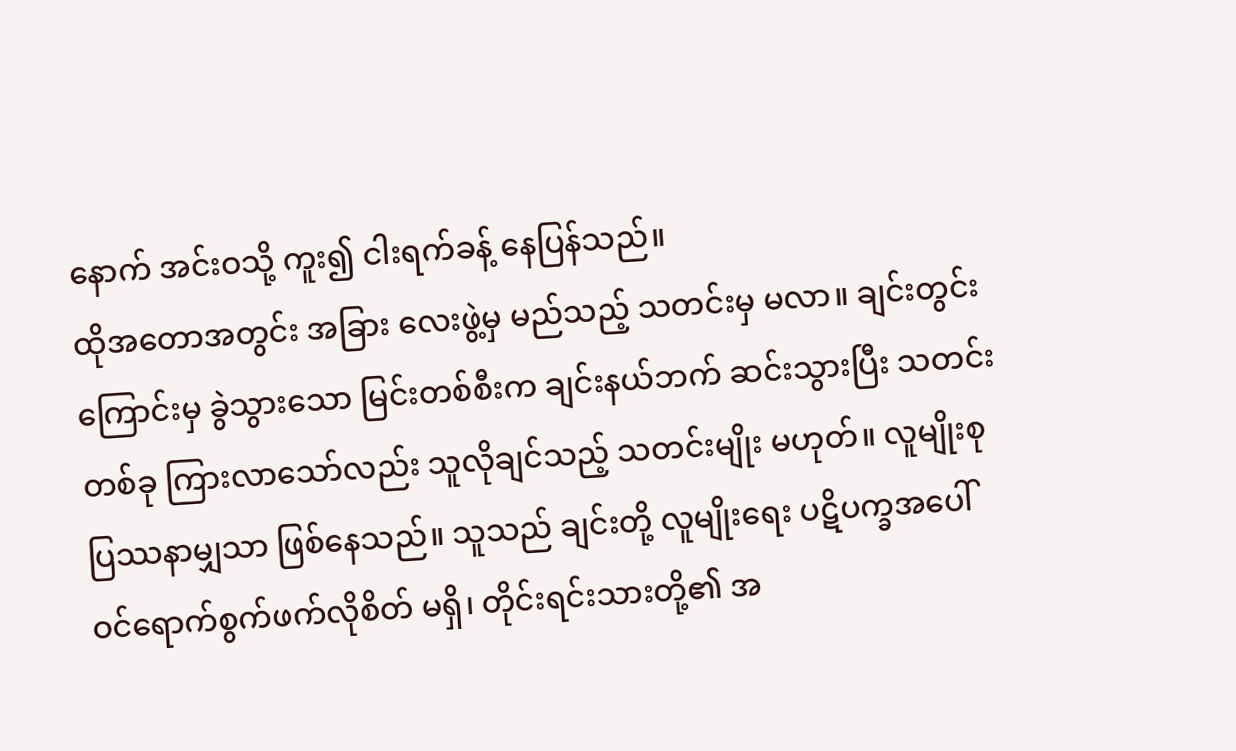နောက် အင်းဝသို့ ကူး၍ ငါးရက်ခန့် နေပြန်သည်။
ထိုအတောအတွင်း အခြား လေးဖွဲ့မှ မည်သည့် သတင်းမှ မလာ။ ချင်းတွင်းကြောင်းမှ ခွဲသွားသော မြင်းတစ်စီးက ချင်းနယ်ဘက် ဆင်းသွားပြီး သတင်းတစ်ခု ကြားလာသော်လည်း သူလိုချင်သည့် သတင်းမျိုး မဟုတ်။ လူမျိုးစု ပြဿနာမျှသာ ဖြစ်နေသည်။ သူသည် ချင်းတို့ လူမျိုးရေး ပဋိပက္ခအပေါ် ဝင်ရောက်စွက်ဖက်လိုစိတ် မရှိ၊ တိုင်းရင်းသားတို့၏ အ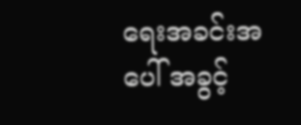ရေးအခင်းအပေါ် အခွင့်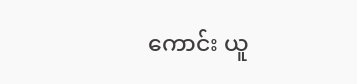ကောင်း ယူ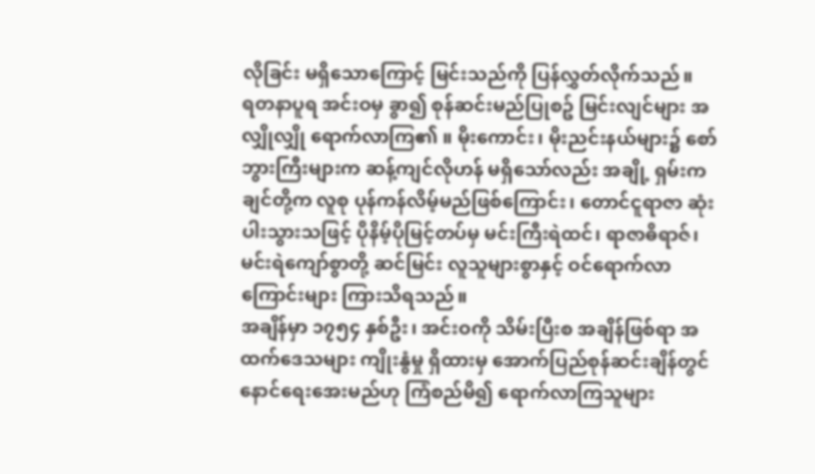လိုခြင်း မရှိသောကြောင့် မြင်းသည်ကို ပြန်လွှတ်လိုက်သည်။
ရတနာပူရ အင်းဝမှ ခွာ၍ စုန်ဆင်းမည်ပြုစဥ် မြင်းလျင်များ အလျှိုလျှို ရောက်လာကြ၏ ။ မိုးကောင်း၊ မိုးညင်းနယ်များ၌ စော်ဘွားကြီးများက ဆန့်ကျင်လိုဟန် မရှိသော်လည်း အချို့ ရှမ်းကချင်တို့က လူစု ပုန်ကန်လိမ့်မည်ဖြစ်ကြောင်း၊ တောင်ငူရာဇာ ဆုံးပါးသွားသဖြင့် ပိုနိမ့်ပိုမြင့်တပ်မှ မင်းကြီးရဲထင်၊ ရာဇာဓိရာဇ်၊ မင်းရဲကျော်စွာတို့ ဆင်မြင်း လူသူများစွာနှင့် ဝင်ရောက်လာကြောင်းများ ကြားသိရသည်။
အချိန်မှာ ၁၇၅၄ နှစ်ဦး၊ အင်းဝကို သိမ်းပြီးစ အချိန်ဖြစ်ရာ အထက်ဒေသများ ကျိုးနွံမှု ရှိထားမှ အောက်ပြည်စုန်ဆင်းချိန်တွင် နောင်ရေးအေးမည်ဟု ကြံစည်မိ၍ ရောက်လာကြသူများ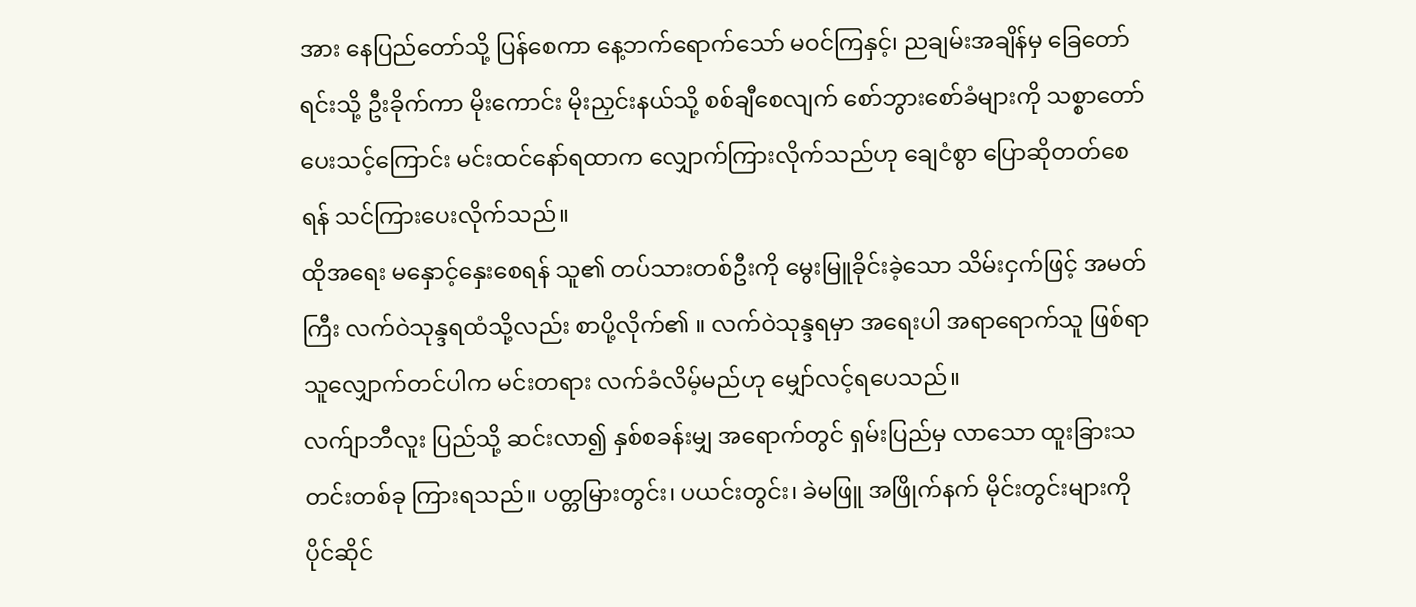အား နေပြည်တော်သို့ ပြန်စေကာ နေ့ဘက်ရောက်သော် မဝင်ကြနှင့်၊ ညချမ်းအချိန်မှ ခြေတော်ရင်းသို့ ဦးခိုက်ကာ မိုးကောင်း မိုးညှင်းနယ်သို့ စစ်ချီစေလျက် စော်ဘွားစော်ခံများကို သစ္စာတော် ပေးသင့်ကြောင်း မင်းထင်နော်ရထာက လျှောက်ကြားလိုက်သည်ဟု ချေငံစွာ ပြောဆိုတတ်စေရန် သင်ကြားပေးလိုက်သည်။
ထိုအရေး မနှောင့်နှေးစေရန် သူ၏ တပ်သားတစ်ဦးကို မွေးမြူခိုင်းခဲ့သော သိမ်းငှက်ဖြင့် အမတ်ကြီး လက်ဝဲသုန္ဒရထံသို့လည်း စာပို့လိုက်၏ ။ လက်ဝဲသုန္ဒရမှာ အရေးပါ အရာရောက်သူ ဖြစ်ရာ သူလျှောက်တင်ပါက မင်းတရား လက်ခံလိမ့်မည်ဟု မျှော်လင့်ရပေသည်။
လက်ျာဘီလူး ပြည်သို့ ဆင်းလာ၍ နှစ်စခန်းမျှ အရောက်တွင် ရှမ်းပြည်မှ လာသော ထူးခြားသတင်းတစ်ခု ကြားရသည်။ ပတ္တမြားတွင်း၊ ပယင်းတွင်း၊ ခဲမဖြူ အဖြိုက်နက် မိုင်းတွင်းများကို ပိုင်ဆိုင်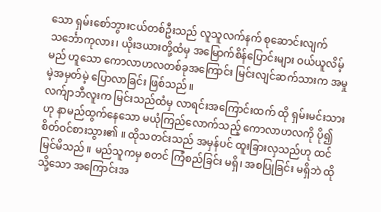သော ရှမ်းစော်ဘွားငယ်တစ်ဦးသည် လူသူလက်နက် စုဆောင်းလျက် သင်္ဘောကုလား၊ ယိုးဒယားတို့ထံမှ အမြောက်စိန်ပြောင်းများ ဝယ်ယူလိမ့်မည် ဟူသော ကောလာဟလတစ်ခုအကြောင်း မြင်းလျင်ဆက်သားက အမှုမဲ့အမှတ်မဲ့ ပြောလာခြင်း ဖြစ်သည်။
လက်ျာဘီလူးက မြင်းသည်ထံမှ လာရင်းအကြောင်းထက် ထို ရှမ်းမင်းသားဟု နာမည်ထွက်နေသော မယုံကြည်လောက်သည့် ကောလာဟလကို ပို၍ စိတ်ဝင်စားသွား၏ ။ ထိုသတင်းသည် အမှန်ပင် ထူးခြားလှသည်ဟု ထင်မြင်မိသည်။ မည်သူကမှ စတင် ကြံစည်ခြင်း မရှိ၊ အစပြုခြင်း မရှိဘဲ ထိုသို့သော အကြောင်းအ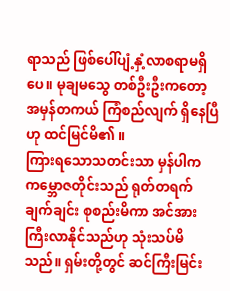ရာသည် ဖြစ်ပေါ်ပျံ့နှံ့လာစရာမရှိပေ။ မုချမသွေ တစ်ဦးဦးကတော့ အမှန်တကယ် ကြံစည်လျက် ရှိနေပြီဟု ထင်မြင်မိ၏ ။
ကြားရသောသတင်းသာ မှန်ပါက ကမ္ဘောဇတိုင်းသည် ရုတ်တရက် ချက်ချင်း စုစည်းမိကာ အင်အားကြီးလာနိုင်သည်ဟု သုံးသပ်မိသည်။ ရှမ်းတို့တွင် ဆင်ကြီးမြင်း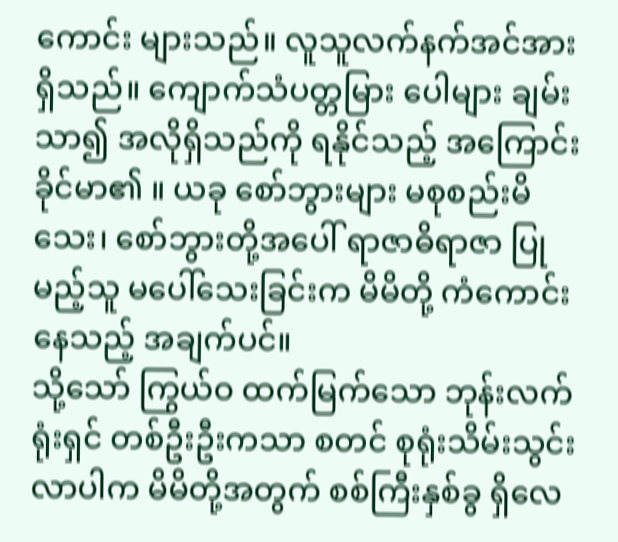ကောင်း များသည်။ လူသူလက်နက်အင်အား ရှိသည်။ ကျောက်သံပတ္တမြား ပေါများ ချမ်းသာ၍ အလိုရှိသည်ကို ရနိုင်သည့် အကြောင်းခိုင်မာ၏ ။ ယခု စော်ဘွားများ မစုစည်းမိသေး၊ စော်ဘွားတို့အပေါ် ရာဇာဓိရာဇာ ပြုမည့်သူ မပေါ်သေးခြင်းက မိမိတို့ ကံကောင်းနေသည့် အချက်ပင်။
သို့သော် ကြွယ်ဝ ထက်မြက်သော ဘုန်းလက်ရုံးရှင် တစ်ဦးဦးကသာ စတင် စုရုံးသိမ်းသွင်းလာပါက မိမိတို့အတွက် စစ်ကြီးနှစ်ခွ ရှိလေ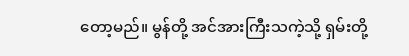တော့မည်။ မွန်တို့ အင်အားကြီးသကဲ့သို့ ရှမ်းတို့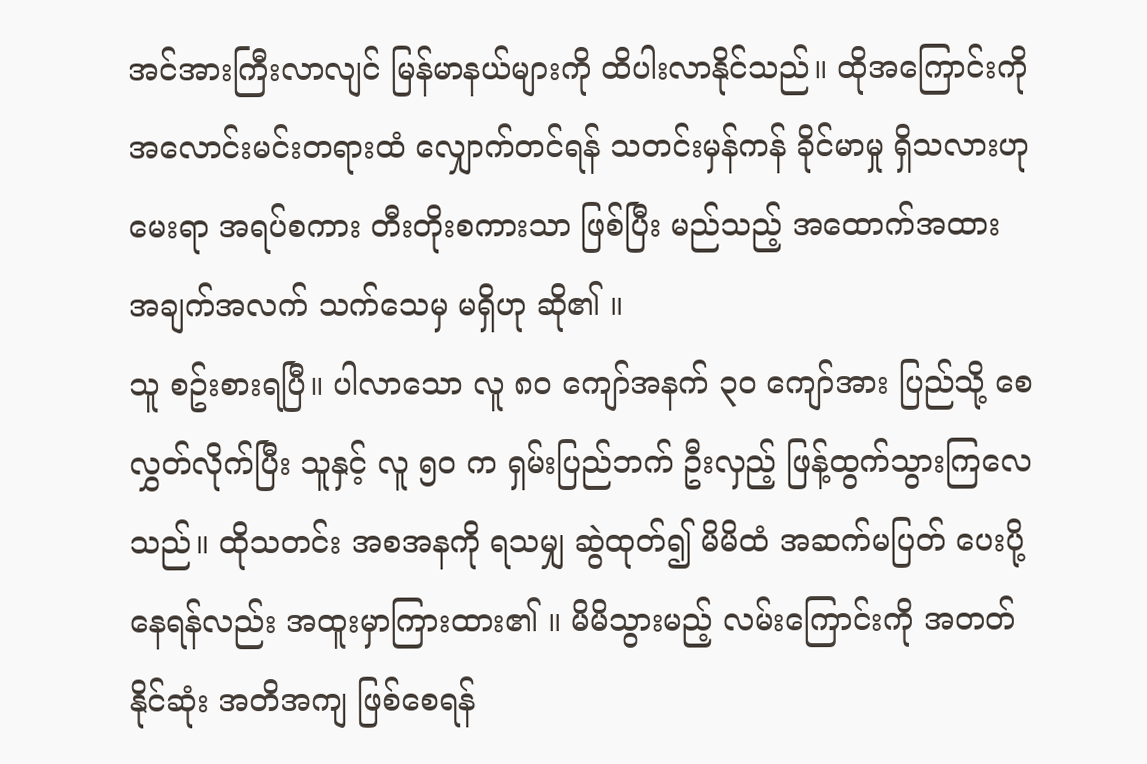အင်အားကြီးလာလျင် မြန်မာနယ်များကို ထိပါးလာနိုင်သည်။ ထိုအကြောင်းကို အလောင်းမင်းတရားထံ လျှောက်တင်ရန် သတင်းမှန်ကန် ခိုင်မာမှု ရှိသလားဟု မေးရာ အရပ်စကား တီးတိုးစကားသာ ဖြစ်ပြီး မည်သည့် အထောက်အထား အချက်အလက် သက်သေမှ မရှိဟု ဆို၏ ။
သူ စဥ်းစားရပြီ။ ပါလာသော လူ ၈၀ ကျော်အနက် ၃၀ ကျော်အား ပြည်သို့ စေလွှတ်လိုက်ပြီး သူနှင့် လူ ၅၀ က ရှမ်းပြည်ဘက် ဦးလှည့် ဖြန့်ထွက်သွားကြလေသည်။ ထိုသတင်း အစအနကို ရသမျှ ဆွဲထုတ်၍ မိမိထံ အဆက်မပြတ် ပေးပို့နေရန်လည်း အထူးမှာကြားထား၏ ။ မိမိသွားမည့် လမ်းကြောင်းကို အတတ်နိုင်ဆုံး အတိအကျ ဖြစ်စေရန်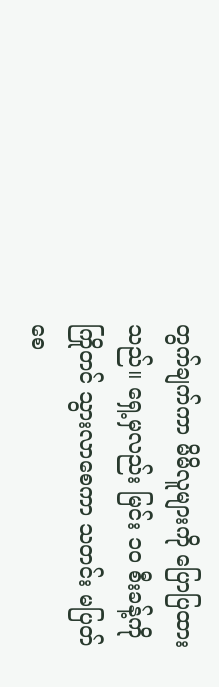တွက်ချက်ကာ မိမိလူများကို ပြောပြထားသည်။ ရှေ့မှလည်း မြင်း ၁၀ စီးခန့်ကို ကြိုတင် သွားလာစေကာ သတင်း မပြတ်စေ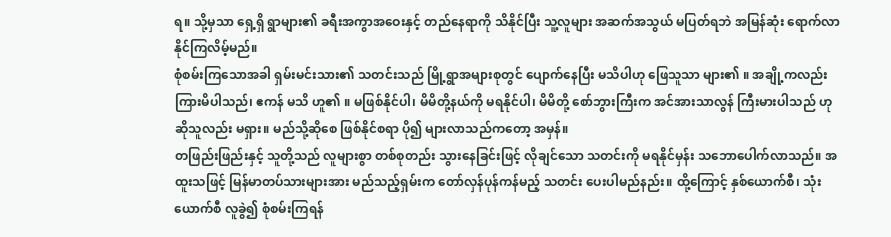ရ။ သို့မှသာ ရှေ့ရှိ ရွာများ၏ ခရီးအကွာအဝေးနှင့် တည်နေရာကို သိနိုင်ပြီး သူ့လူများ အဆက်အသွယ် မပြတ်ရဘဲ အမြန်ဆုံး ရောက်လာနိုင်ကြလိမ့်မည်။
စုံစမ်းကြသောအခါ ရှမ်းမင်းသား၏ သတင်းသည် မြို့ရွာအများစုတွင် ပျောက်နေပြီး မသိပါဟု ဖြေသူသာ များ၏ ။ အချို့ကလည်း ကြားမိပါသည်၊ ဧကန် မသိ ဟူ၏ ။ မဖြစ်နိုင်ပါ၊ မိမိတို့နယ်ကို မရနိုင်ပါ၊ မိမိတို့ စော်ဘွားကြီးက အင်အားသာလွန် ကြီးမားပါသည် ဟု ဆိုသူလည်း မရှား။ မည်သို့ဆိုစေ ဖြစ်နိုင်စရာ ပို၍ များလာသည်ကတော့ အမှန်။
တဖြည်းဖြည်းနှင့် သူတို့သည် လူများစွာ တစ်စုတည်း သွားနေခြင်းဖြင့် လိုချင်သော သတင်းကို မရနိုင်မှန်း သဘောပေါက်လာသည်။ အထူးသဖြင့် မြန်မာတပ်သားများအား မည်သည့်ရှမ်းက တော်လှန်ပုန်ကန်မည့် သတင်း ပေးပါမည်နည်း။ ထို့ကြောင့် နှစ်ယောက်စီ၊ သုံးယောက်စီ လူခွဲ၍ စုံစမ်းကြရန်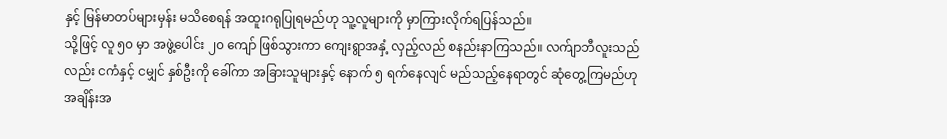နှင့် မြန်မာတပ်များမှန်း မသိစေရန် အထူးဂရုပြုရမည်ဟု သူ့လူများကို မှာကြားလိုက်ရပြန်သည်။
သို့ဖြင့် လူ ၅၀ မှာ အဖွဲ့ပေါင်း ၂၀ ကျော် ဖြစ်သွားကာ ကျေးရွာအနှံ့ လှည့်လည် စနည်းနာကြသည်။ လက်ျာဘီလူးသည်လည်း ငကံနှင့် ငမျှင် နှစ်ဦးကို ခေါ်ကာ အခြားသူများနှင့် နောက် ၅ ရက်နေလျင် မည်သည့်နေရာတွင် ဆုံတွေ့ကြမည်ဟု အချိန်းအ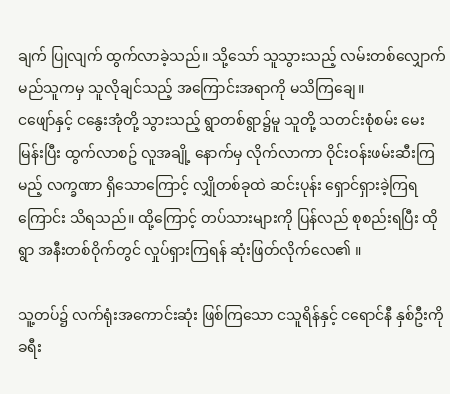ချက် ပြုလျက် ထွက်လာခဲ့သည်။ သို့သော် သူသွားသည့် လမ်းတစ်လျှောက် မည်သူကမှ သူလိုချင်သည့် အကြောင်းအရာကို မသိကြချေ။
ငဖျော်နှင့် ငနွေးအုံတို့ သွားသည့် ရွာတစ်ရွာ၌မူ သူတို့ သတင်းစုံစမ်း မေးမြန်းပြီး ထွက်လာစဥ် လူအချို့ နောက်မှ လိုက်လာကာ ဝိုင်းဝန်းဖမ်းဆီးကြမည့် လက္ခဏာ ရှိသောကြောင့် လျှိုတစ်ခုထဲ ဆင်းပုန်း ရှောင်ရှားခဲ့ကြရကြောင်း သိရသည်။ ထို့ကြောင့် တပ်သားများကို ပြန်လည် စုစည်းရပြီး ထိုရွာ အနီးတစ်ဝိုက်တွင် လှုပ်ရှားကြရန် ဆုံးဖြတ်လိုက်လေ၏ ။

သူ့တပ်၌ လက်ရုံးအကောင်းဆုံး ဖြစ်ကြသော ငသူရိန်နှင့် ငရောင်နီ နှစ်ဦးကို ခရီး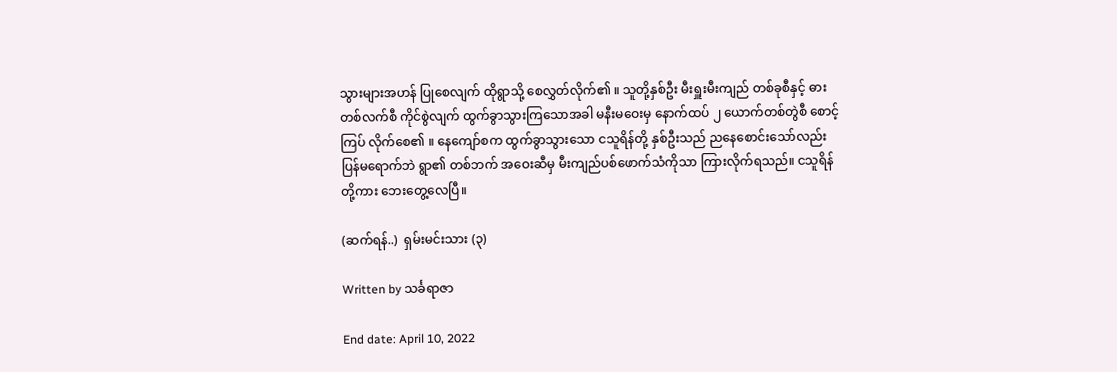သွားများအဟန် ပြုစေလျက် ထိုရွာသို့ စေလွှတ်လိုက်၏ ။ သူတို့နှစ်ဦး မီးရှူးမီးကျည် တစ်ခုစီနှင့် ဓားတစ်လက်စီ ကိုင်စွဲလျက် ထွက်ခွာသွားကြသောအခါ မနီးမဝေးမှ နောက်ထပ် ၂ ယောက်တစ်တွဲစီ စောင့်ကြပ် လိုက်စေ၏ ။ နေကျော်စက ထွက်ခွာသွားသော ငသူရိန်တို့ နှစ်ဦးသည် ညနေစောင်းသော်လည်း ပြန်မရောက်ဘဲ ရွာ၏ တစ်ဘက် အဝေးဆီမှ မီးကျည်ပစ်ဖောက်သံကိုသာ ကြားလိုက်ရသည်။ ငသူရိန်တို့ကား ဘေးတွေ့လေပြီ။

(ဆက်ရန်..)  ရှမ်းမင်းသား (၃)

Written by သင်္ခရာဇာ

End date: April 10, 2022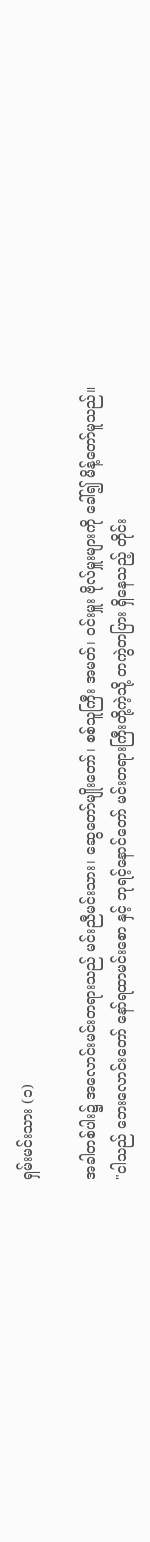ရှမ်းမင်းသား (၁)

အခါတစ်ပါး၌ အလောင်းမင်းတရားသည် မင်းညီမင်းသား၊ ဆွေတော်မျိုးတော်၊ စစ်သူကြီး အမတ်၊ ဝင်းမှူး ဗိုလ်မှူးများကို ခေါ်၍ မိန့်တော်မူသည်။
"ငါသည် ဘေးလောင်းတော် နော်ရထာမင်းစော နှင့် ဘုရင့်နောင်တော် မင်းတရားကြီးတို့ကဲ့သို့ တကွဲတပြား ရှိနေသည့် တိုင်း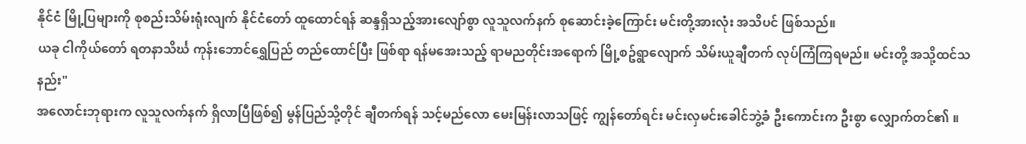နိုင်ငံ မြို့ပြများကို စုစည်းသိမ်းရုံးလျက် နိုင်ငံတော် ထူထောင်ရန် ဆန္ဒရှိသည့်အားလျော်စွာ လူသူလက်နက် စုဆောင်းခဲ့ကြောင်း မင်းတို့အားလုံး အသိပင် ဖြစ်သည်။
ယခု ငါကိုယ်တော် ရတနာသိင်္ဃ ကုန်းဘောင်ရွှေပြည် တည်ထောင်ပြီး ဖြစ်ရာ ရန်မအေးသည့် ရာမညတိုင်းအရောက် မြို့စဥ်ရွာလျောက် သိမ်းယူချီတက် လုပ်ကြံကြရမည်။ မင်းတို့ အသို့ထင်သနည်း"
အလောင်းဘုရားက လူသူလက်နက် ရှိလာပြီဖြစ်၍ မွန်ပြည်သို့တိုင် ချီတက်ရန် သင့်မည်လော မေးမြန်းလာသဖြင့် ကျွန်တော်ရင်း မင်းလှမင်းခေါင်ဘွဲ့ခံ ဦးကောင်းက ဦးစွာ လျှောက်တင်၏ ။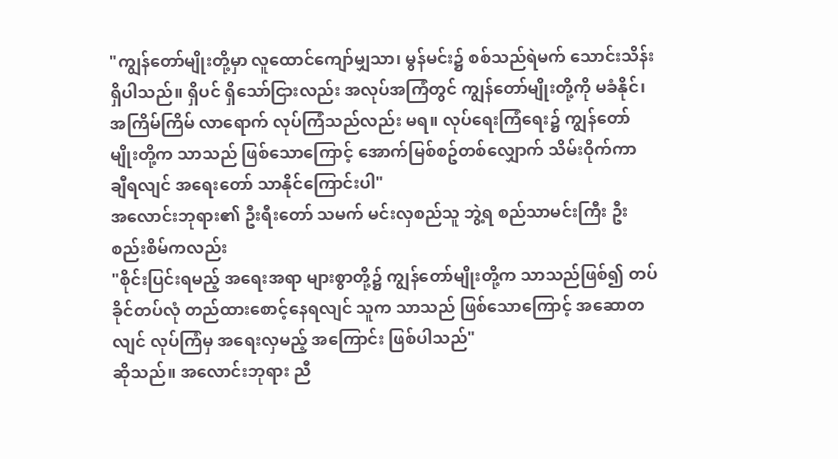"ကျွန်တော်မျိုးတို့မှာ လူထောင်ကျော်မျှသာ၊ မွန်မင်း၌ စစ်သည်ရဲမက် သောင်းသိန်းရှိပါသည်။ ရှိပင် ရှိသော်ငြားလည်း အလုပ်အကြံတွင် ကျွန်တော်မျိုးတို့ကို မခံနိုင်၊ အကြိမ်ကြိမ် လာရောက် လုပ်ကြံသည်လည်း မရ။ လုပ်ရေးကြံရေး၌ ကျွန်တော်မျိုးတို့က သာသည် ဖြစ်သောကြောင့် အောက်မြစ်စဥ်တစ်လျှောက် သိမ်းဝိုက်ကာ ချီရလျင် အရေးတော် သာနိုင်ကြောင်းပါ"
အလောင်းဘုရား၏ ဦးရီးတော် သမက် မင်းလှစည်သူ ဘွဲ့ရ စည်သာမင်းကြီး ဦးစည်းစိမ်ကလည်း
"စိုင်းပြင်းရမည့် အရေးအရာ များစွာတို့၌ ကျွန်တော်မျိုးတို့က သာသည်ဖြစ်၍ တပ်ခိုင်တပ်လုံ တည်ထားစောင့်နေရလျင် သူက သာသည် ဖြစ်သောကြောင့် အဆောတလျင် လုပ်ကြံမှ အရေးလှမည့် အကြောင်း ဖြစ်ပါသည်"
ဆိုသည်။ အလောင်းဘုရား ညီ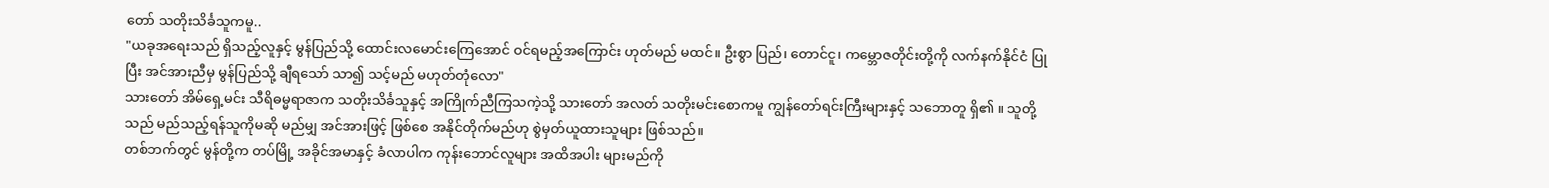တော် သတိုးသိင်္ခသူကမူ..
"ယခုအရေးသည် ရှိသည့်လူနှင့် မွန်ပြည်သို့ ထောင်းလမောင်းကြေအောင် ဝင်ရမည့်အကြောင်း ဟုတ်မည် မထင်။ ဦးစွာ ပြည်၊ တောင်ငူ၊ ကမ္ဘောဇတိုင်းတို့ကို လက်နက်နိုင်ငံ ပြုပြီး အင်အားညီမှ မွန်ပြည်သို့ ချီရသော် သာ၍ သင့်မည် မဟုတ်တုံလော"
သားတော် အိမ်ရှေ့မင်း သီရိဓမ္မရာဇာက သတိုးသိင်္ခသူနှင့် အကြိုက်ညီကြသကဲ့သို့ သားတော် အလတ် သတိုးမင်းစောကမူ ကျွန်တော်ရင်းကြီးများနှင့် သဘောတူ ရှိ၏ ။ သူတို့သည် မည်သည့်ရန်သူကိုမဆို မည်မျှ အင်အားဖြင့် ဖြစ်စေ အနိုင်တိုက်မည်ဟု စွဲမှတ်ယူထားသူများ ဖြစ်သည်။
တစ်ဘက်တွင် မွန်တို့က တပ်မြို့ အခိုင်အမာနှင့် ခံလာပါက ကုန်းဘောင်လူများ အထိအပါး များမည်ကို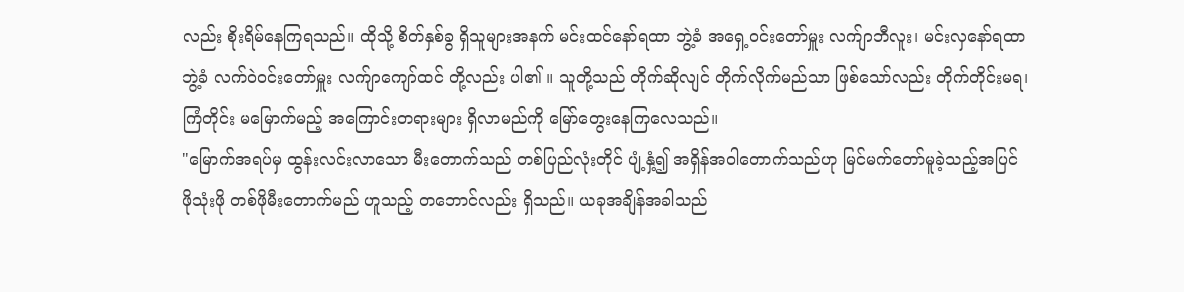လည်း စိုးရိမ်နေကြရသည်။ ထိုသို့ စိတ်နှစ်ခွ ရှိသူများအနက် မင်းထင်နော်ရထာ ဘွဲ့ခံ အရှေ့ဝင်းတော်မှူး လက်ျာဘီလူး၊ မင်းလှနော်ရထာ ဘွဲ့ခံ လက်ဝဲဝင်းတော်မှူး လက်ျာကျော်ထင် တို့လည်း ပါ၏ ။ သူတို့သည် တိုက်ဆိုလျင် တိုက်လိုက်မည်သာ ဖြစ်သော်လည်း တိုက်တိုင်းမရ၊ ကြံတိုင်း မမြောက်မည့် အကြောင်းတရားများ ရှိလာမည်ကို မြော်တွေးနေကြလေသည်။
"မြောက်အရပ်မှ ထွန်းလင်းလာသော မီးတောက်သည် တစ်ပြည်လုံးတိုင် ပျံ့နှံ့၍ အရှိန်အဝါတောက်သည်ဟု မြင်မက်တော်မူခဲ့သည့်အပြင် ဖိုသုံးဖို တစ်ဖိုမီးတောက်မည် ဟူသည့် တဘောင်လည်း ရှိသည်။ ယခုအချိန်အခါသည်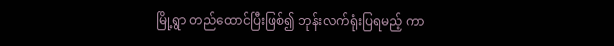မြို့ရွာ တည်ထောင်ပြီးဖြစ်၍ ဘုန်းလက်ရုံးပြရမည့် ကာ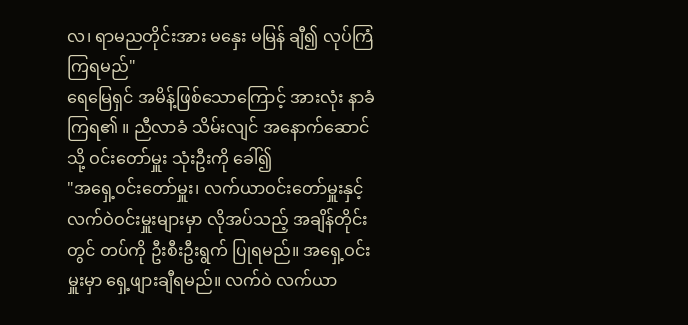လ၊ ရာမညတိုင်းအား မနှေး မမြန် ချီ၍ လုပ်ကြံကြရမည်"
ရေမြေရှင် အမိန့်ဖြစ်သောကြောင့် အားလုံး နာခံကြရ၏ ။ ညီလာခံ သိမ်းလျင် အနောက်ဆောင်သို့ ဝင်းတော်မှူး သုံးဦးကို ခေါ်၍
"အရှေ့ဝင်းတော်မှူး၊ လက်ယာဝင်းတော်မှူးနှင့် လက်ဝဲဝင်းမှူးများမှာ လိုအပ်သည့် အချိန်တိုင်းတွင် တပ်ကို ဦးစီးဦးရွက် ပြုရမည်။ အရှေ့ဝင်းမှူးမှာ ရှေ့ဖျားချီရမည်။ လက်ဝဲ လက်ယာ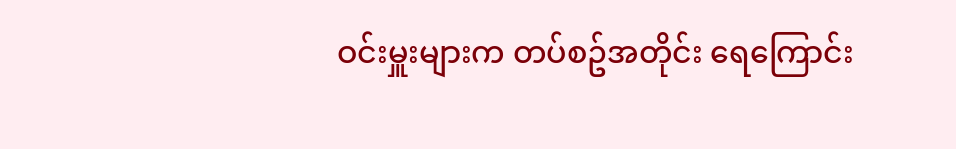ဝင်းမှူးများက တပ်စဥ်အတိုင်း ရေကြောင်း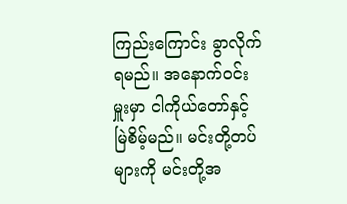ကြည်းကြောင်း ခွာလိုက်ရမည်။ အနောက်ဝင်းမှူးမှာ ငါကိုယ်တော်နှင့် မြဲစိမ့်မည်။ မင်းတို့တပ်များကို မင်းတို့အ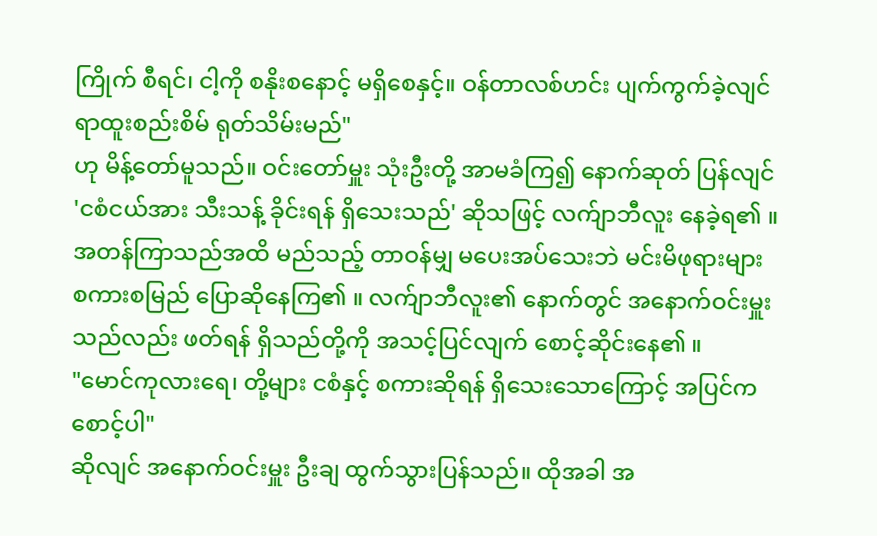ကြိုက် စီရင်၊ ငါ့ကို စနိုးစနောင့် မရှိစေနှင့်။ ဝန်တာလစ်ဟင်း ပျက်ကွက်ခဲ့လျင် ရာထူးစည်းစိမ် ရုတ်သိမ်းမည်"
ဟု မိန့်တော်မူသည်။ ဝင်းတော်မှူး သုံးဦးတို့ အာမခံကြ၍ နောက်ဆုတ် ပြန်လျင် 'ငစံငယ်အား သီးသန့် ခိုင်းရန် ရှိသေးသည်' ဆိုသဖြင့် လက်ျာဘီလူး နေခဲ့ရ၏ ။ အတန်ကြာသည်အထိ မည်သည့် တာဝန်မျှ မပေးအပ်သေးဘဲ မင်းမိဖုရားများ စကားစမြည် ပြောဆိုနေကြ၏ ။ လက်ျာဘီလူး၏ နောက်တွင် အနောက်ဝင်းမှူးသည်လည်း ဖတ်ရန် ရှိသည်တို့ကို အသင့်ပြင်လျက် စောင့်ဆိုင်းနေ၏ ။
"မောင်ကုလားရေ၊ တို့များ ငစံနှင့် စကားဆိုရန် ရှိသေးသောကြောင့် အပြင်က စောင့်ပါ"
ဆိုလျင် အနောက်ဝင်းမှူး ဦးချ ထွက်သွားပြန်သည်။ ထိုအခါ အ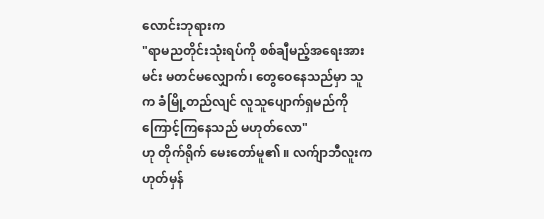လောင်းဘုရားက
"ရာမညတိုင်းသုံးရပ်ကို စစ်ချီမည့်အရေးအား မင်း မတင်မလျှောက်၊ တွေဝေနေသည်မှာ သူက ခံမြို့တည်လျင် လူသူပျောက်ရှမည်ကို ကြောင့်ကြနေသည် မဟုတ်လော"
ဟု တိုက်ရိုက် မေးတော်မူ၏ ။ လက်ျာဘီလူးက ဟုတ်မှန်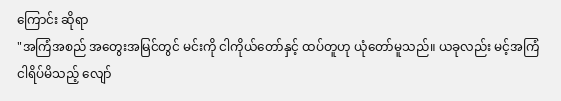ကြောင်း ဆိုရာ
"အကြံအစည် အတွေးအမြင်တွင် မင်းကို ငါကိုယ်တော်နှင့် ထပ်တူဟု ယုံတော်မူသည်။ ယခုလည်း မင့်အကြံ ငါရိပ်မိသည့် လျော်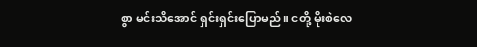စွာ မင်းသိအောင် ရှင်းရှင်းပြောမည်။ ငတို့ မိုးစဲလေ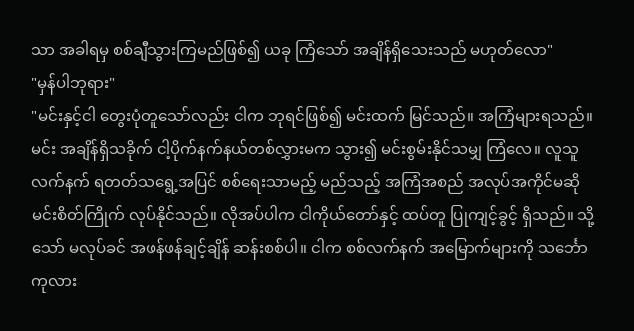သာ အခါရမှ စစ်ချီသွားကြမည်ဖြစ်၍ ယခု ကြံသော် အချိန်ရှိသေးသည် မဟုတ်လော"
"မှန်ပါဘုရား"
"မင်းနှင့်ငါ တွေးပုံတူသော်လည်း ငါက ဘုရင်ဖြစ်၍ မင်းထက် မြင်သည်။ အကြံများရသည်။ မင်း အချိန်ရှိသခိုက် ငါ့ပိုက်နက်နယ်တစ်လွှားမက သွား၍ မင်းစွမ်းနိုင်သမျှ ကြံလေ။ လူသူ လက်နက် ရတတ်သရွေ့အပြင် စစ်ရေးသာမည့် မည်သည့် အကြံအစည် အလုပ်အကိုင်မဆို မင်းစိတ်ကြိုက် လုပ်နိုင်သည်။ လိုအပ်ပါက ငါကိုယ်တော်နှင့် ထပ်တူ ပြုကျင့်ခွင့် ရှိသည်။ သို့သော် မလုပ်ခင် အဖန်ဖန်ချင့်ချိန် ဆန်းစစ်ပါ။ ငါက စစ်လက်နက် အမြောက်များကို သင်္ဘောကုလား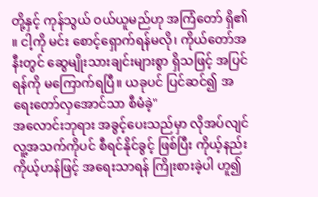တို့နှင့် ကုန်သွယ် ဝယ်ယူမည်ဟု အကြံတော် ရှိ၏ ။ ငါ့ကို မင်း စောင့်ရှောက်ရန်မလို၊ ကိုယ်တော်အနီးတွင် ဆွေမျိုးသားချင်းများစွာ ရှိသဖြင့် အပြင်ရန်ကို မကြောက်ရပြီ။ ယခုပင် ပြင်ဆင်၍ အရေးတော်လှအောင်သာ စီမံခဲ့"
အလောင်းဘုရား အခွင့်ပေးသည်မှာ လိုအပ်လျင် လူ့အသက်ကိုပင် စီရင်နိုင်ခွင့် ဖြစ်ပြီး ကိုယ့်နည်းကိုယ့်ဟန်ဖြင့် အရေးသာရန် ကြိုးစားခဲ့ပါ ဟူ၍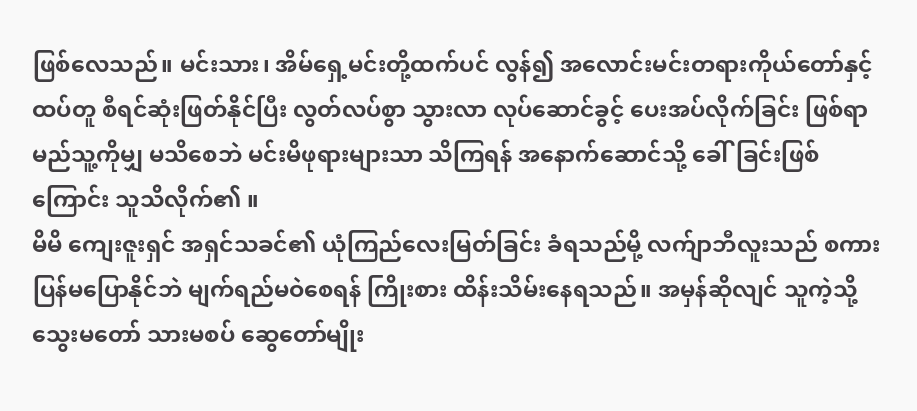ဖြစ်လေသည်။ မင်းသား၊ အိမ်ရှေ့မင်းတို့ထက်ပင် လွန်၍ အလောင်းမင်းတရားကိုယ်တော်နှင့် ထပ်တူ စီရင်ဆုံးဖြတ်နိုင်ပြီး လွတ်လပ်စွာ သွားလာ လုပ်ဆောင်ခွင့် ပေးအပ်လိုက်ခြင်း ဖြစ်ရာ မည်သူ့ကိုမျှ မသိစေဘဲ မင်းမိဖုရားများသာ သိကြရန် အနောက်ဆောင်သို့ ခေါ်ခြင်းဖြစ်ကြောင်း သူသိလိုက်၏ ။
မိမိ ကျေးဇူးရှင် အရှင်သခင်၏ ယုံကြည်လေးမြတ်ခြင်း ခံရသည်မို့ လက်ျာဘီလူးသည် စကားပြန်မပြောနိုင်ဘဲ မျက်ရည်မဝဲစေရန် ကြိုးစား ထိန်းသိမ်းနေရသည်။ အမှန်ဆိုလျင် သူကဲ့သို့ သွေးမတော် သားမစပ် ဆွေတော်မျိုး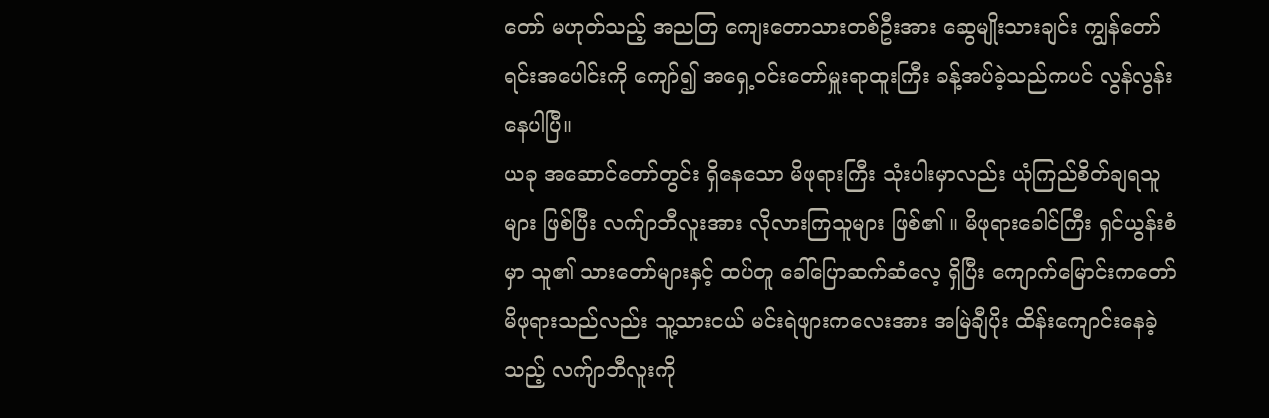တော် မဟုတ်သည့် အညတြ ကျေးတောသားတစ်ဦးအား ဆွေမျိုးသားချင်း ကျွန်တော်ရင်းအပေါင်းကို ကျော်၍ အရှေ့ဝင်းတော်မှူးရာထူးကြီး ခန့်အပ်ခဲ့သည်ကပင် လွန်လွန်းနေပါပြီ။
ယခု အဆောင်တော်တွင်း ရှိနေသော မိဖုရားကြီး သုံးပါးမှာလည်း ယုံကြည်စိတ်ချရသူများ ဖြစ်ပြီး လက်ျာဘီလူးအား လိုလားကြသူများ ဖြစ်၏ ။ မိဖုရားခေါင်ကြီး ရှင်ယွန်းစံမှာ သူ၏ သားတော်များနှင့် ထပ်တူ ခေါ်ပြောဆက်ဆံလေ့ ရှိပြီး ကျောက်မြောင်းကတော် မိဖုရားသည်လည်း သူ့သားငယ် မင်းရဲဖျားကလေးအား အမြဲချီပိုး ထိန်းကျောင်းနေခဲ့သည့် လက်ျာဘီလူးကို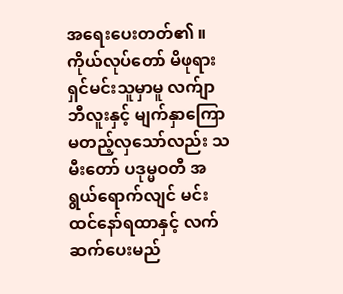အရေးပေးတတ်၏ ။
ကိုယ်လုပ်တော် မိဖုရား ရှင်မင်းသူမှာမူ လက်ျာဘီလူးနှင့် မျက်နှာကြော မတည့်လှသော်လည်း သမီးတော် ပဒုမ္မဝတီ အရွယ်ရောက်လျင် မင်းထင်နော်ရထာနှင့် လက်ဆက်ပေးမည်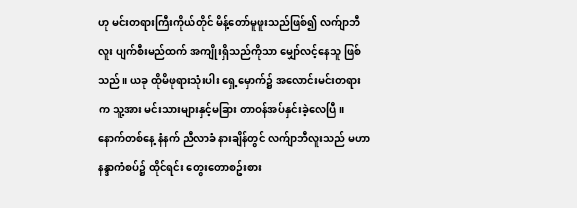ဟု မင်းတရားကြီးကိုယ်တိုင် မိန့်တော်မူဖူးသည်ဖြစ်၍ လက်ျာဘီလူး ပျက်စီးမည်ထက် အကျိုးရှိသည်ကိုသာ မျှော်လင့်နေသူ ဖြစ်သည်။ ယခု ထိုမိဖုရားသုံးပါး ရှေ့မှောက်၌ အလောင်းမင်းတရားက သူ့အား မင်းသားများနှင့်မခြား တာဝန်အပ်နှင်းခဲ့လေပြီ။
နောက်တစ်နေ့ နံနက် ညီလာခံ နားချိန်တွင် လက်ျာဘီလူးသည် မဟာနန္ဒာကံစပ်၌ ထိုင်ရင်း တွေးတောစဥ်းစား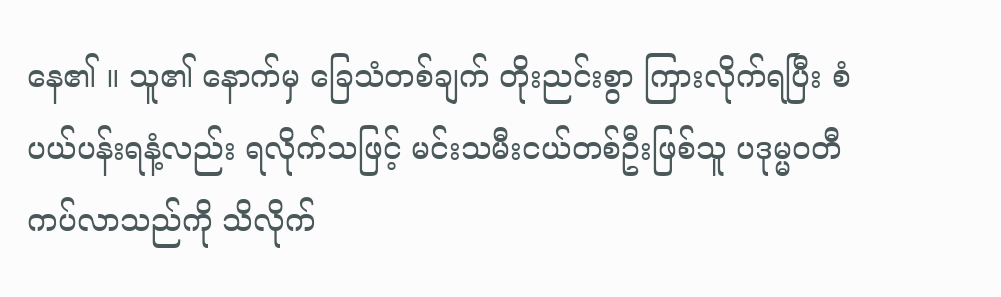နေ၏ ။ သူ၏ နောက်မှ ခြေသံတစ်ချက် တိုးညင်းစွာ ကြားလိုက်ရပြီး စံပယ်ပန်းရနံ့လည်း ရလိုက်သဖြင့် မင်းသမီးငယ်တစ်ဦးဖြစ်သူ ပဒုမ္မဝတီ ကပ်လာသည်ကို သိလိုက်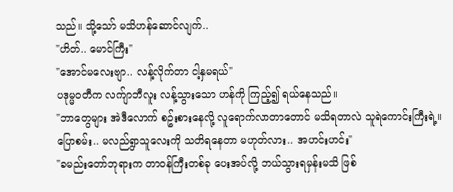သည်။ သို့သော် မသိဟန်ဆောင်လျက်..
"ဟိတ်.. မောင်ကြီး"
"အောင်မလေးဗျာ.. လန့်လိုက်တာ ငါ့နှမရယ်"
ပဒုမ္မဝတီက လက်ျာဘီလူး လန့်သွားသော ဟန်ကို ကြည့်၍ ရယ်နေသည်။
"ဘာတွေများ အဲဒီလောက် စဥ်းစားနေလို့ လူရောက်လာတာတောင် မသိရတာလဲ သူရဲကောင်းကြီးရဲ့။ ပြောစမ်း.. မလည်ရွာသူလေးကို သတိရနေတာ မဟုတ်လား.. အဟင်းဟင်း"
"ခမည်းတော်ဘုရားက တာဝန်ကြီးတစ်ခု ပေးအပ်လို့ ဘယ်သွားရမှန်းမသိ ဖြစ်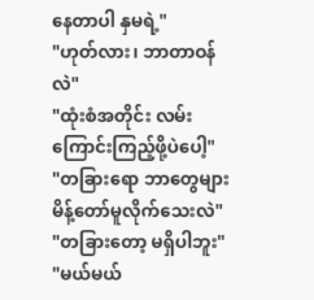နေတာပါ နှမရဲ့"
"ဟုတ်လား၊ ဘာတာဝန်လဲ"
"ထုံးစံအတိုင်း လမ်းကြောင်းကြည့်ဖို့ပဲပေါ့"
"တခြားရော ဘာတွေများ မိန့်တော်မူလိုက်သေးလဲ"
"တခြားတော့ မရှိပါဘူး"
"မယ်မယ်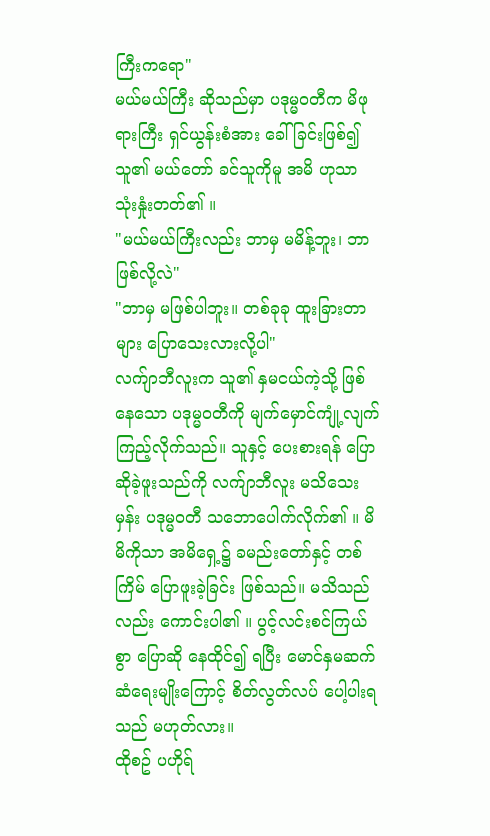ကြီးကရော"
မယ်မယ်ကြီး ဆိုသည်မှာ ပဒုမ္မဝတီက မိဖုရားကြီး ရှင်ယွန်းစံအား ခေါ်ခြင်းဖြစ်၍ သူ၏ မယ်တော် ခင်သူကိုမူ အမိ ဟုသာ သုံးနှုံးတတ်၏ ။
"မယ်မယ်ကြီးလည်း ဘာမှ မမိန့်ဘူး၊ ဘာဖြစ်လို့လဲ"
"ဘာမှ မဖြစ်ပါဘူး။ တစ်ခုခု ထူးခြားတာများ ပြောသေးလားလို့ပါ"
လက်ျာဘီလူးက သူ၏ နှမငယ်ကဲ့သို့ ဖြစ်နေသော ပဒုမ္မဝတီကို မျက်မှောင်ကျုံ့လျက် ကြည့်လိုက်သည်။ သူနှင့် ပေးစားရန် ပြောဆိုခဲ့ဖူးသည်ကို လက်ျာဘီလူး မသိသေးမှန်း ပဒုမ္မဝတီ သဘောပေါက်လိုက်၏ ။ မိမိကိုသာ အမိရှေ့၌ ခမည်းတော်နှင့် တစ်ကြိမ် ပြောဖူးခဲ့ခြင်း ဖြစ်သည်။ မသိသည်လည်း ကောင်းပါ၏ ။ ပွင့်လင်းစင်ကြယ်စွာ ပြောဆို နေထိုင်၍ ရပြီး မောင်နှမဆက်ဆံရေးမျိုးကြောင့် စိတ်လွတ်လပ် ပေါ့ပါးရသည် မဟုတ်လား။
ထိုစဥ် ပဟိုရ်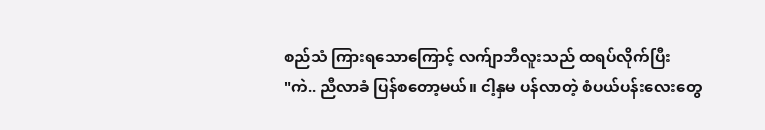စည်သံ ကြားရသောကြောင့် လက်ျာဘီလူးသည် ထရပ်လိုက်ပြီး
"ကဲ.. ညီလာခံ ပြန်စတော့မယ်။ ငါ့နှမ ပန်လာတဲ့ စံပယ်ပန်းလေးတွေ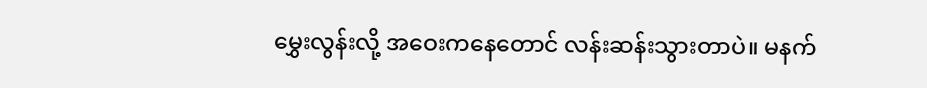မွှေးလွန်းလို့ အဝေးကနေတောင် လန်းဆန်းသွားတာပဲ။ မနက်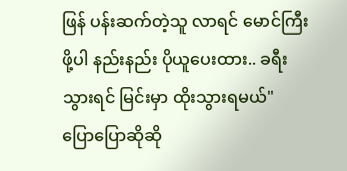ဖြန် ပန်းဆက်တဲ့သူ လာရင် မောင်ကြီးဖို့ပါ နည်းနည်း ပိုယူပေးထား.. ခရီးသွားရင် မြင်းမှာ ထိုးသွားရမယ်"
ပြောပြောဆိုဆို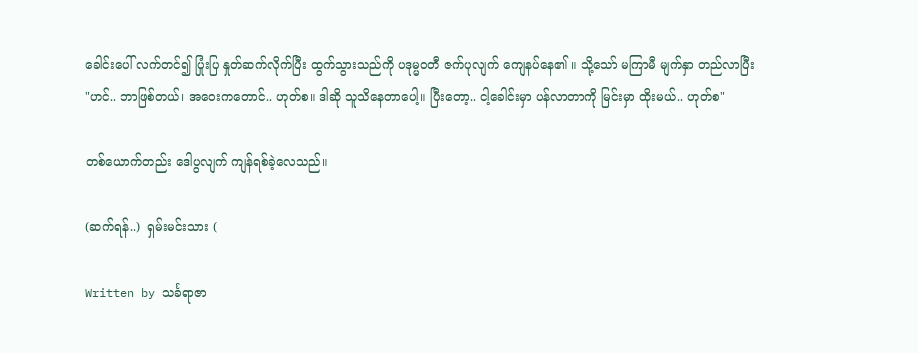ခေါင်းပေါ် လက်တင်၍ ပြုံးပြ နှုတ်ဆက်လိုက်ပြီး ထွက်သွားသည်ကို ပဒုမ္မဝတီ ဇက်ပုလျက် ကျေနပ်နေ၏ ။ သို့သော် မကြာမီ မျက်နှာ တည်လာပြီး
"ဟင်.. ဘာဖြစ်တယ်၊ အဝေးကတောင်.. ဟုတ်စ။ ဒါဆို သူသိနေတာပေါ့။ ပြီးတော့.. ငါ့ခေါင်းမှာ ပန်လာတာကို မြင်းမှာ ထိုးမယ်.. ဟုတ်စ"

တစ်ယောက်တည်း ဒေါပွလျက် ကျန်ရစ်ခဲ့လေသည်။

(ဆက်ရန်..)  ရှမ်းမင်းသား (

Written by သင်္ခရာဇာ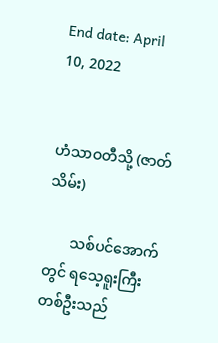End date: April 10, 2022


ဟံသာဝတီသို့ (ဇာတ်သိမ်း)

       သစ်ပင်အောက်တွင် ရသေ့ရူးကြီး တစ်ဦးသည်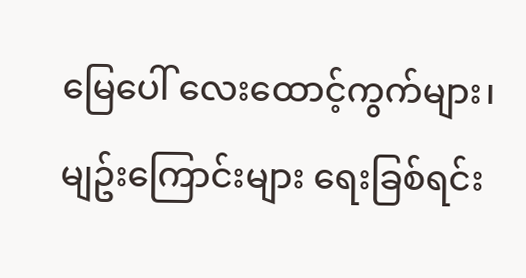မြေပေါ် လေးထောင့်ကွက်များ၊ မျဥ်းကြောင်းများ ရေးခြစ်ရင်း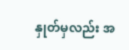နှုတ်မှလည်း အ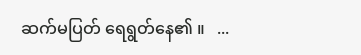ဆက်မပြတ် ရေရွတ်နေ၏ ။   ...